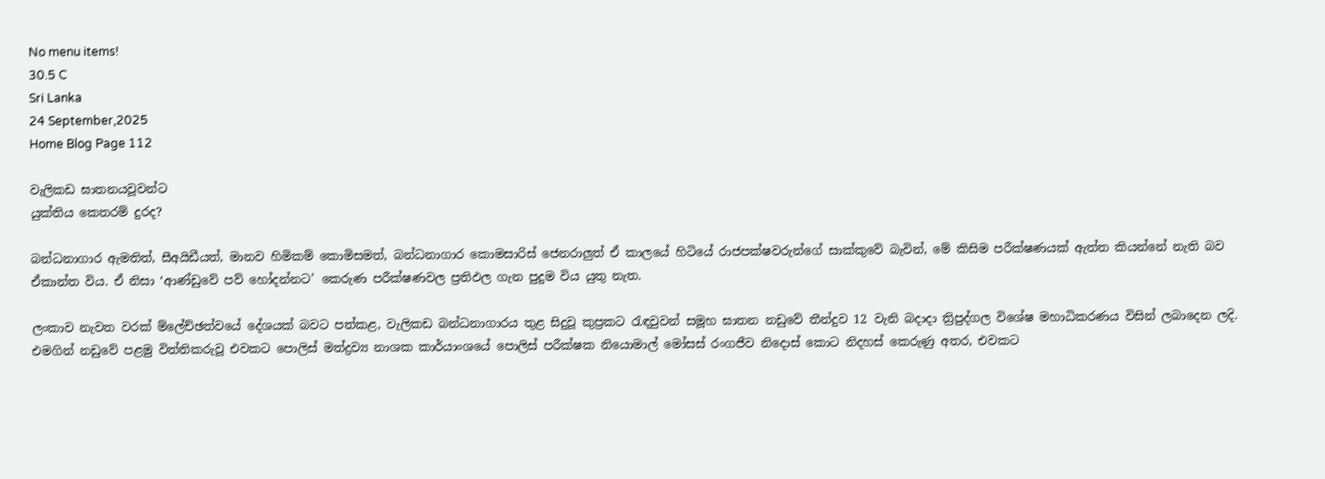No menu items!
30.5 C
Sri Lanka
24 September,2025
Home Blog Page 112

වැලිකඩ ඝාතනයවූවන්ට
යුක්තිය කෙතරම් දුරද?

බන්ධනාගාර ඇමතිත්, සීඅයිඩීයත්, මානව හිමිකම් කොමිසමත්, බන්ධනාගාර කොමසාරිස් ජෙනරාලුත් ඒ කාලයේ හිටියේ රාජපක්ෂවරුන්ගේ සාක්කුවේ බැවින්, මේ කිසිම පරීක්ෂණයක් ඇත්ත කියන්නේ නැති බව ඒකාන්ත විය. ඒ නිසා ‘ආණ්ඩුවේ පව් හෝදන්නට’ කෙරුණ පරීක්ෂණවල ප්‍රතිඵල ගැන පුදුම විය යුතු නැත.

ලංකාව නැවත වරක් ම්ලේච්ඡත්වයේ දේශයක් බවට පත්කළ, වැලිකඩ බන්ධනාගාරය තුළ සිදුවූ කුප්‍රකට රැඳවුවන් සමූහ ඝාතන නඩුවේ තීන්දුව 12 වැනි බදාදා ත්‍රිපුද්ගල විශේෂ මහාධිකරණය විසින් ලබාදෙන ලදි. එමගින් නඩුවේ පළමු විත්තිකරුවූ එවකට පොලිස් මත්ද්‍රව්‍ය නාශක කාර්යාංශයේ පොලිස් පරීක්ෂක නියොමාල් මෝසස් රංගජීව නිදොස් කොට නිදහස් කෙරුණු අතර, එවකට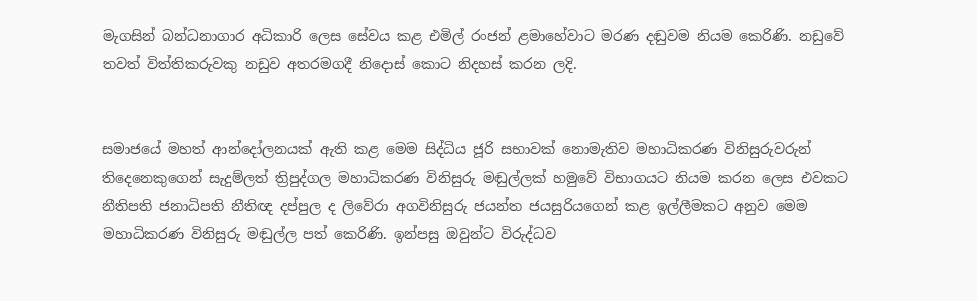මැගසින් බන්ධනාගාර අධිකාරි ලෙස සේවය කළ එමිල් රංජන් ළමාහේවාට මරණ දඬුවම නියම කෙරිණි. නඩුවේ තවත් විත්තිකරුවකු නඩුව අතරමගදී නිදොස් කොට නිදහස් කරන ලදි.


සමාජයේ මහත් ආන්දෝලනයක් ඇති කළ මෙම සිද්ධිය ජූරි සභාවක් නොමැතිව මහාධිකරණ විනිසුරුවරුන් තිදෙනෙකුගෙන් සැදුම්ලත් ත්‍රිපුද්ගල මහාධිකරණ විනිසුරු මඬුල්ලක් හමුවේ විභාගයට නියම කරන ලෙස එවකට නීතිපති ජනාධිපති නීතිඥ දප්පුල ද ලිවේරා අගවිනිසුරු ජයන්ත ජයසුරියගෙන් කළ ඉල්ලීමකට අනුව මෙම මහාධිකරණ විනිසුරු මඬුල්ල පත් කෙරිණි. ඉන්පසු ඔවුන්ට විරුද්ධව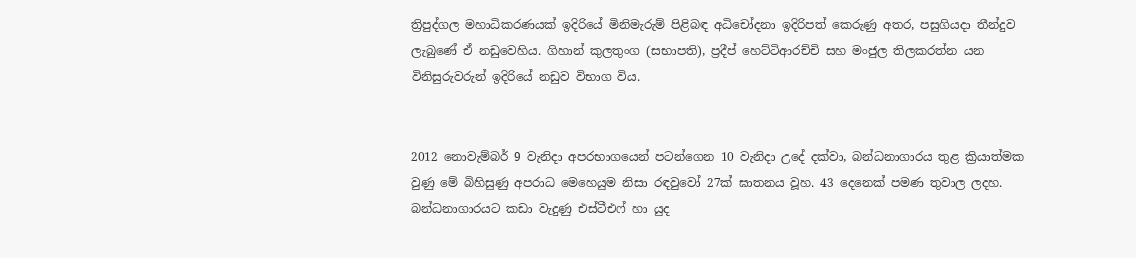ත්‍රිපුද්ගල මහාධිකරණයක් ඉදිරියේ මිනිමැරුම් පිළිබඳ අධිචෝදනා ඉදිරිපත් කෙරුණු අතර, පසුගියදා තීන්දුව ලැබුණේ ඒ නඩුවෙහිය. ගිහාන් කුලතුංග (සභාපති), ප්‍රදීප් හෙට්ටිආරච්චි සහ මංජුල තිලකරත්න යන විනිසුරුවරුන් ඉදිරියේ නඩුව විභාග විය.


2012 නොවැම්බර් 9 වැනිදා අපරභාගයෙන් පටන්ගෙන 10 වැනිදා උදේ දක්වා, බන්ධනාගාරය තුළ ක්‍රියාත්මක වුණු මේ බිහිසුණු අපරාධ මෙහෙයුම නිසා රඳවුවෝ 27ක් ඝාතනය වූහ. 43 දෙනෙක් පමණ තුවාල ලදහ. බන්ධනාගාරයට කඩා වැදුණු එස්ටීඑෆ් හා යුද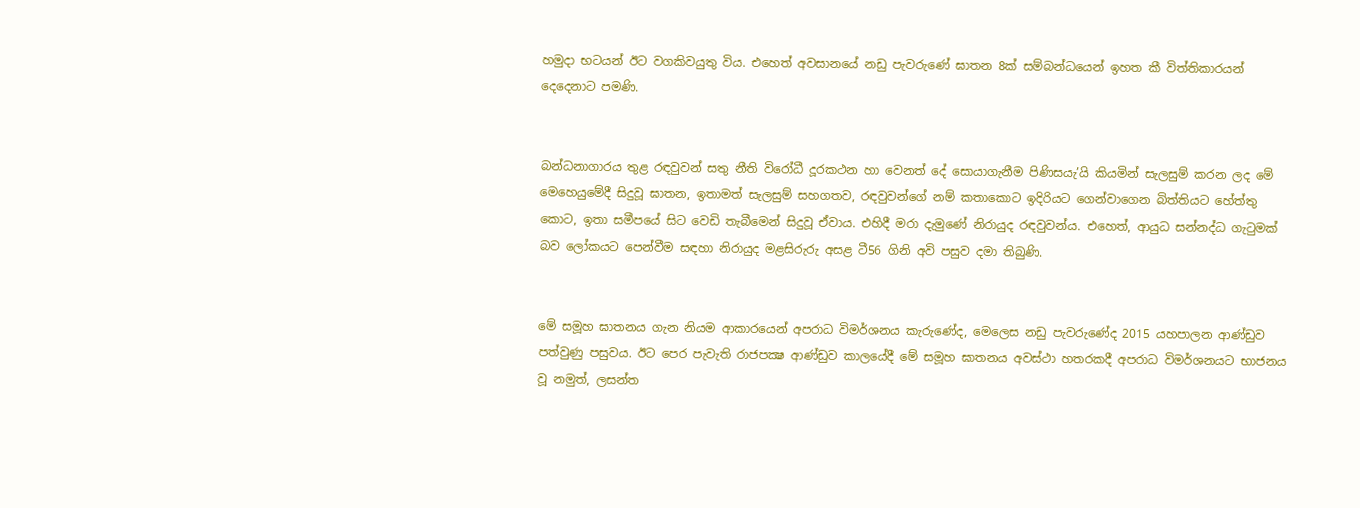හමුදා භටයන් ඊට වගකිවයුතු විය. එහෙත් අවසානයේ නඩු පැවරුණේ ඝාතන 8ක් සම්බන්ධයෙන් ඉහත කී විත්තිකාරයන් දෙදෙනාට පමණි.


බන්ධනාගාරය තුළ රඳවුවන් සතු නීති විරෝධී දූරකථන හා වෙනත් දේ සොයාගැනීම පිණිසයැ’යි කියමින් සැලසුම් කරන ලද මේ මෙහෙයුමේදී සිදුවූ ඝාතන, ඉතාමත් සැලසුම් සහගතව, රඳවුවන්ගේ නම් කතාකොට ඉදිරියට ගෙන්වාගෙන බිත්තියට හේත්තු කොට, ඉතා සමීපයේ සිට වෙඩි තැබීමෙන් සිදුවූ ඒවාය. එහිදී මරා දැමුණේ නිරායුද රඳවුවන්ය. එහෙත්, ආයුධ සන්නද්ධ ගැටුමක් බව ලෝකයට පෙන්වීම සඳහා නිරායුද මළසිරුරු අසළ ටී56 ගිනි අවි පසුව දමා තිබුණි.


මේ සමූහ ඝාතනය ගැන නියම ආකාරයෙන් අපරාධ විමර්ශනය කැරුණේද, මෙලෙස නඩු පැවරුණේද 2015 යහපාලන ආණ්ඩුව පත්වුණු පසුවය. ඊට පෙර පැවැති රාජපක්‍ෂ ආණ්ඩුව කාලයේදී මේ සමූහ ඝාතනය අවස්ථා හතරකදී අපරාධ විමර්ශනයට භාජනය වූ නමුත්, ලසන්ත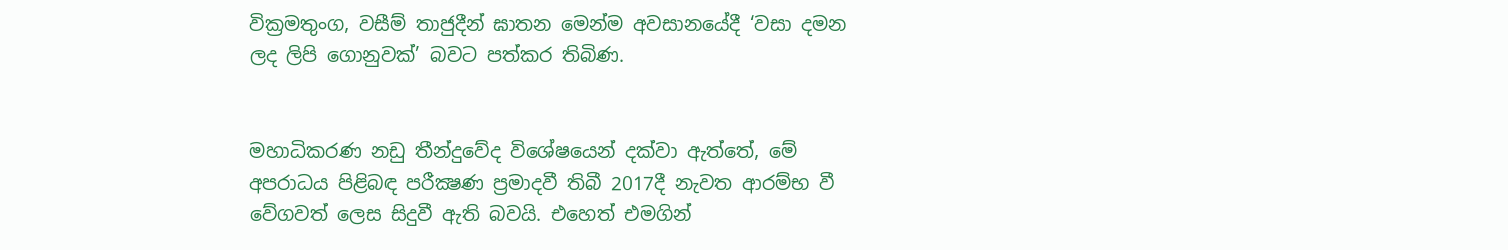වික්‍රමතුංග, වසීම් තාජුදීන් ඝාතන මෙන්ම අවසානයේදී ‘වසා දමන ලද ලිපි ගොනුවක්’ බවට පත්කර තිබිණ.


මහාධිකරණ නඩු තීන්දුවේද විශේෂයෙන් දක්වා ඇත්තේ, මේ අපරාධය පිළිබඳ පරීක්‍ෂණ ප්‍රමාදවී තිබී 2017දී නැවත ආරම්භ වී වේගවත් ලෙස සිදුවී ඇති බවයි. එහෙත් එමගින්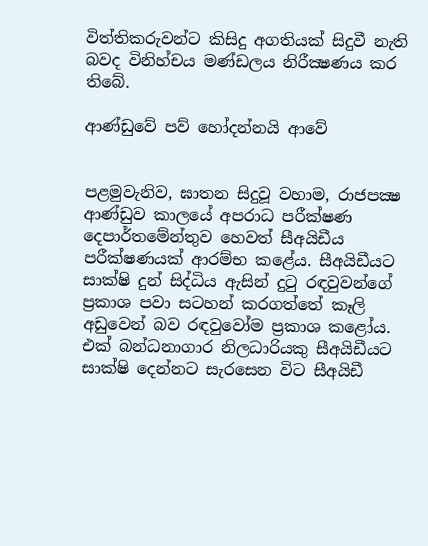විත්තිකරුවන්ට කිසිදු අගතියක් සිදුවී නැති බවද විනිහ්චය මණ්ඩලය නිරීක්‍ෂණය කර තිබේ.

ආණ්ඩුවේ පව් හෝදන්නයි ආවේ


පළමුවැනිව, ඝාතන සිදුවූ වහාම, රාජපක්‍ෂ ආණ්ඩුව කාලයේ අපරාධ පරීක්ෂණ දෙපාර්තමේන්තුව හෙවත් සීඅයිඩීය පරීක්ෂණයක් ආරම්භ කළේය. සීඅයිඩීයට සාක්ෂි දුන් සිද්ධිය ඇසින් දුටු රඳවුවන්ගේ ප්‍රකාශ පවා සටහන් කරගත්තේ කෑලි අඩුවෙන් බව රඳවුවෝම ප්‍රකාශ කළෝය. එක් බන්ධනාගාර නිලධාරියකු සීඅයිඩීයට සාක්ෂි දෙන්නට සැරසෙන විට සීඅයිඩී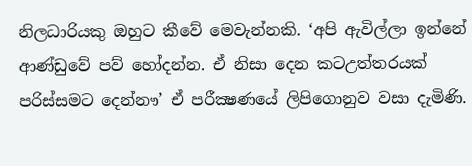නිලධාරියකු ඔහුට කීවේ මෙවැන්නකි. ‘අපි ඇවිල්ලා ඉන්නේ ආණ්ඩුවේ පව් හෝදන්න. ඒ නිසා දෙන කටඋත්තරයක් පරිස්සමට දෙන්නෟ’ ඒ පරීක්‍ෂණයේ ලිපිගොනුව වසා දැමිණි.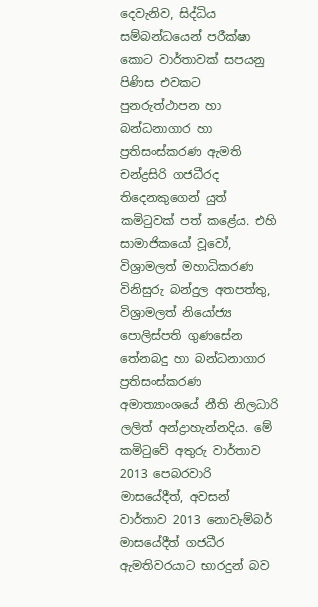දෙවැනිව, සිද්ධිය සම්බන්ධයෙන් පරීක්ෂා කොට වාර්තාවක් සපයනු පිණිස එවකට පුනරුත්ථාපන හා බන්ධනාගාර හා ප්‍රතිසංස්කරණ ඇමති චන්ද්‍රසිරි ගජධීරද තිදෙනකුගෙන් යුත් කමිටුවක් පත් කළේය. එහි සාමාජිකයෝ වූවෝ, විශ්‍රාමලත් මහාධිකරණ විනිසුරු බන්දුල අතපත්තු, විශ්‍රාමලත් නියෝජ්‍ය පොලිස්පති ගුණසේන තේනබදු හා බන්ධනාගාර ප්‍රතිසංස්කරණ අමාත්‍යාංශයේ නීති නිලධාරි ලලිත් අන්ද්‍රාහැන්නදිය. මේ කමිටුවේ අතුරු වාර්තාව 2013 පෙබරවාරි මාසයේදීත්, අවසන් වාර්තාව 2013 නොවැම්බර් මාසයේදීත් ගජධීර ඇමතිවරයාට භාරදුන් බව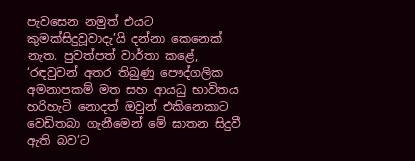පැවසෙන නමුත් එයට කුමක්සිදුවූවාදැ’යි දන්නා කෙනෙක් නැත. පුවත්පත් වාර්තා කළේ, ‘රඳවුවන් අතර තිබුණු පෞද්ගලික අමනාපකම් මත සහ ආයධු භාවිතය හරිහැටි නොදත් ඔවුන් එකිනෙකාට වෙඩිතබා ගැනීමෙන් මේ ඝාතන සිදුවී ඇති බව’ට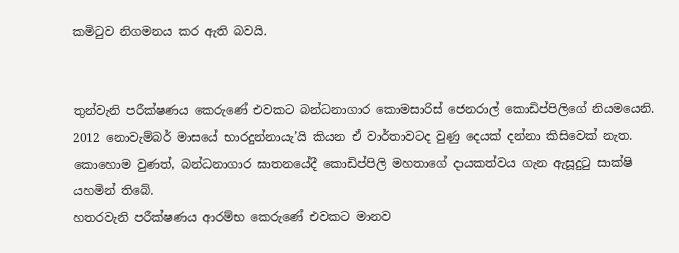කමිටුව නිගමනය කර ඇති බවයි.


තුන්වැනි පරීක්ෂණය කෙරුණේ එවකට බන්ධනාගාර කොමසාරිස් ජෙනරාල් කොඩිප්පිලිගේ නියමයෙනි. 2012 නොවැම්බර් මාසයේ භාරදුන්නායැ’යි කියන ඒ වාර්තාවටද වුණු දෙයක් දන්නා කිසිවෙක් නැත. කොහොම වුණත්, බන්ධනාගාර ඝාතනයේදී කොඩිප්පිලි මහතාගේ දායකත්වය ගැන ඇසූදුටු සාක්ෂි යහමින් තිබේ.
හතරවැනි පරීක්ෂණය ආරම්භ කෙරුණේ එවකට මානව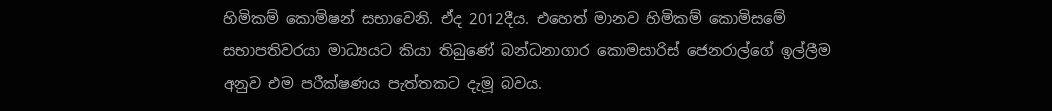හිමිකම් කොමිෂන් සභාවෙනි. ඒද 2012දීය. එහෙත් මානව හිමිකම් කොමිසමේ සභාපතිවරයා මාධ්‍යයට කියා තිබුණේ බන්ධනාගාර කොමසාරිස් ජෙනරාල්ගේ ඉල්ලීම අනුව එම පරීක්ෂණය පැත්තකට දැමූ බවය.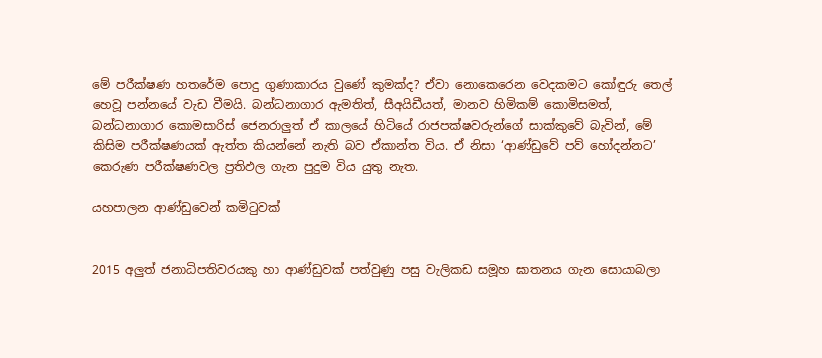මේ පරීක්ෂණ හතරේම පොදු ගුණාකාරය වුණේ කුමක්ද? ඒවා නොකෙරෙන වෙදකමට කෝඳුරු තෙල් හෙවූ පන්නයේ වැඩ වීමයි. බන්ධනාගාර ඇමතිත්, සීඅයිඩීයත්, මානව හිමිකම් කොමිසමත්, බන්ධනාගාර කොමසාරිස් ජෙනරාලුත් ඒ කාලයේ හිටියේ රාජපක්ෂවරුන්ගේ සාක්කුවේ බැවින්, මේ කිසිම පරීක්ෂණයක් ඇත්ත කියන්නේ නැති බව ඒකාන්ත විය. ඒ නිසා ‘ආණ්ඩුවේ පව් හෝදන්නට’ කෙරුණ පරීක්ෂණවල ප්‍රතිඵල ගැන පුදුම විය යුතු නැත.

යහපාලන ආණ්ඩුවෙන් කමිටුවක්


2015 අලුත් ජනාධිපතිවරයකු හා ආණ්ඩුවක් පත්වුණු පසු වැලිකඩ සමූහ ඝාතනය ගැන සොයාබලා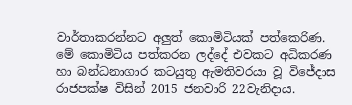වාර්තාකරන්නට අලුත් කොමිටියක් පත්කෙරිණ. මේ කොමිටිය පත්කරන ලද්දේ එවකට අධිකරණ හා බන්ධනාගාර කටයුතු ඇමතිවරයා වූ විජේදාස රාජපක්ෂ විසින් 2015 ජනවාරි 22වැනිදාය.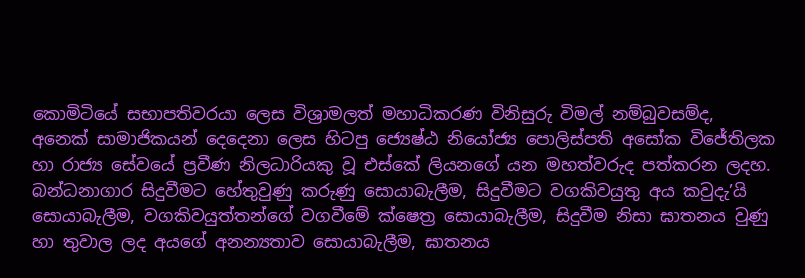කොමිටියේ සභාපතිවරයා ලෙස විශ්‍රාමලත් මහාධිකරණ විනිසුරු විමල් නම්බුවසම්ද, අනෙක් සාමාජිකයන් දෙදෙනා ලෙස හිටපු ජ්‍යෙෂ්ඨ නියෝජ්‍ය පොලිස්පති අසෝක විජේතිලක හා රාජ්‍ය සේවයේ ප්‍රවීණ නිලධාරියකු වූ එස්කේ ලියනගේ යන මහත්වරුද පත්කරන ලදහ. බන්ධනාගාර සිදුවීමට හේතුවුණු කරුණු සොයාබැලීම, සිදුවීමට වගකිවයුතු අය කවුදැ’යි සොයාබැලීම, වගකිවයුත්තන්ගේ වගවීමේ ක්ෂෙත්‍ර සොයාබැලීම, සිදුවීම නිසා ඝාතනය වුණු හා තුවාල ලද අයගේ අනන්‍යතාව සොයාබැලීම, ඝාතනය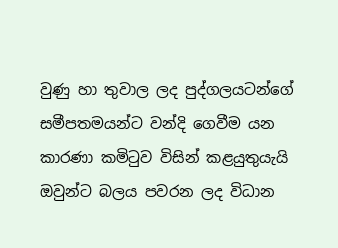වුණු හා තුවාල ලද පුද්ගලයටන්ගේ සමීපතමයන්ට වන්දි ගෙවීම යන කාරණා කමිටුව විසින් කළයුතුයැයි ඔවුන්ට බලය පවරන ලද විධාන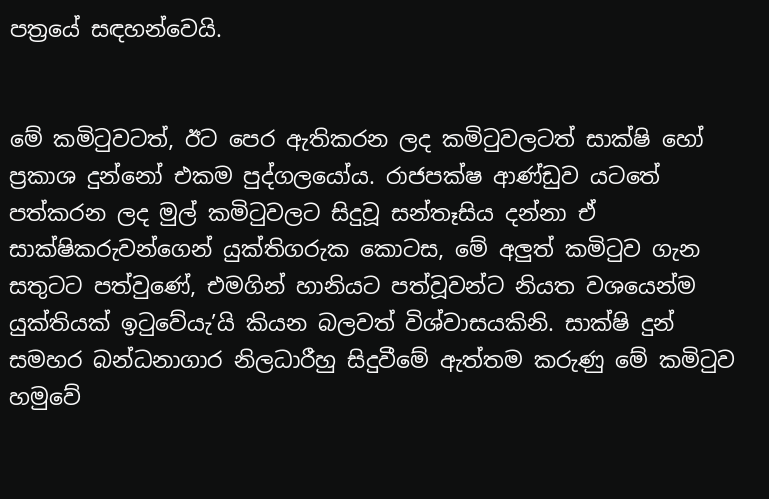පත්‍රයේ සඳහන්වෙයි.


මේ කමිටුවටත්, ඊට පෙර ඇතිකරන ලද කමිටුවලටත් සාක්ෂි හෝ ප්‍රකාශ දුන්නෝ එකම පුද්ගලයෝය. රාජපක්ෂ ආණ්ඩුව යටතේ පත්කරන ලද මුල් කමිටුවලට සිදුවූ සන්තෑසිය දන්නා ඒ සාක්ෂිකරුවන්ගෙන් යුක්තිගරුක කොටස, මේ අලුත් කමිටුව ගැන සතුටට පත්වුණේ, එමගින් හානියට පත්වූවන්ට නියත වශයෙන්ම යුක්තියක් ඉටුවේයැ’යි කියන බලවත් විශ්වාසයකිනි. සාක්ෂි දුන් සමහර බන්ධනාගාර නිලධාරීහු සිදුවීමේ ඇත්තම කරුණු මේ කමිටුව හමුවේ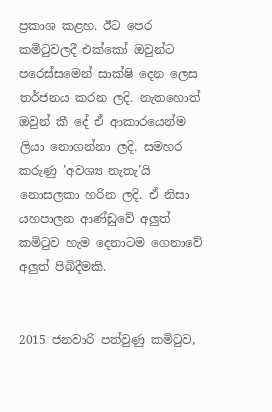ප්‍රකාශ කළහ. ඊට පෙර කමිටුවලදී එක්කෝ ඔවුන්ට පරෙස්සමෙන් සාක්ෂි දෙන ලෙස තර්ජනය කරන ලදි. නැතහොත් ඔවුන් කී දේ ඒ ආකාරයෙන්ම ලියා නොගන්නා ලදි. සමහර කරුණු ’අවශ්‍ය නැතැ’යි නොසලකා හරින ලදි. ඒ නිසා යහපාලන ආණ්ඩුවේ අලුත් කමිටුව හැම දෙනාටම ගෙනාවේ අලුත් පිබිදීමකි.


2015 ජනවාරි පත්වුණු කමිටුව,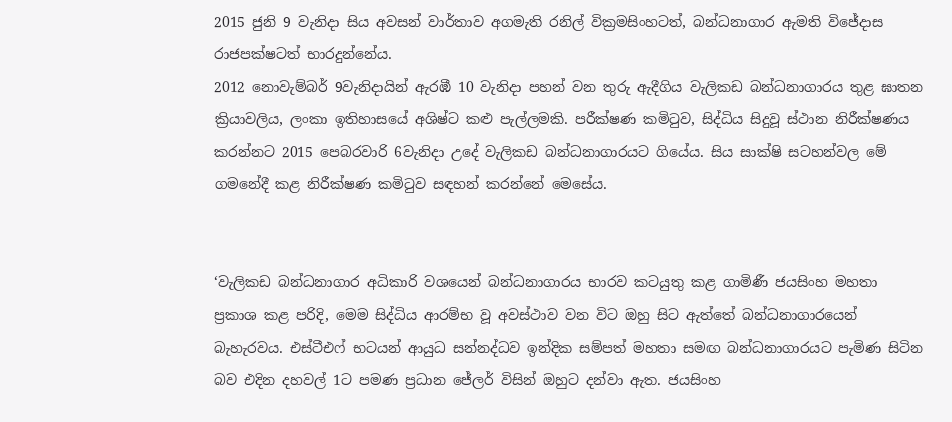2015 ජුනි 9 වැනිදා සිය අවසන් වාර්තාව අගමැති රනිල් වික්‍රමසිංහටත්, බන්ධනාගාර ඇමති විජේදාස රාජපක්ෂටත් භාරදුන්නේය.
2012 නොවැම්බර් 9වැනිදායින් ඇරඹී 10 වැනිදා පහන් වන තුරු ඇදීගිය වැලිකඩ බන්ධනාගාරය තුළ ඝාතන ක්‍රියාවලිය, ලංකා ඉතිහාසයේ අශිෂ්ට කළු පැල්ලමකි. පරීක්ෂණ කමිටුව, සිද්ධිය සිදුවූ ස්ථාන නිරීක්ෂණය කරන්නට 2015 පෙබරවාරි 6වැනිදා උදේ වැලිකඩ බන්ධනාගාරයට ගියේය. සිය සාක්ෂි සටහන්වල මේ ගමනේදී කළ නිරීක්ෂණ කමිටුව සඳහන් කරන්නේ මෙසේය.


‘වැලිකඩ බන්ධනාගාර අධිකාරි වශයෙන් බන්ධනාගාරය භාරව කටයුතු කළ ගාමිණී ජයසිංහ මහතා ප්‍රකාශ කළ පරිදි, මෙම සිද්ධිය ආරම්භ වූ අවස්ථාව වන විට ඔහු සිට ඇත්තේ බන්ධනාගාරයෙන් බැහැරවය. එස්ටීඑෆ් භටයන් ආයුධ සන්නද්ධව ඉන්දික සම්පත් මහතා සමඟ බන්ධනාගාරයට පැමිණ සිටින බව එදින දහවල් 1ට පමණ ප්‍රධාන ජේලර් විසින් ඔහුට දන්වා ඇත. ජයසිංහ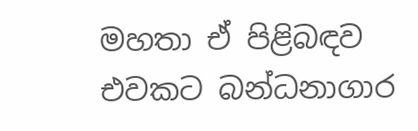මහතා ඒ පිළිබඳව එවකට බන්ධනාගාර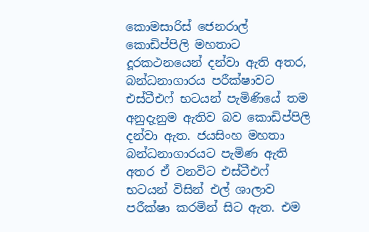කොමසාරිස් ජෙනරාල් කොඩිප්පිලි මහතාට දූරකථනයෙන් දන්වා ඇති අතර, බන්ධනාගාරය පරීක්ෂාවට එස්ටීඑෆ් භටයන් පැමිණියේ තම අනුදැනුම ඇතිව බව කොඩිප්පිලි දන්වා ඇත. ජයසිංහ මහතා බන්ධනාගාරයට පැමිණ ඇති අතර ඒ වනවිට එස්ටීඑෆ් භටයන් විසින් එල් ශාලාව පරීක්ෂා කරමින් සිට ඇත. එම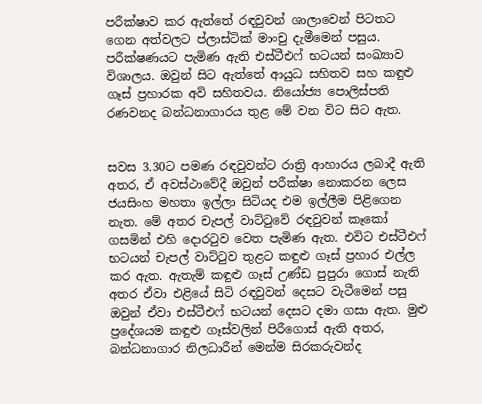පරීක්ෂාව කර ඇත්තේ රඳවුවන් ශාලාවෙන් පිටතට ගෙන අත්වලට ප්ලාස්ටික් මාංචු දැමීමෙන් පසුය. පරීක්ෂණයට පැමිණ ඇති එස්ටීඑෆ් භටයන් සංඛ්‍යාව විශාලය. ඔවුන් සිට ඇත්තේ ආයුධ සහිතව සහ කඳුළු ගෑස් ප්‍රහාරක අවි සහිතවය. නියෝජ්‍ය පොලිස්පති රණවනද බන්ධනාගාරය තුළ මේ වන විට සිට ඇත.


සවස 3.30ට පමණ රඳවුවන්ට රාත්‍රි ආහාරය ලබාදී ඇති අතර, ඒ අවස්ථාවේදී ඔවුන් පරීක්ෂා නොකරන ලෙස ජයසිංහ මහතා ඉල්ලා සිටියද එම ඉල්ලීම පිළිගෙන නැත. මේ අතර චැපල් වාට්ටුවේ රඳවුවන් කෑකෝ ගසමින් එහි දොරටුව වෙත පැමිණ ඇත. එවිට එස්ටීඑෆ් භටයන් චැපල් වාට්ටුව තුළට කඳුළු ගෑස් ප්‍රහාර එල්ල කර ඇත. ඇතැම් කඳුළු ගෑස් උණ්ඩ පුපුරා ගොස් නැති අතර ඒවා එළියේ සිටි රඳවුවන් දෙසට වැටීමෙන් පසු ඔවුන් ඒවා එස්ටීඑෆ් භටයන් දෙසට දමා ගසා ඇත. මුළු ප්‍රදේශයම කඳුළු ගෑස්වලින් පිරීගොස් ඇති අතර, බන්ධනාගාර නිලධාරීන් මෙන්ම සිරකරුවන්ද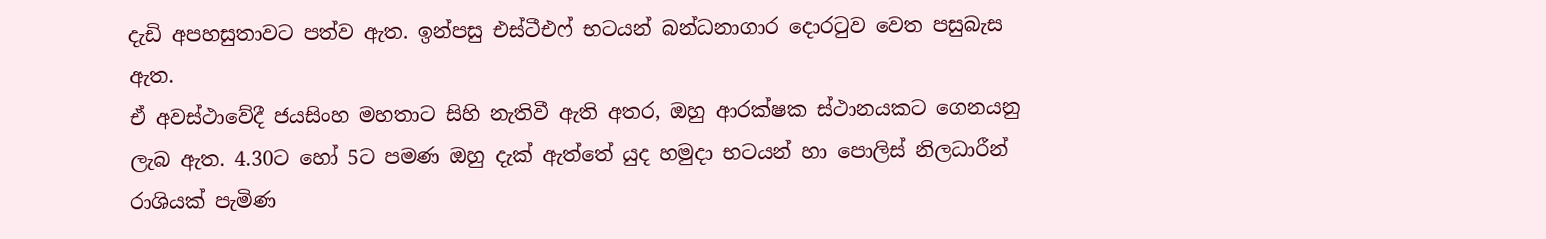දැඩි අපහසුතාවට පත්ව ඇත. ඉන්පසු එස්ටීඑෆ් භටයන් බන්ධනාගාර දොරටුව වෙත පසුබැස ඇත.
ඒ අවස්ථාවේදී ජයසිංහ මහතාට සිහි නැතිවී ඇති අතර, ඔහු ආරක්ෂක ස්ථානයකට ගෙනයනු ලැබ ඇත. 4.30ට හෝ 5ට පමණ ඔහු දැක් ඇත්තේ යුද හමුදා භටයන් හා පොලිස් නිලධාරීන් රාශියක් පැමිණ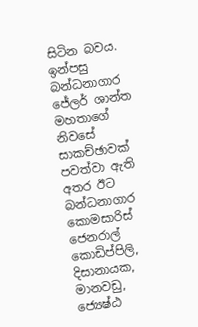සිටින බවය. ඉන්පසු බන්ධනාගාර ජේලර් ශාන්ත මහතාගේ නිවසේ සාකච්ඡාවක් පවත්වා ඇති අතර ඊට බන්ධනාගාර කොමසාරිස් ජෙනරාල් කොඩිප්පිලි, දිසානායක, මානවඩු, ජ්‍යෙෂ්ඨ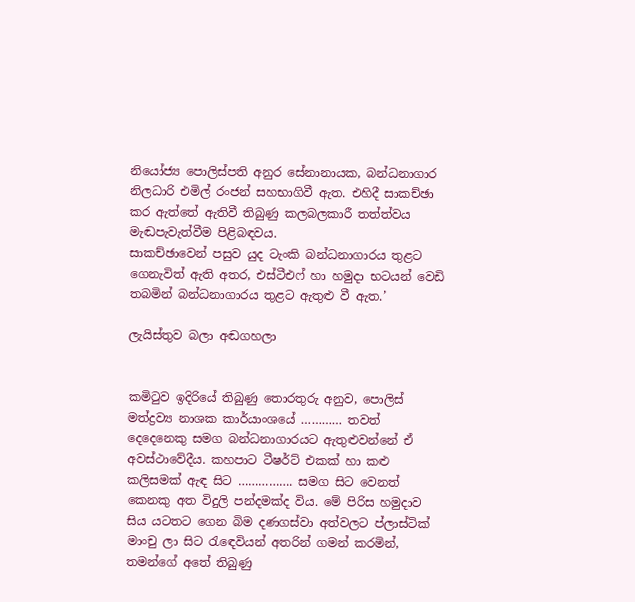නියෝජ්‍ය පොලිස්පති අනුර සේනානායක, බන්ධනාගාර නිලධාරි එමිල් රංජන් සහභාගිවී ඇත. එහිදී සාකච්ඡා කර ඇත්තේ ඇතිවී තිබුණු කලබලකාරී තත්ත්වය මැඬපැවැත්වීම පිළිබඳවය.
සාකච්ඡාවෙන් පසුව යුද ටැංකි බන්ධනාගාරය තුළට ගෙනැවිත් ඇති අතර, එස්ටීඑෆ් හා හමුදා භටයන් වෙඩි තබමින් බන්ධනාගාරය තුළට ඇතුළු වී ඇත.’

ලැයිස්තුව බලා අඬගහලා


කමිටුව ඉදිරියේ තිබුණු තොරතුරු අනුව, පොලිස් මත්ද්‍රව්‍ය නාශක කාර්යාංශයේ ………… තවත් දෙදෙනෙකු සමග බන්ධනාගාරයට ඇතුළුවන්නේ ඒ අවස්ථාවේදීය. කහපාට ටීෂර්ට් එකක් හා කළු කලිසමක් ඇඳ සිට ……………. සමග සිට වෙනත් කෙනකු අත විදුලි පන්දමක්ද විය. මේ පිරිස හමුදාව සිය යටතට ගෙන බිම දණගස්වා අත්වලට ප්ලාස්ටික් මාංචු ලා සිට රැඳෙවියන් අතරින් ගමන් කරමින්, තමන්ගේ අතේ තිබුණු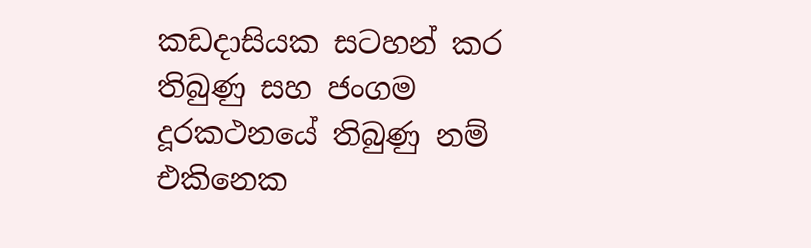කඩදාසියක සටහන් කර තිබුණු සහ ජංගම දූරකථනයේ තිබුණු නම් එකිනෙක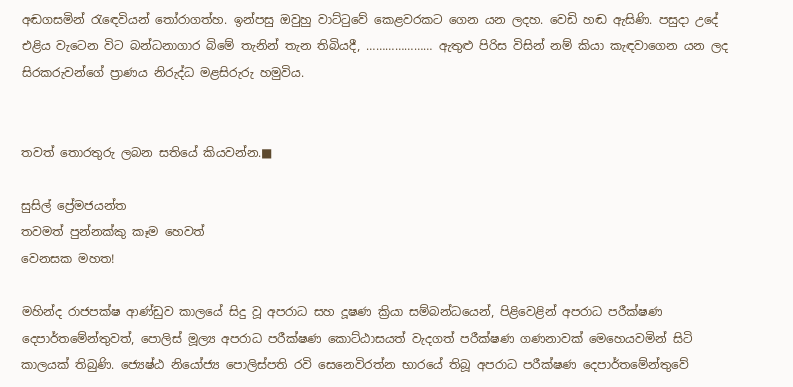අඬගසමින් රැඳෙවියන් තෝරාගත්හ. ඉන්පසු ඔවුහු වාට්ටුවේ කෙළවරකට ගෙන යන ලදහ. වෙඩි හඬ ඇසිණි. පසුදා උදේ එළිය වැටෙන විට බන්ධනාගාර බිමේ තැනින් තැන තිබියදී, ………………… ඇතුළු පිරිස විසින් නම් කියා කැඳවාගෙන යන ලද සිරකරුවන්ගේ ප්‍රාණය නිරුද්ධ මළසිරුරු හමුවිය.


තවත් තොරතුරු ලබන සතියේ කියවන්න.■

සුසිල් ප්‍රේමජයන්ත
තවමත් පුන්නක්කු කෑම හෙවත්
වෙනසක මහත!

මහින්ද රාජපක්ෂ ආණ්ඩුව කාලයේ සිදු වූ අපරාධ සහ දූෂණ ක්‍රියා සම්බන්ධයෙන්, පිළිවෙළින් අපරාධ පරීක්ෂණ දෙපාර්තමේන්තුවත්, පොලිස් මූල්‍ය අපරාධ පරීක්ෂණ කොට්ඨාසයත් වැදගත් පරීක්ෂණ ගණනාවක් මෙහෙයවමින් සිටි කාලයක් තිබුණි. ජ්‍යෙෂ්ඨ නියෝජ්‍ය පොලිස්පති රවි සෙනෙවිරත්න භාරයේ තිබූ අපරාධ පරීක්ෂණ දෙපාර්තමේන්තුවේ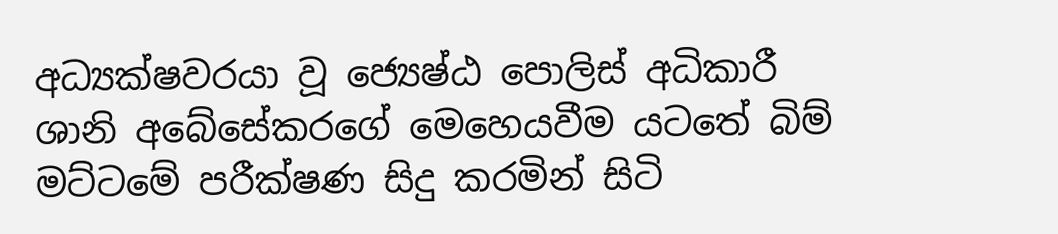අධ්‍යක්ෂවරයා වූ ජ්‍යෙෂ්ඨ පොලිස් අධිකාරී ශානි අබේසේකරගේ මෙහෙයවීම යටතේ බිම් මට්ටමේ පරීක්ෂණ සිදු කරමින් සිටි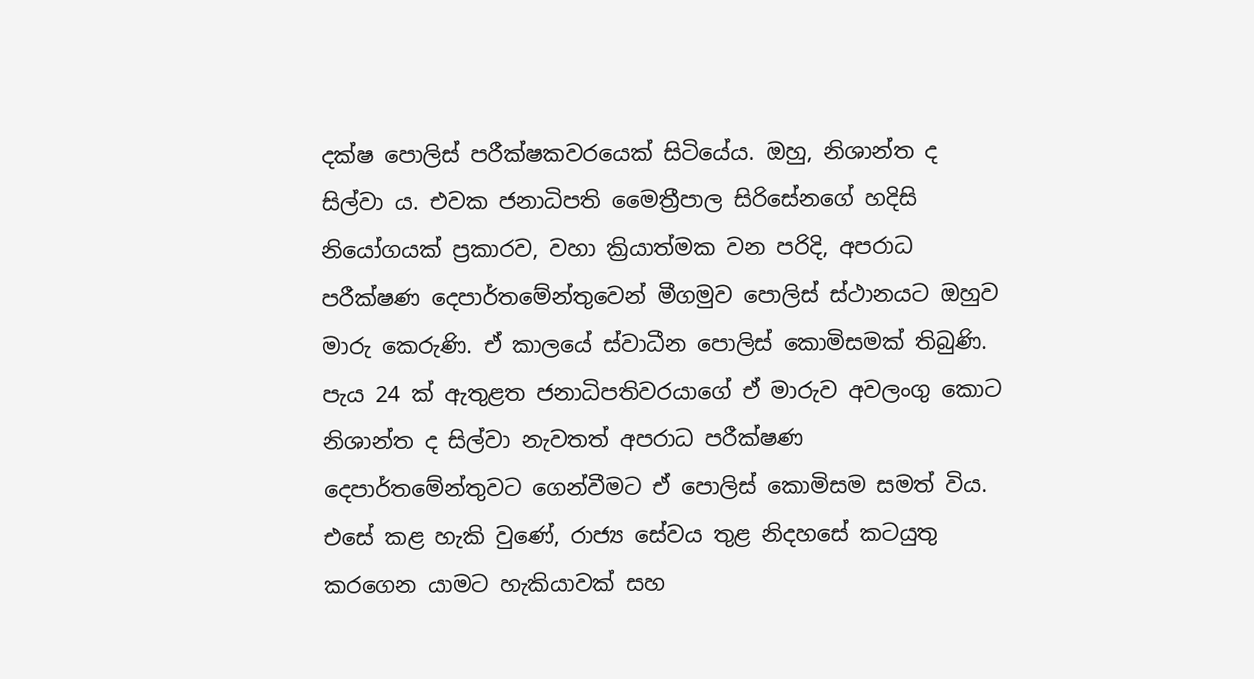දක්ෂ පොලිස් පරීක්ෂකවරයෙක් සිටියේය. ඔහු, නිශාන්ත ද සිල්වා ය. එවක ජනාධිපති මෛත්‍රීපාල සිරිසේනගේ හදිසි නියෝගයක් ප්‍රකාරව, වහා ක්‍රියාත්මක වන පරිදි, අපරාධ පරීක්ෂණ දෙපාර්තමේන්තුවෙන් මීගමුව පොලිස් ස්ථානයට ඔහුව මාරු කෙරුණි. ඒ කාලයේ ස්වාධීන පොලිස් කොමිසමක් තිබුණි. පැය 24 ක් ඇතුළත ජනාධිපතිවරයාගේ ඒ මාරුව අවලංගු කොට නිශාන්ත ද සිල්වා නැවතත් අපරාධ පරීක්ෂණ දෙපාර්තමේන්තුවට ගෙන්වීමට ඒ පොලිස් කොමිසම සමත් විය. එසේ කළ හැකි වුණේ, රාජ්‍ය සේවය තුළ නිදහසේ කටයුතු කරගෙන යාමට හැකියාවක් සහ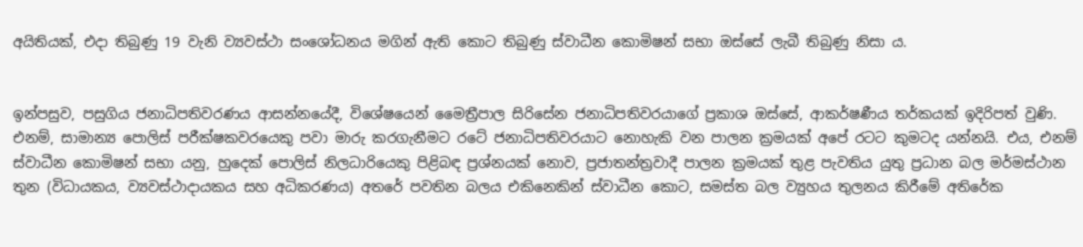අයිතියක්, එදා තිබුණු 19 වැනි ව්‍යවස්ථා සංශෝධනය මගින් ඇති කොට තිබුණු ස්වාධීන කොමිෂන් සභා ඔස්සේ ලැබී තිබුණු නිසා ය.


ඉන්පසුව, පසුගිය ජනාධිපතිවරණය ආසන්නයේදී, විශේෂයෙන් මෛත්‍රීපාල සිරිසේන ජනාධිපතිවරයාගේ ප්‍රකාශ ඔස්සේ, ආකර්ෂණීය තර්කයක් ඉදිරිපත් වුණි. එනම්, සාමාන්‍ය පොලිස් පරීක්ෂකවරයෙකු පවා මාරු කරගැනීමට රටේ ජනාධිපතිවරයාට නොහැකි වන පාලන ක්‍රමයක් අපේ රටට කුමටද යන්නයි. එය, එනම් ස්වාධීන කොමිෂන් සභා යනු, හුදෙක් පොලිස් නිලධාරියෙකු පිළිබඳ ප්‍රශ්නයක් නොව, ප්‍රජාතන්ත්‍රවාදී පාලන ක්‍රමයක් තුළ පැවතිය යුතු ප්‍රධාන බල මර්මස්ථාන තුන (විධායකය, ව්‍යවස්ථාදායකය සහ අධිකරණය) අතරේ පවතින බලය එකිනෙකින් ස්වාධීන කොට, සමස්ත බල ව්‍යුහය තුලනය කිරීමේ අතිරේක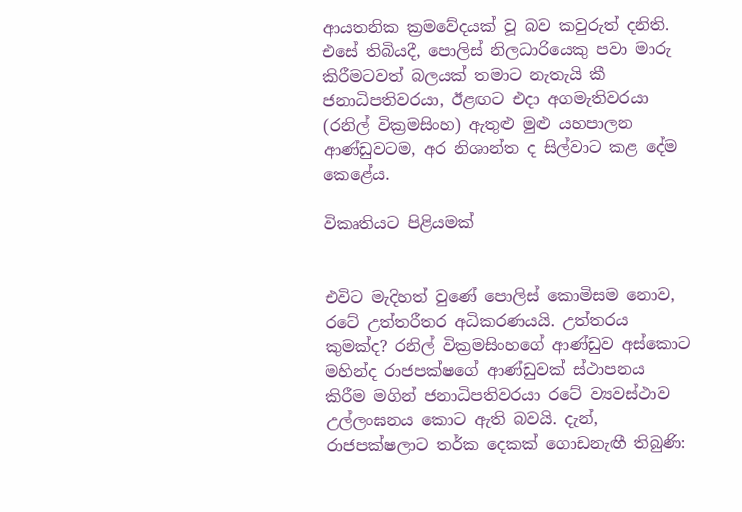ආයතනික ක්‍රමවේදයක් වූ බව කවුරුත් දනිති. එසේ තිබියදී, පොලිස් නිලධාරියෙකු පවා මාරු කිරීමටවත් බලයක් තමාට නැතැයි කී ජනාධිපතිවරයා, ඊළඟට එදා අගමැතිවරයා (රනිල් වික්‍රමසිංහ) ඇතුළු මුළු යහපාලන ආණ්ඩුවටම, අර නිශාන්ත ද සිල්වාට කළ දේම කෙළේය.

විකෘතියට පිළියමක්


එවිට මැදිහත් වුණේ පොලිස් කොමිසම නොව, රටේ උත්තරීතර අධිකරණයයි. උත්තරය කුමක්ද? රනිල් වික්‍රමසිංහගේ ආණ්ඩුව අස්කොට මහින්ද රාජපක්ෂගේ ආණ්ඩුවක් ස්ථාපනය කිරීම මගින් ජනාධිපතිවරයා රටේ ව්‍යවස්ථාව උල්ලංඝනය කොට ඇති බවයි. දැන්, රාජපක්ෂලාට තර්ක දෙකක් ගොඩනැඟී තිබුණි: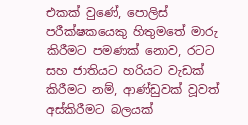එකක් වුණේ, පොලිස් පරීක්ෂකයෙකු හිතුමතේ මාරු කිරීමට පමණක් නොව, රටට සහ ජාතියට හරියට වැඩක් කිරීමට නම්, ආණ්ඩුවක් වූවත් අස්කිරීමට බලයක්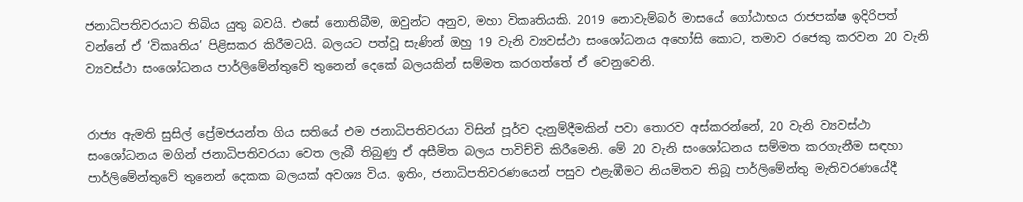ජනාධිපතිවරයාට තිබිය යුතු බවයි. එසේ නොතිබීම, ඔවුන්ට අනුව, මහා විකෘතියකි. 2019 නොවැම්බර් මාසයේ ගෝඨාභය රාජපක්ෂ ඉදිරිපත් වන්නේ ඒ ‘විකෘතිය’ පිළිසකර කිරීමටයි. බලයට පත්වූ සැණින් ඔහු 19 වැනි ව්‍යවස්ථා සංශෝධනය අහෝසි කොට, තමාව රජෙකු කරවන 20 වැනි ව්‍යවස්ථා සංශෝධනය පාර්ලිමේන්තුවේ තුනෙන් දෙකේ බලයකින් සම්මත කරගත්තේ ඒ වෙනුවෙනි.


රාජ්‍ය ඇමති සුසිල් ප්‍රේමජයන්ත ගිය සතියේ එම ජනාධිපතිවරයා විසින් පූර්ව දැනුම්දීමකින් පවා තොරව අස්කරන්නේ, 20 වැනි ව්‍යවස්ථා සංශෝධනය මගින් ජනාධිපතිවරයා වෙත ලැබී තිබුණු ඒ අසීමිත බලය පාවිච්චි කිරීමෙනි. මේ 20 වැනි සංශෝධනය සම්මත කරගැනීම සඳහා පාර්ලිමේන්තුවේ තුනෙන් දෙකක බලයක් අවශ්‍ය විය. ඉතිං, ජනාධිපතිවරණයෙන් පසුව එළැඹීමට නියමිතව තිබූ පාර්ලිමේන්තු මැතිවරණයේදී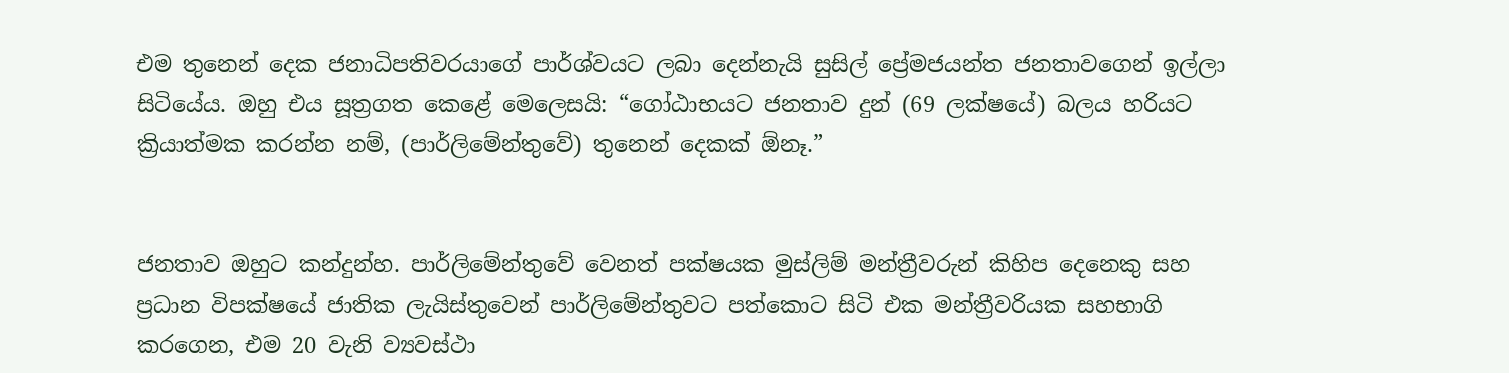එම තුනෙන් දෙක ජනාධිපතිවරයාගේ පාර්ශ්වයට ලබා දෙන්නැයි සුසිල් ප්‍රේමජයන්ත ජනතාවගෙන් ඉල්ලා සිටියේය. ඔහු එය සූත්‍රගත කෙළේ මෙලෙසයි: “ගෝඨාභයට ජනතාව දුන් (69 ලක්ෂයේ) බලය හරියට ක්‍රියාත්මක කරන්න නම්, (පාර්ලිමේන්තුවේ) තුනෙන් දෙකක් ඕනෑ.”


ජනතාව ඔහුට කන්දුන්හ. පාර්ලිමේන්තුවේ වෙනත් පක්ෂයක මුස්ලිම් මන්ත්‍රීවරුන් කිහිප දෙනෙකු සහ ප්‍රධාන විපක්ෂයේ ජාතික ලැයිස්තුවෙන් පාර්ලිමේන්තුවට පත්කොට සිටි එක මන්ත්‍රීවරියක සහභාගි කරගෙන, එම 20 වැනි ව්‍යවස්ථා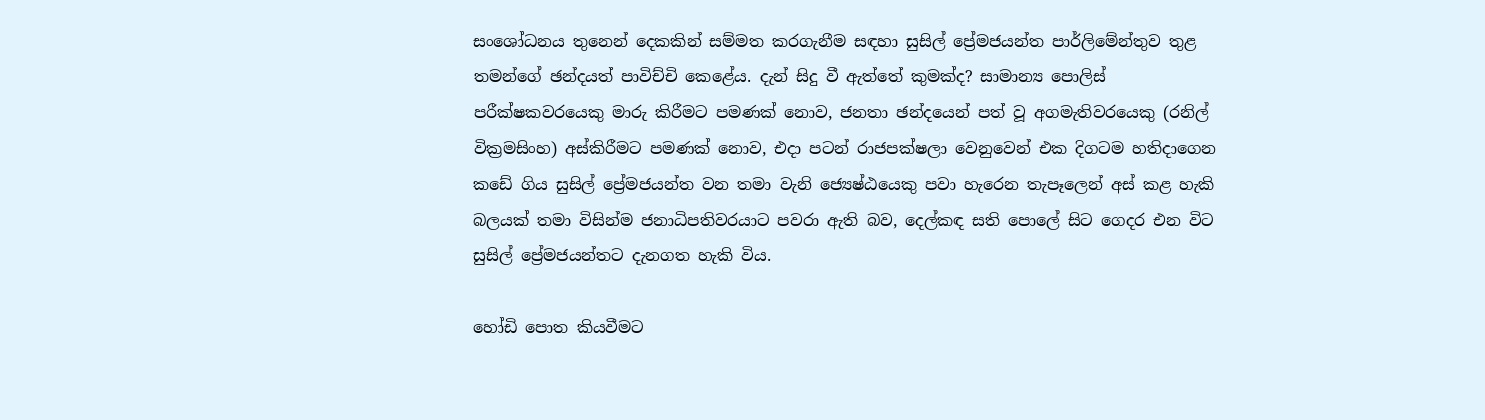සංශෝධනය තුනෙන් දෙකකින් සම්මත කරගැනීම සඳහා සුසිල් ප්‍රේමජයන්ත පාර්ලිමේන්තුව තුළ තමන්ගේ ඡන්දයත් පාවිච්චි කෙළේය. දැන් සිදු වී ඇත්තේ කුමක්ද? සාමාන්‍ය පොලිස් පරීක්ෂකවරයෙකු මාරු කිරීමට පමණක් නොව, ජනතා ඡන්දයෙන් පත් වූ අගමැතිවරයෙකු (රනිල් වික්‍රමසිංහ) අස්කිරීමට පමණක් නොව, එදා පටන් රාජපක්ෂලා වෙනුවෙන් එක දිගටම හතිදාගෙන කඩේ ගිය සුසිල් ප්‍රේමජයන්ත වන තමා වැනි ජ්‍යෙෂ්ඨයෙකු පවා හැරෙන තැපෑලෙන් අස් කළ හැකි බලයක් තමා විසින්ම ජනාධිපතිවරයාට පවරා ඇති බව, දෙල්කඳ සති පොලේ සිට ගෙදර එන විට සුසිල් ප්‍රේමජයන්තට දැනගත හැකි විය.

හෝඩි පොත කියවීමට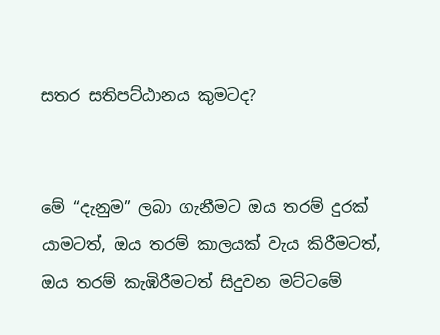සතර සතිපට්ඨානය කුමටද?


මේ “දැනුම” ලබා ගැනීමට ඔය තරම් දුරක් යාමටත්, ඔය තරම් කාලයක් වැය කිරීමටත්, ඔය තරම් කැඹිරීමටත් සිදුවන මට්ටමේ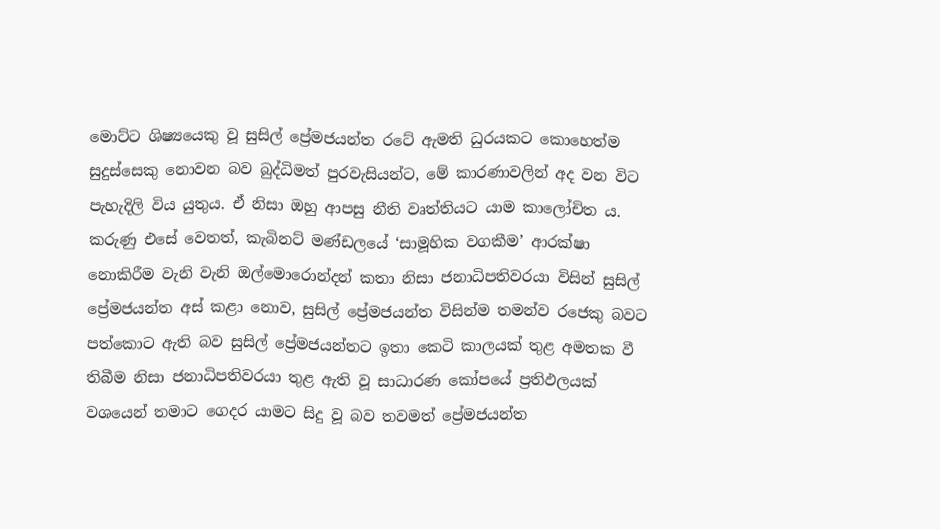මොට්ට ශිෂ්‍යයෙකු වූ සුසිල් ප්‍රේමජයන්ත රටේ ඇමති ධුරයකට කොහෙත්ම සුදුස්සෙකු නොවන බව බුද්ධිමත් පුරවැසියන්ට, මේ කාරණාවලින් අද වන විට පැහැදිලි විය යුතුය. ඒ නිසා ඔහු ආපසු නීති වෘත්තියට යාම කාලෝචිත ය. කරුණු එසේ වෙතත්, කැබිනට් මණ්ඩලයේ ‘සාමූහික වගකීම’ ආරක්ෂා නොකිරීම වැනි වැනි ඔල්මොරොන්දන් කතා නිසා ජනාධිපතිවරයා විසින් සුසිල් ප්‍රේමජයන්ත අස් කළා නොව, සුසිල් ප්‍රේමජයන්ත විසින්ම තමන්ව රජෙකු බවට පත්කොට ඇති බව සුසිල් ප්‍රේමජයන්තට ඉතා කෙටි කාලයක් තුළ අමතක වී තිබීම නිසා ජනාධිපතිවරයා තුළ ඇති වූ සාධාරණ කෝපයේ ප්‍රතිඵලයක් වශයෙන් තමාට ගෙදර යාමට සිදු වූ බව තවමත් ප්‍රේමජයන්ත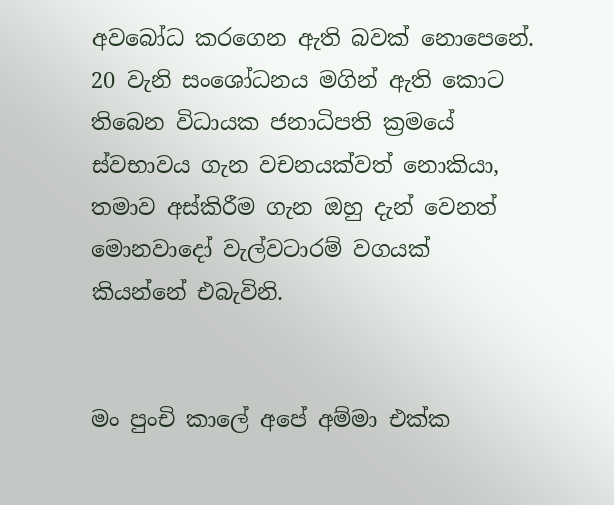අවබෝධ කරගෙන ඇති බවක් නොපෙනේ. 20 වැනි සංශෝධනය මගින් ඇති කොට තිබෙන විධායක ජනාධිපති ක්‍රමයේ ස්වභාවය ගැන වචනයක්වත් නොකියා, තමාව අස්කිරීම ගැන ඔහු දැන් වෙනත් මොනවාදෝ වැල්වටාරම් වගයක් කියන්නේ එබැවිනි.


මං පුංචි කාලේ අපේ අම්මා එක්ක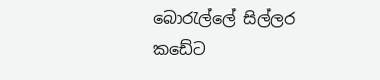බොරැල්ලේ සිල්ලර කඩේට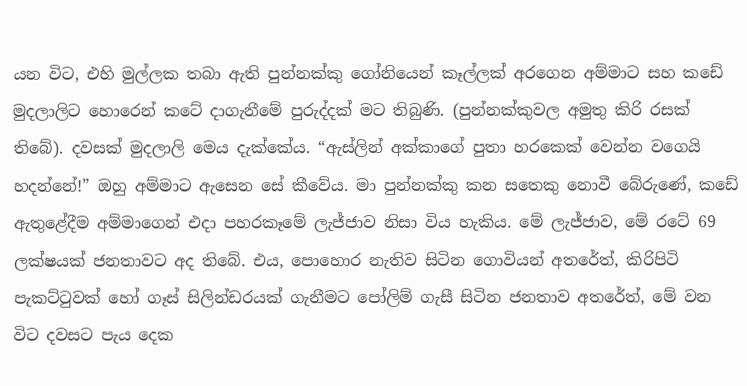යන විට, එහි මුල්ලක තබා ඇති පුන්නක්කු ගෝනියෙන් කෑල්ලක් අරගෙන අම්මාට සහ කඩේ මුදලාලිට හොරෙන් කටේ දාගැනීමේ පුරුද්දක් මට තිබුණි. (පුන්නක්කුවල අමුතු කිරි රසක් තිබේ). දවසක් මුදලාලි මෙය දැක්කේය. “ඇස්ලින් අක්කාගේ පුතා හරකෙක් වෙන්න වගෙයි හදන්නේ!” ඔහු අම්මාට ඇසෙන සේ කීවේය. මා පුන්නක්කු කන සතෙකු නොවී බේරුණේ, කඩේ ඇතුළේදීම අම්මාගෙන් එදා පහරකෑමේ ලැජ්ජාව නිසා විය හැකිය. මේ ලැජ්ජාව, මේ රටේ 69 ලක්ෂයක් ජනතාවට අද තිබේ. එය, පොහොර නැතිව සිටින ගොවියන් අතරේත්, කිරිපිටි පැකට්ටුවක් හෝ ගෑස් සිලින්ඩරයක් ගැනීමට පෝලිම් ගැසී සිටින ජනතාව අතරේත්, මේ වන විට දවසට පැය දෙක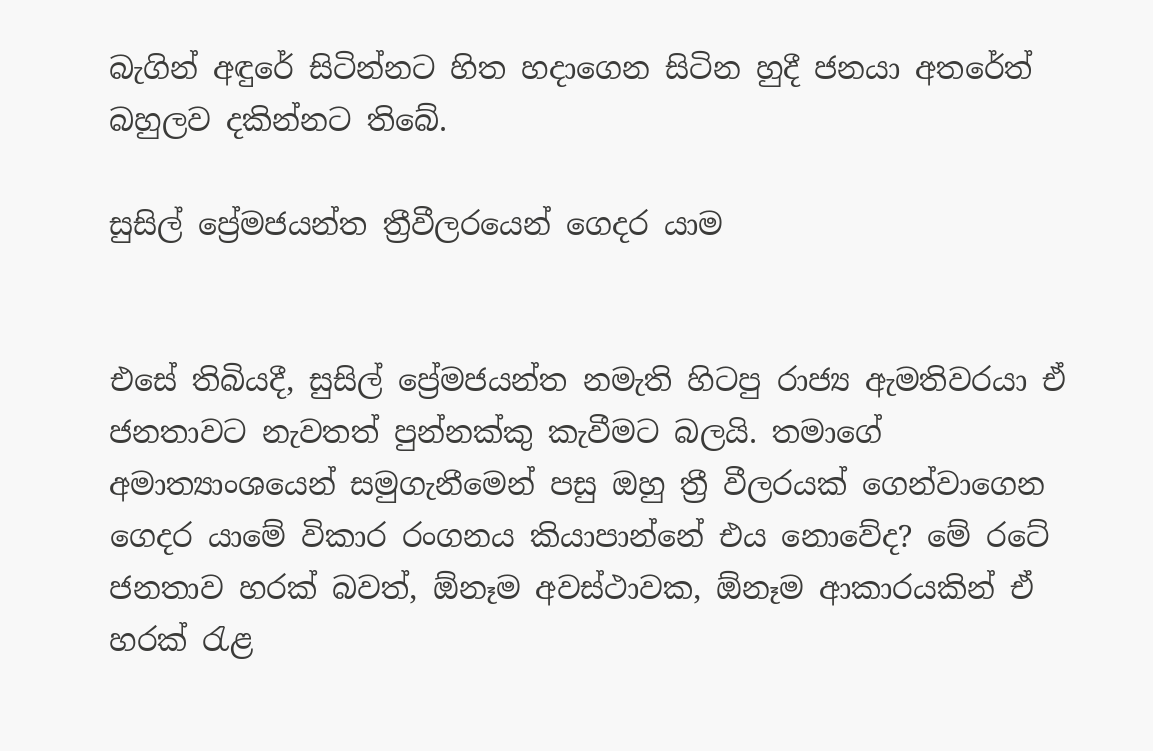බැගින් අඳුරේ සිටින්නට හිත හදාගෙන සිටින හුදී ජනයා අතරේත් බහුලව දකින්නට තිබේ.

සුසිල් ප්‍රේමජයන්ත ත්‍රීවීලරයෙන් ගෙදර යාම


එසේ තිබියදී, සුසිල් ප්‍රේමජයන්ත නමැති හිටපු රාජ්‍ය ඇමතිවරයා ඒ ජනතාවට නැවතත් පුන්නක්කු කැවීමට බලයි. තමාගේ අමාත්‍යාංශයෙන් සමුගැනීමෙන් පසු ඔහු ත්‍රී වීලරයක් ගෙන්වාගෙන ගෙදර යාමේ විකාර රංගනය කියාපාන්නේ එය නොවේද? මේ රටේ ජනතාව හරක් බවත්, ඕනෑම අවස්ථාවක, ඕනෑම ආකාරයකින් ඒ හරක් රැළ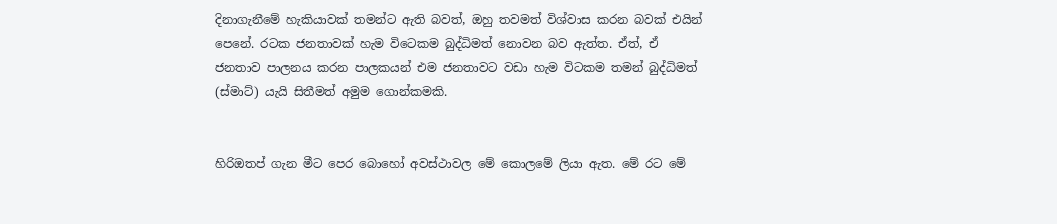දිනාගැනීමේ හැකියාවක් තමන්ට ඇති බවත්, ඔහු තවමත් විශ්වාස කරන බවක් එයින් පෙනේ. රටක ජනතාවක් හැම විටෙකම බුද්ධිමත් නොවන බව ඇත්ත. ඒත්, ඒ ජනතාව පාලනය කරන පාලකයන් එම ජනතාවට වඩා හැම විටකම තමන් බුද්ධිමත් (ස්මාට්) යැයි සිතීමත් අමුම ගොන්කමකි.


හිරිඔතප් ගැන මීට පෙර බොහෝ අවස්ථාවල මේ කොලමේ ලියා ඇත. මේ රට මේ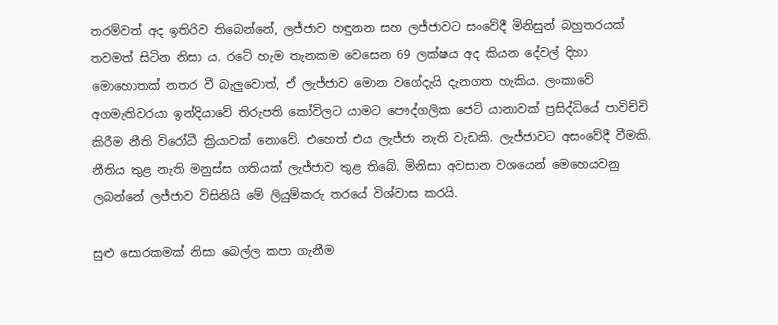තරම්වත් අද ඉතිරිව තිබෙන්නේ, ලජ්ජාව හඳුනන සහ ලජ්ජාවට සංවේදී මිනිසුන් බහුතරයක් තවමත් සිටින නිසා ය. රටේ හැම තැනකම වෙසෙන 69 ලක්ෂය අද කියන දේවල් දිහා මොහොතක් නතර වී බැලුවොත්, ඒ ලැජ්ජාව මොන වගේදැයි දැනගත හැකිය. ලංකාවේ අගමැතිවරයා ඉන්දියාවේ තිරුපති කෝවිලට යාමට පෞද්ගලික ජෙට් යානාවක් ප්‍රසිද්ධියේ පාවිච්චි කිරීම නීති විරෝධී ක්‍රියාවක් නොවේ. එහෙත් එය ලැජ්ජා නැති වැඩකි. ලැජ්ජාවට අසංවේදී වීමකි. නීතිය තුළ නැති මනුස්ස ගතියක් ලැජ්ජාව තුළ තිබේ. මිනිසා අවසාන වශයෙන් මෙහෙයවනු ලබන්නේ ලජ්ජාව විසිනියි මේ ලියුම්කරු තරයේ විශ්වාස කරයි.

සුළු සොරකමක් නිසා බෙල්ල කපා ගැනීම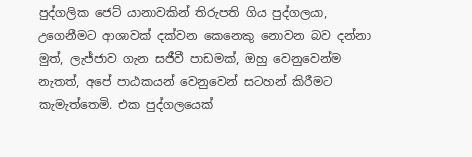පුද්ගලික ජෙට් යානාවකින් තිරුපති ගිය පුද්ගලයා, උගෙනීමට ආශාවක් දක්වන කෙනෙකු නොවන බව දන්නා මුත්, ලැජ්ජාව ගැන සජීවී පාඩමක්, ඔහු වෙනුවෙන්ම නැතත්, අපේ පාඨකයන් වෙනුවෙන් සටහන් කිරීමට කැමැත්තෙමි. එක පුද්ගලයෙක්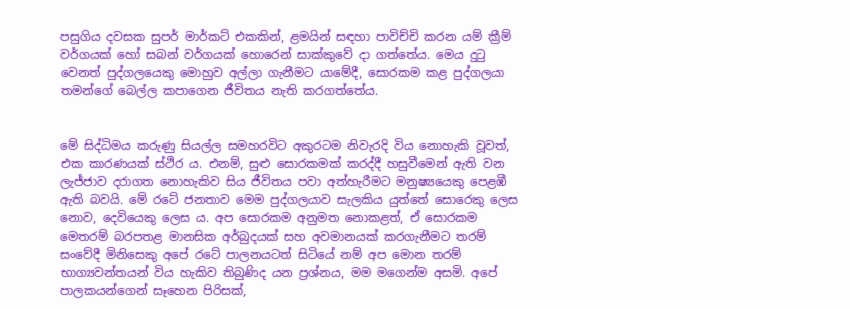පසුගිය දවසක සුපර් මාර්කට් එකකින්, ළමයින් සඳහා පාවිච්චි කරන යම් ක්‍රීම් වර්ගයක් හෝ සබන් වර්ගයක් හොරෙන් සාක්කුවේ දා ගත්තේය. මෙය දුටු වෙනත් පුද්ගලයෙකු මොහුව අල්ලා ගැනීමට යාමේදී, සොරකම කළ පුද්ගලයා තමන්ගේ බෙල්ල කපාගෙන ජීවිතය නැති කරගත්තේය.


මේ සිද්ධිමය කරුණු සියල්ල සමහරවිට අකුරටම නිවැරදි විය නොහැකි වූවත්, එක කාරණයක් ස්ථිර ය. එනම්, සුළු සොරකමක් කරද්දී හසුවීමෙන් ඇති වන ලැජ්ජාව දරාගත නොහැකිව සිය ජීවිතය පවා අත්හැරීමට මනුෂ්‍යයෙකු පෙළඹී ඇති බවයි. මේ රටේ ජනතාව මෙම පුද්ගලයාව සැලකිය යුත්තේ සොරෙකු ලෙස නොව, දෙවියෙකු ලෙස ය. අප සොරකම අනුමත නොකළත්, ඒ සොරකම මෙතරම් බරපතළ මානසික අර්බුදයක් සහ අවමානයක් කරගැනීමට තරම් සංවේදී මිනිසෙකු අපේ රටේ පාලනයටත් සිටියේ නම් අප මොන තරම් භාග්‍යවන්තයන් විය හැකිව තිබුණිද යන ප්‍රශ්නය, මම මගෙන්ම අසමි. අපේ පාලකයන්ගෙන් සෑහෙන පිරිසක්,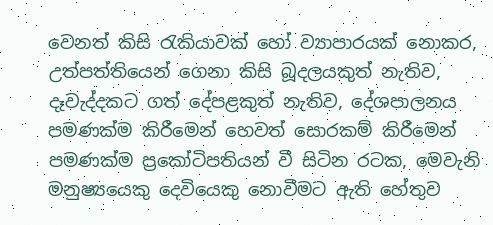වෙනත් කිසි රැකියාවක් හෝ ව්‍යාපාරයක් නොකර, උත්පත්තියෙන් ගෙනා කිසි බූදලයකුත් නැතිව, දෑවැද්දකට ගත් දේපළකුත් නැතිව, දේශපාලනය පමණක්ම කිරීමෙන් හෙවත් සොරකම් කිරීමෙන් පමණක්ම ප්‍රකෝටිපතියන් වී සිටින රටක, මෙවැනි මනුෂ්‍යයෙකු දෙවියෙකු නොවීමට ඇති හේතුව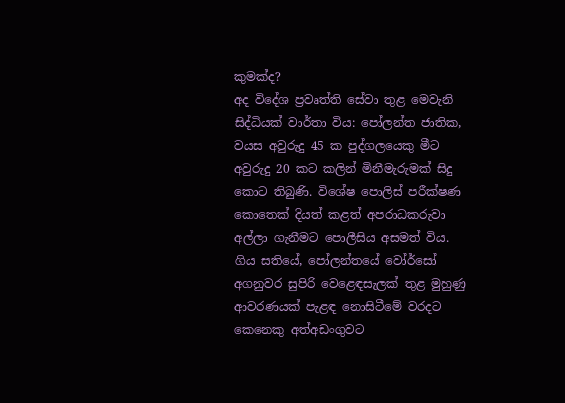කුමක්ද?
අද විදේශ ප්‍රවෘත්ති සේවා තුළ මෙවැනි සිද්ධියක් වාර්තා විය: පෝලන්ත ජාතික, වයස අවුරුදු 45 ක පුද්ගලයෙකු මීට අවුරුදු 20 කට කලින් මිනීමැරුමක් සිදු කොට තිබුණි. විශේෂ පොලිස් පරීක්ෂණ කොතෙක් දියත් කළත් අපරාධකරුවා අල්ලා ගැනීමට පොලීසිය අසමත් විය. ගිය සතියේ, පෝලන්තයේ වෝර්සෝ අගනුවර සුපිරි වෙළෙඳසැලක් තුළ මුහුණු ආවරණයක් පැළඳ නොසිටීමේ වරදට කෙනෙකු අත්අඩංගුවට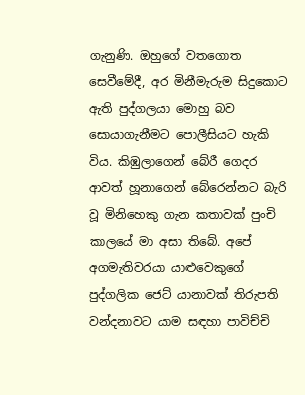ගැනුණි. ඔහුගේ වතගොත සෙවීමේදී, අර මිනීමැරුම සිදුකොට ඇති පුද්ගලයා මොහු බව සොයාගැනීමට පොලීසියට හැකි විය. කිඹුලාගෙන් බේරී ගෙදර ආවත් හූනාගෙන් බේරෙන්නට බැරි වූ මිනිහෙකු ගැන කතාවක් පුංචි කාලයේ මා අසා තිබේ. අපේ අගමැතිවරයා යාළුවෙකුගේ පුද්ගලික ජෙට් යානාවක් තිරුපති වන්දනාවට යාම සඳහා පාවිච්චි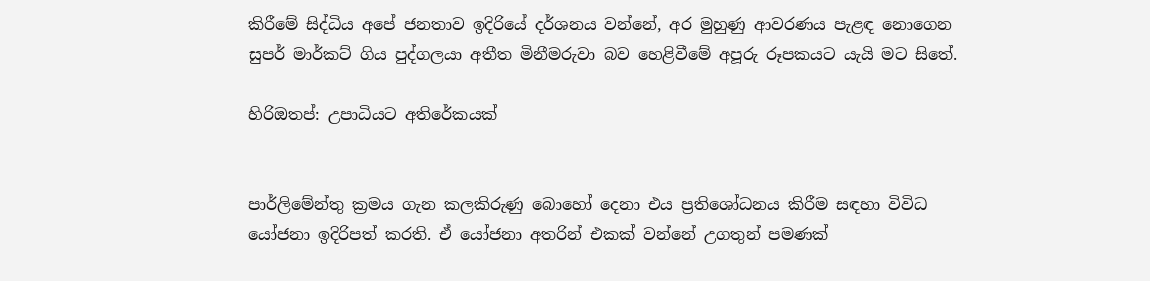කිරීමේ සිද්ධිය අපේ ජනතාව ඉදිරියේ දර්ශනය වන්නේ, අර මුහුණු ආවරණය පැළඳ නොගෙන සුපර් මාර්කට් ගිය පුද්ගලයා අතීත මිනීමරුවා බව හෙළිවීමේ අපූරු රූපකයට යැයි මට සිතේ.

හිරිඔතප්: උපාධියට අතිරේකයක්


පාර්ලිමේන්තු ක්‍රමය ගැන කලකිරුණු බොහෝ දෙනා එය ප්‍රතිශෝධනය කිරීම සඳහා විවිධ යෝජනා ඉදිරිපත් කරති. ඒ යෝජනා අතරින් එකක් වන්නේ උගතුන් පමණක්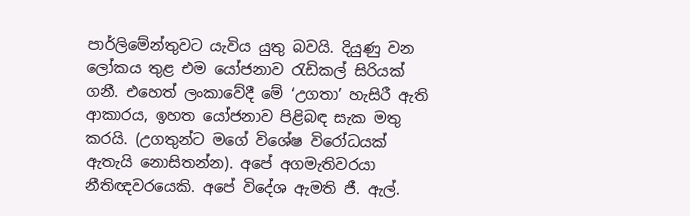පාර්ලිමේන්තුවට යැවිය යුතු බවයි. දියුණු වන ලෝකය තුළ එම යෝජනාව රැඩිකල් සිරියක් ගනී. එහෙත් ලංකාවේදී මේ ‘උගතා’ හැසිරී ඇති ආකාරය, ඉහත යෝජනාව පිළිබඳ සැක මතු කරයි. (උගතුන්ට මගේ විශේෂ විරෝධයක් ඇතැයි නොසිතන්න). අපේ අගමැතිවරයා නීතිඥවරයෙකි. අපේ විදේශ ඇමති ජී. ඇල්.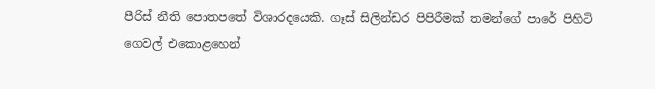පීරිස් නීති පොතපතේ විශාරදයෙකි. ගෑස් සිලින්ඩර පිපිරීමක් තමන්ගේ පාරේ පිහිටි ගෙවල් එකොළහෙන්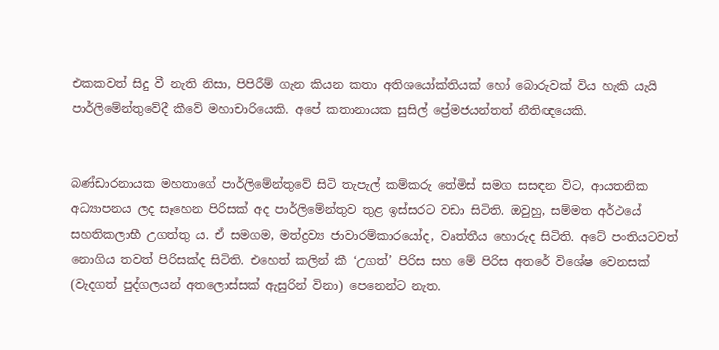එකකවත් සිදු වී නැති නිසා, පිපිරීම් ගැන කියන කතා අතිශයෝක්තියක් හෝ බොරුවක් විය හැකි යැයි පාර්ලිමේන්තුවේදී කීවේ මහාචාරියෙකි. අපේ කතානායක සුසිල් ප්‍රේමජයන්තත් නීතිඥයෙකි.


බණ්ඩාරනායක මහතාගේ පාර්ලිමේන්තුවේ සිටි තැපැල් කම්කරු තේමිස් සමග සසඳන විට, ආයතනික අධ්‍යාපනය ලද සෑහෙන පිරිසක් අද පාර්ලිමේන්තුව තුළ ඉස්සරට වඩා සිටිති. ඔවුහු, සම්මත අර්ථයේ සහතිකලාභී උගත්තු ය. ඒ සමගම, මත්ද්‍රව්‍ය ජාවාරම්කාරයෝද, වෘත්තීය හොරුද සිටිති. අටේ පංතියටවත් නොගිය තවත් පිරිසක්ද සිටිති. එහෙත් කලින් කී ‘උගත්’ පිරිස සහ මේ පිරිස අතරේ විශේෂ වෙනසක් (වැදගත් පුද්ගලයන් අතලොස්සක් ඇසුරින් විනා) පෙනෙන්ට නැත.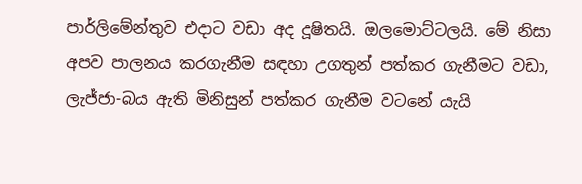පාර්ලිමේන්තුව එදාට වඩා අද දූෂිතයි. ඔලමොට්ටලයි. මේ නිසා අපව පාලනය කරගැනීම සඳහා උගතුන් පත්කර ගැනීමට වඩා, ලැජ්ජා-බය ඇති මිනිසුන් පත්කර ගැනීම වටනේ යැයි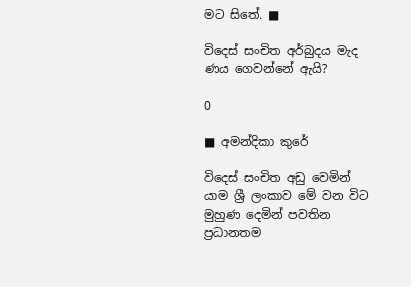මට සිතේ. ■

විදෙස් සංචිත අර්බුදය මැද
ණය ගෙවන්නේ ඇයි?

0

■ අමන්දිකා කුරේ

විදෙස් සංචිත අඩු වෙමින් යාම ශ්‍රී ලංකාව මේ වන විට මුහුණ දෙමින් පවතින ප්‍රධානතම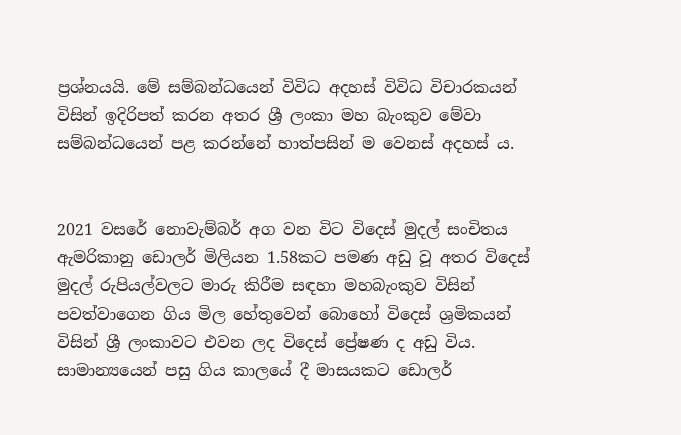ප්‍රශ්නයයි. මේ සම්බන්ධයෙන් විවිධ අදහස් විවිධ විචාරකයන් විසින් ඉදිරිපත් කරන අතර ශ්‍රී ලංකා මහ බැංකුව මේවා සම්බන්ධයෙන් පළ කරන්නේ හාත්පසින් ම වෙනස් අදහස් ය.


2021 වසරේ නොවැම්බර් අග වන විට විදෙස් මුදල් සංචිතය ඇමරිකානු ඩොලර් මිලියන 1.58කට පමණ අඩු වූ අතර විදෙස් මුදල් රුපියල්වලට මාරු කිරීම සඳහා මහබැංකුව විසින් පවත්වාගෙන ගිය මිල හේතුවෙන් බොහෝ විදෙස් ශ්‍රමිකයන් විසින් ශ්‍රී ලංකාවට එවන ලද විදෙස් ප්‍රේෂණ ද අඩු විය. සාමාන්‍යයෙන් පසු ගිය කාලයේ දී මාසයකට ඩොලර්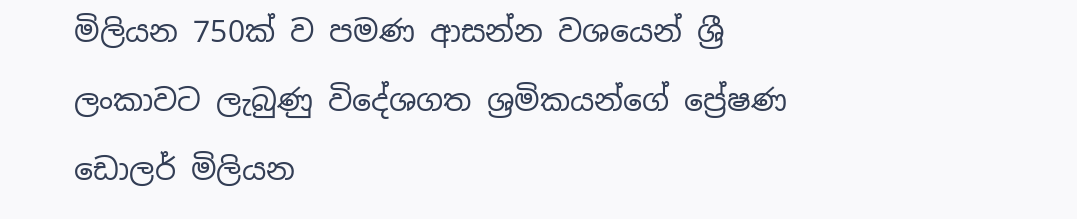මිලියන 750ක් ව පමණ ආසන්න වශයෙන් ශ්‍රී ලංකාවට ලැබුණු විදේශගත ශ්‍රමිකයන්ගේ ප්‍රේෂණ ඩොලර් මිලියන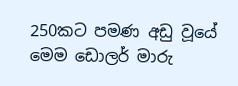250කට පමණ අඩු වූයේ මෙම ඩොලර් මාරු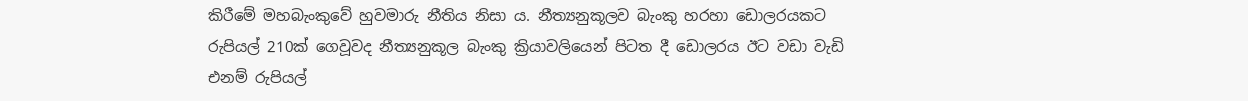කිරීමේ මහබැංකුවේ හුවමාරු නීතිය නිසා ය. නීත්‍යනුකූලව බැංකු හරහා ඩොලරයකට රුපියල් 210ක් ගෙවූවද නීත්‍යනුකූල බැංකු ක්‍රියාවලියෙන් පිටත දී ඩොලරය ඊට වඩා වැඩි එනම් රුපියල්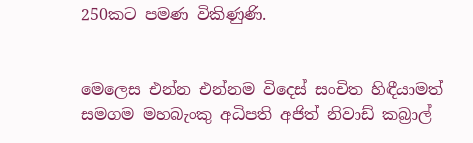250කට පමණ විකිණුණි.


මෙලෙස එන්න එන්නම විදෙස් සංචිත හිඳීයාමත් සමගම මහබැංකු අධිපති අජිත් නිවාඩ් කබ්‍රාල්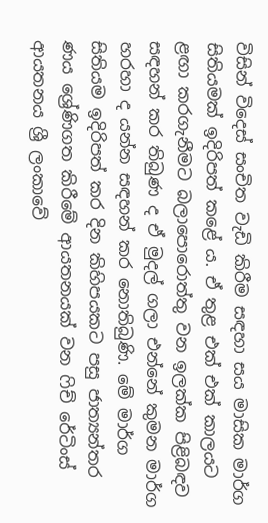විසින් විදෙස් සංචිත වැඩි කිරීම සඳහා සය මාසික මාර්ග සිතියමක් ඉදිරිපත් කළේ ය. ඒ තුළ එක් එක් කාලයට ළඟා කරගැනීමට බලාපොරොත්තු වන ඉලක්ක පිළිබඳව සඳහන් කර තිබුණ ද ඒ මුදල් ගලා එන්නේ කුමන මාර්ග හරහා ද යන්න සඳහන් කර නොතිබුණි. මේ මාර්ග සිතියම ඉදිරිපත් කර දින කිහිපයකට පසු ජාත්‍යන්තර ණය ශ්‍රේණිගත කිරීමේ ආයතනයක් වන ෆිච් රේටිංස් ආයතනය ශ්‍රී ලංකාවේ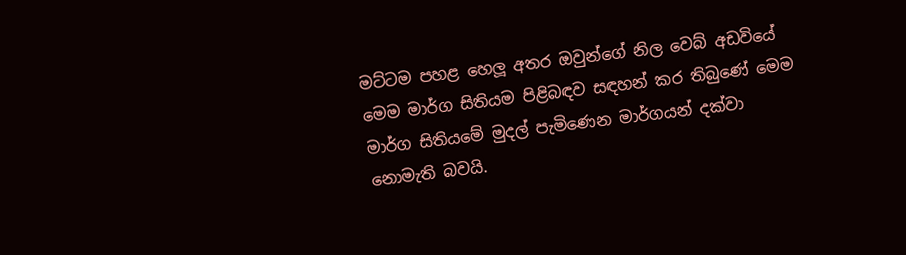මට්ටම පහළ හෙලූ අතර ඔවුන්ගේ නිල වෙබ් අඩවියේ මෙම මාර්ග සිතියම පිළිබඳව සඳහන් කර තිබුණේ මෙම මාර්ග සිතියමේ මුදල් පැමිණෙන මාර්ගයන් දක්වා නොමැති බවයි.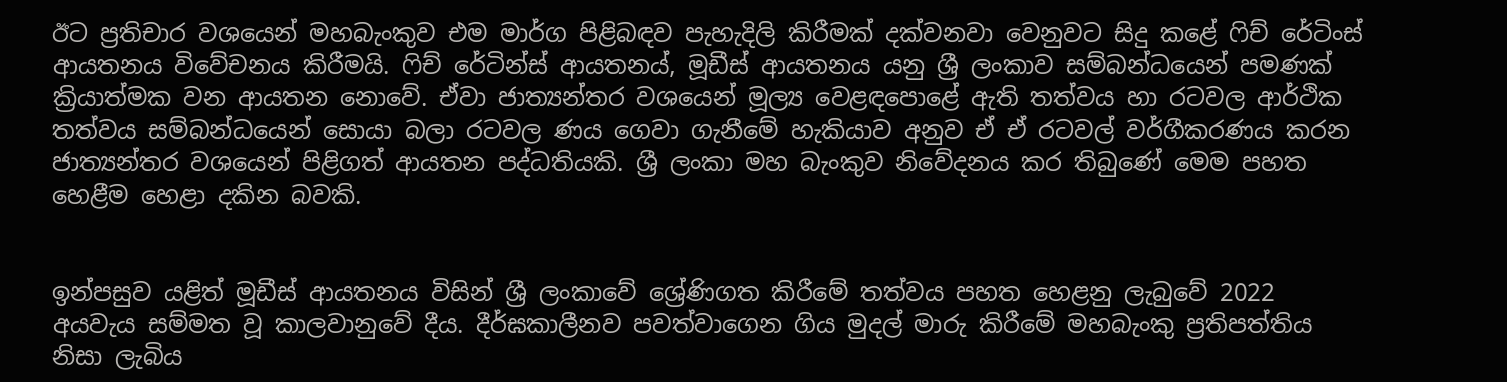ඊට ප්‍රතිචාර වශයෙන් මහබැංකුව එම මාර්ග පිළිබඳව පැහැදිලි කිරීමක් දක්වනවා වෙනුවට සිදු කළේ ෆිච් රේටිංස් ආයතනය විවේචනය කිරීමයි. ෆිච් රේටින්ස් ආයතනය්, මූඩීස් ආයතනය යනු ශ්‍රී ලංකාව සම්බන්ධයෙන් පමණක් ක්‍රියාත්මක වන ආයතන නොවේ. ඒවා ජාත්‍යන්තර වශයෙන් මූල්‍ය වෙළඳපොළේ ඇති තත්වය හා රටවල ආර්ථික තත්වය සම්බන්ධයෙන් සොයා බලා රටවල ණය ගෙවා ගැනීමේ හැකියාව අනුව ඒ ඒ රටවල් වර්ගීකරණය කරන ජාත්‍යන්තර වශයෙන් පිළිගත් ආයතන පද්ධතියකි. ශ්‍රී ලංකා මහ බැංකුව නිවේදනය කර තිබුණේ මෙම පහත හෙළීම හෙළා දකින බවකි.


ඉන්පසුව යළිත් මූඩීස් ආයතනය විසින් ශ්‍රී ලංකාවේ ශ්‍රේණිගත කිරීමේ තත්වය පහත හෙළනු ලැබුවේ 2022 අයවැය සම්මත වූ කාලවානුවේ දීය. දීර්ඝකාලීනව පවත්වාගෙන ගිය මුදල් මාරු කිරීමේ මහබැංකු ප්‍රතිපත්තිය නිසා ලැබිය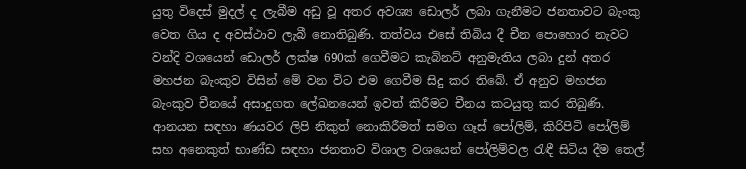යුතු විදෙස් මුදල් ද ලැබීම අඩු වූ අතර අවශ්‍ය ඩොලර් ලබා ගැනීමට ජනතාවට බැංකු වෙත ගිය ද අවස්ථාව ලැබී නොතිබුණි. තත්වය එසේ තිබිය දී චීන පොහොර නැවට වන්දි වශයෙන් ඩොලර් ලක්ෂ 690ක් ගෙවීමට කැබිනට් අනුමැතිය ලබා දුන් අතර මහජන බැංකුව විසින් මේ වන විට එම ගෙවීම සිදු කර තිබේ. ඒ අනුව මහජන බැංකුව චීනයේ අසාදුගත ලේඛනයෙන් ඉවත් කිරීමට චීනය කටයුතු කර තිබුණි. ආනයන සඳහා ණයවර ලිපි නිකුත් නොකිරීමත් සමග ගෑස් පෝලිම්, කිරිපිටි පෝලිම් සහ අනෙකුත් භාණ්ඩ සඳහා ජනතාව විශාල වශයෙන් පෝලිම්වල රැඳී සිටිය දීම තෙල්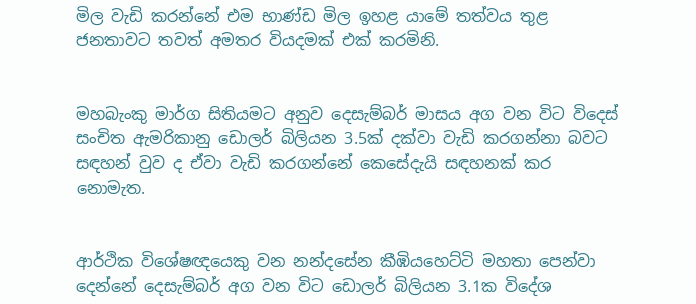මිල වැඩි කරන්නේ එම භාණ්ඩ මිල ඉහළ යාමේ තත්වය තුළ ජනතාවට තවත් අමතර වියදමක් එක් කරමිනි.


මහබැංකු මාර්ග සිතියමට අනුව දෙසැම්බර් මාසය අග වන විට විදෙස් සංචිත ඇමරිකානු ඩොලර් බිලියන 3.5ක් දක්වා වැඩි කරගන්නා බවට සඳහන් වුව ද ඒවා වැඩි කරගන්නේ කෙසේදැයි සඳහනක් කර නොමැත.


ආර්ථික විශේෂඥයෙකු වන නන්දසේන කීඹියහෙට්ටි මහතා පෙන්වා දෙන්නේ දෙසැම්බර් අග වන විට ඩොලර් බිලියන 3.1ක විදේශ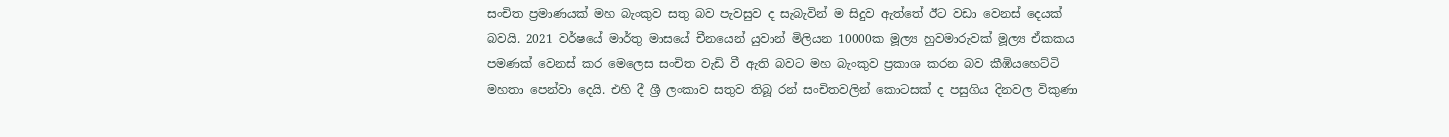සංචිත ප්‍රමාණයක් මහ බැංකුව සතු බව පැවසුව ද සැබැවින් ම සිදුව ඇත්තේ ඊට වඩා වෙනස් දෙයක් බවයි. 2021 වර්ෂයේ මාර්තු මාසයේ චීනයෙන් යුවාන් මිලියන 10000ක මූල්‍ය හුවමාරුවක් මූල්‍ය ඒකකය පමණක් වෙනස් කර මෙලෙස සංචිත වැඩි වී ඇති බවට මහ බැංකුව ප්‍රකාශ කරන බව කීඹියහෙට්ටි මහතා පෙන්වා දෙයි. එහි දී ශ්‍රී ලංකාව සතුව තිබූ රන් සංචිතවලින් කොටසක් ද පසුගිය දිනවල විකුණා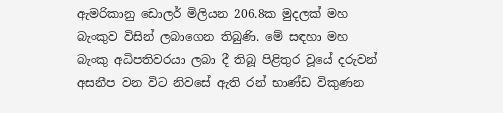ඇමරිකානු ඩොලර් මිලියන 206.8ක මුදලක් මහ බැංකුව විසින් ලබාගෙන තිබුණි. මේ සඳහා මහ බැංකු අධිපතිවරයා ලබා දී තිබූ පිළිතුර වූයේ දරුවන් අසනීප වන විට නිවසේ ඇති රන් භාණ්ඩ විකුණන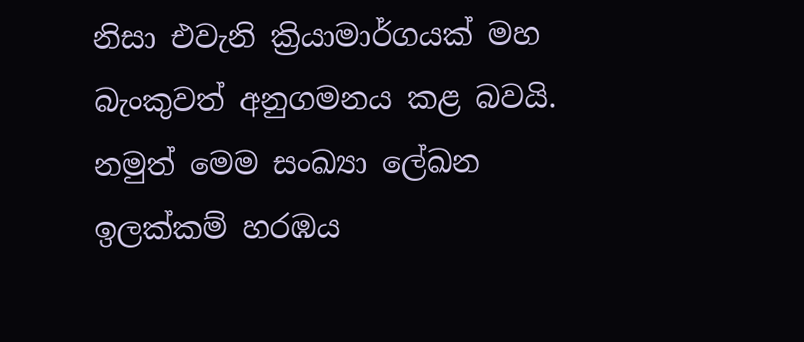නිසා එවැනි ක්‍රියාමාර්ගයක් මහ බැංකුවත් අනුගමනය කළ බවයි. නමුත් මෙම සංඛ්‍යා ලේඛන ඉලක්කම් හරඹය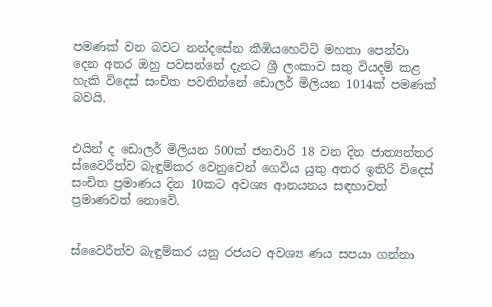පමණක් වන බවට නන්දසේන කීඹියහෙට්ටි මහතා පෙන්වා දෙන අතර ඔහු පවසන්නේ දැනට ශ්‍රී ලංකාව සතු වියදම් කළ හැකි විදෙස් සංචිත පවතින්නේ ඩොලර් මිලියන 1014ක් පමණක් බවයි.


එයින් ද ඩොලර් මිලියන 500ක් ජනවාරි 18 වන දින ජාත්‍යන්තර ස්වෛරීත්ව බැඳුම්කර වෙනුවෙන් ගෙවිය යුතු අතර ඉතිරි විදෙස් සංචිත ප්‍රමාණය දින 10කට අවශ්‍ය ආනයනය සඳහාවත් ප්‍රමාණවත් නොවේ.


ස්වෛරීත්ව බැඳුම්කර යනු රජයට අවශ්‍ය ණය සපයා ගන්නා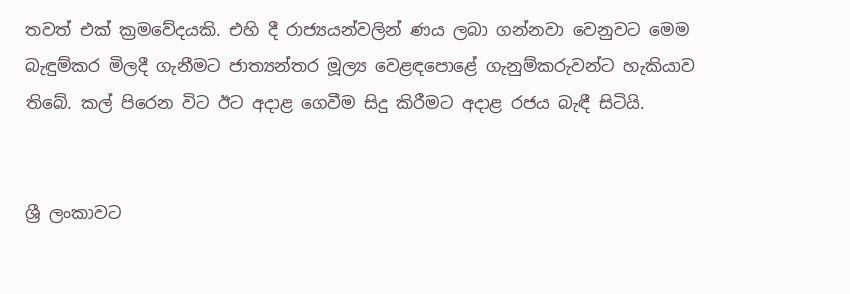තවත් එක් ක්‍රමවේදයකි. එහි දී රාජ්‍යයන්වලින් ණය ලබා ගන්නවා වෙනුවට මෙම බැඳුම්කර මිලදී ගැනීමට ජාත්‍යන්තර මූල්‍ය වෙළඳපොළේ ගැනුම්කරුවන්ට හැකියාව තිබේ. කල් පිරෙන විට ඊට අදාළ ගෙවීම සිදු කිරීමට අදාළ රජය බැඳී සිටියි.


ශ්‍රී ලංකාවට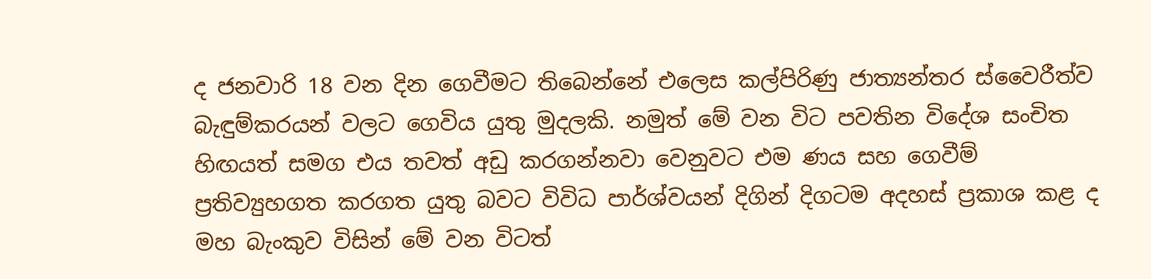ද ජනවාරි 18 වන දින ගෙවීමට තිබෙන්නේ එලෙස කල්පිරිණු ජාත්‍යන්තර ස්වෛරීත්ව බැඳුම්කරයන් වලට ගෙවිය යුතු මුදලකි. නමුත් මේ වන විට පවතින විදේශ සංචිත හිඟයත් සමග එය තවත් අඩු කරගන්නවා වෙනුවට එම ණය සහ ගෙවීම් ප්‍රතිව්‍යුහගත කරගත යුතු බවට විවිධ පාර්ශ්වයන් දිගින් දිගටම අදහස් ප්‍රකාශ කළ ද මහ බැංකුව විසින් මේ වන විටත්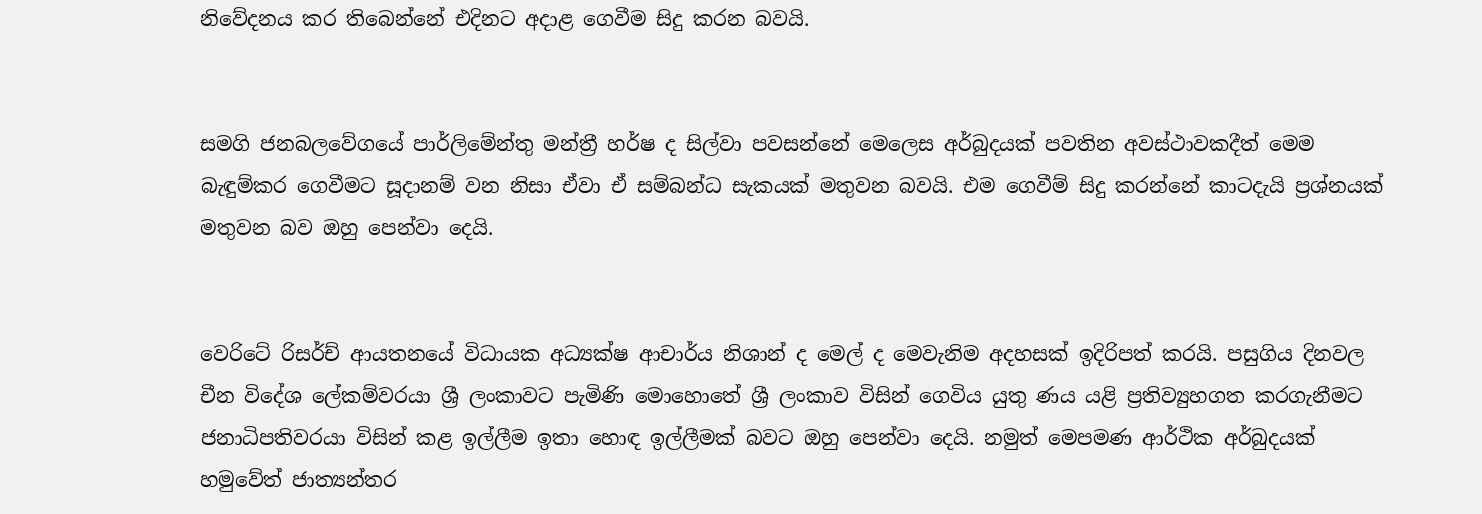නිවේදනය කර තිබෙන්නේ එදිනට අදාළ ගෙවීම සිදු කරන බවයි.


සමගි ජනබලවේගයේ පාර්ලිමේන්තු මන්ත්‍රී හර්ෂ ද සිල්වා පවසන්නේ මෙලෙස අර්බුදයක් පවතින අවස්ථාවකදීත් මෙම බැඳුම්කර ගෙවීමට සූදානම් වන නිසා ඒවා ඒ සම්බන්ධ සැකයක් මතුවන බවයි. එම ගෙවීම් සිදු කරන්නේ කාටදැයි ප්‍රශ්නයක් මතුවන බව ඔහු පෙන්වා දෙයි.


වෙරිටේ රිසර්ච් ආයතනයේ විධායක අධ්‍යක්ෂ ආචාර්ය නිශාන් ද මෙල් ද මෙවැනිම අදහසක් ඉදිරිපත් කරයි. පසුගිය දිනවල චීන විදේශ ලේකම්වරයා ශ්‍රී ලංකාවට පැමිණි මොහොතේ ශ්‍රී ලංකාව විසින් ගෙවිය යුතු ණය යළි ප්‍රතිව්‍යුහගත කරගැනීමට ජනාධිපතිවරයා විසින් කළ ඉල්ලීම ඉතා හොඳ ඉල්ලීමක් බවට ඔහු පෙන්වා දෙයි. නමුත් මෙපමණ ආර්ථික අර්බුදයක් හමුවේත් ජාත්‍යන්තර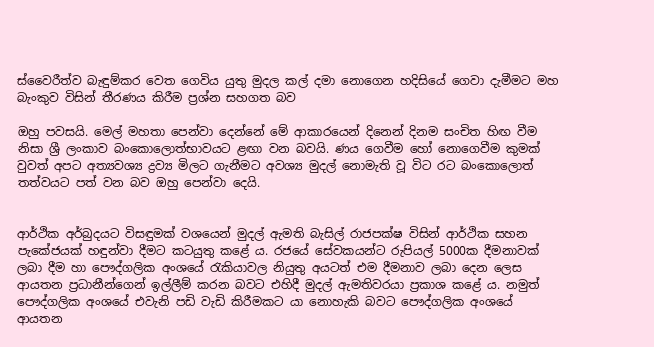ස්වෛරීත්ව බැඳුම්කර වෙත ගෙවිය යුතු මුදල කල් දමා නොගෙන හදිසියේ ගෙවා දැමීමට මහ බැංකුව විසින් තීරණය කිරීම ප්‍රශ්න සහගත බව

ඔහු පවසයි. මෙල් මහතා පෙන්වා දෙන්නේ මේ ආකාරයෙන් දිනෙන් දිනම සංචිත හිඟ වීම නිසා ශ්‍රී ලංකාව බංකොලොත්භාවයට ළඟා වන බවයි. ණය ගෙවීම හෝ නොගෙවීම කුමක් වුවත් අපට අත්‍යවශ්‍ය ද්‍රව්‍ය මිලට ගැනීමට අවශ්‍ය මුදල් නොමැති වූ විට රට බංකොලොත් තත්වයට පත් වන බව ඔහු පෙන්වා දෙයි.


ආර්ථික අර්බුදයට විසඳුමක් වශයෙන් මුදල් ඇමති බැසිල් රාජපක්ෂ විසින් ආර්ථික සහන පැකේජයක් හඳුන්වා දීමට කටයුතු කළේ ය. රජයේ සේවකයන්ට රුපියල් 5000ක දීමනාවක් ලබා දීම හා පෞද්ගලික අංශයේ රැකියාවල නියුතු අයටත් එම දීමනාව ලබා දෙන ලෙස ආයතන ප්‍රධානීන්ගෙන් ඉල්ලීම් කරන බවට එහිදී මුදල් ඇමතිවරයා ප්‍රකාශ කළේ ය. නමුත් පෞද්ගලික අංශයේ එවැනි පඩි වැඩි කිරීමකට යා නොහැකි බවට පෞද්ගලික අංශයේ ආයතන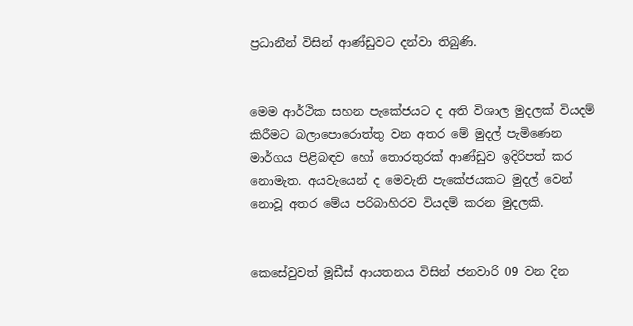ප්‍රධානීන් විසින් ආණ්ඩුවට දන්වා තිබුණි.


මෙම ආර්ථික සහන පැකේජයට ද අති විශාල මුදලක් වියදම් කිරීමට බලාපොරොත්තු වන අතර මේ මුදල් පැමිණෙන මාර්ගය පිළිබඳව හෝ තොරතුරක් ආණ්ඩුව ඉදිරිපත් කර නොමැත. අයවැයෙන් ද මෙවැනි පැකේජයකට මුදල් වෙන් නොවූ අතර මේය පරිබාහිරව වියදම් කරන මුදලකි.


කෙසේවුවත් මූඩීස් ආයතනය විසින් ජනවාරි 09 වන දින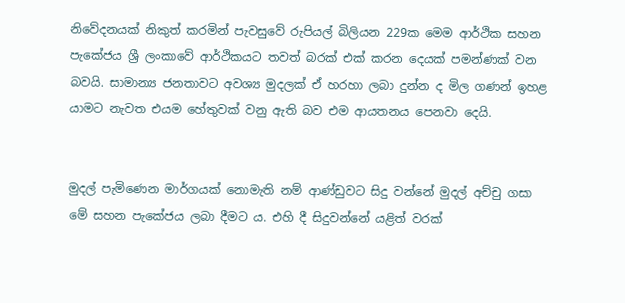නිවේදනයක් නිකුත් කරමින් පැවසුවේ රුපියල් බිලියන 229ක මෙම ආර්ථික සහන පැකේජය ශ්‍රී ලංකාවේ ආර්ථිකයට තවත් බරක් එක් කරන දෙයක් පමන්ණක් වන බවයි. සාමාන්‍ය ජනතාවට අවශ්‍ය මුදලක් ඒ හරහා ලබා දුන්න ද මිල ගණන් ඉහළ යාමට නැවත එයම හේතුවක් වනු ඇති බව එම ආයතනය පෙනවා දෙයි.


මුදල් පැමිණෙන මාර්ගයක් නොමැති නම් ආණ්ඩුවට සිදු වන්නේ මුදල් අච්චු ගසා මේ සහන පැකේජය ලබා දීමට ය. එහි දී සිදුවන්නේ යළිත් වරක්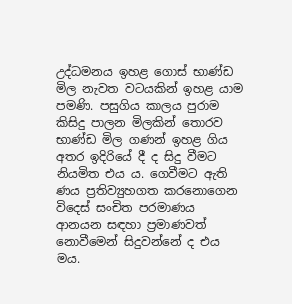උද්ධමනය ඉහළ ගොස් භාණ්ඩ මිල නැවත වටයකින් ඉහළ යාම පමණි. පසුගිය කාලය පුරාම කිසිදු පාලන මිලකින් තොරව භාණ්ඩ මිල ගණන් ඉහළ ගිය අතර ඉදිරියේ දී ද සිදු වීමට නියමිත එය ය. ගෙවීමට ඇති ණය ප්‍රතිව්‍යුහගත කරනොගෙන විදෙස් සංචිත පරමාණය ආනයන සඳහා ප්‍රමාණවත් නොවීමෙන් සිදුවන්නේ ද එය මය.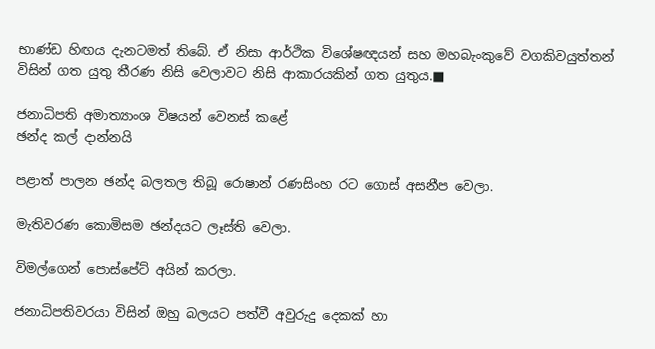භාණ්ඩ හිඟය දැනටමත් තිබේ. ඒ නිසා ආර්ථික විශේෂඥයන් සහ මහබැංකුවේ වගකිවයුත්තන් විසින් ගත යුතු තීරණ නිසි වෙලාවට නිසි ආකාරයකින් ගත යුතුය.■

ජනාධිපති අමාත්‍යාංශ විෂයන් වෙනස් කළේ
ඡන්ද කල් දාන්නයි

පළාත් පාලන ඡන්ද බලතල තිබූ රොෂාන් රණසිංහ රට ගොස් අසනීප වෙලා.

මැතිවරණ කොමිසම ඡන්දයට ලෑස්ති වෙලා.

විමල්ගෙන් පොස්පේට් අයින් කරලා.

ජනාධිපතිවරයා විසින් ඔහු බලයට පත්වී අවුරුදු දෙකක් හා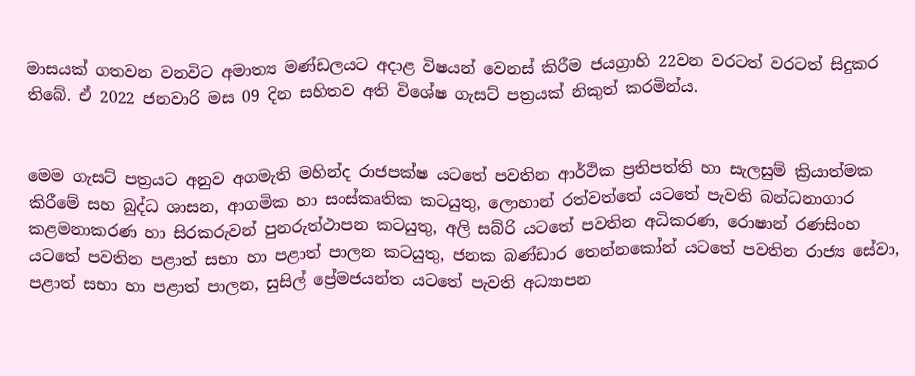මාසයක් ගතවන වනවිට අමාත්‍ය මණ්ඩලයට අදාළ විෂයන් වෙනස් කිරීම ජයග්‍රාහි 22වන වරටත් වරටත් සිදුකර තිබේ. ඒ 2022 ජනවාරි මස 09 දින සහිතව අති විශේෂ ගැසට් පත්‍රයක් නිකුත් කරමින්ය.


මෙම ගැසට් පත්‍රයට අනුව අගමැති මහින්ද රාජපක්ෂ යටතේ පවතින ආර්ථික ප්‍රතිපත්ති හා සැලසුම් ක්‍රියාත්මක කිරීමේ සහ බුද්ධ ශාසන, ආගමික හා සංස්කෘතික කටයුතු, ලොහාන් රත්වත්තේ යටතේ පැවති බන්ධනාගාර කළමනාකරණ හා සිරකරුවන් පුනරුත්ථාපන කටයුතු, අලි සබ්රි යටතේ පවතින අධිකරණ, රොෂාන් රණසිංහ යටතේ පවතින පළාත් සභා හා පළාත් පාලන කටයුතු, ජනක බණ්ඩාර තෙන්නකෝන් යටතේ පවතින රාජ්‍ය සේවා, පළාත් සභා හා පළාත් පාලන, සුසිල් ප්‍රේමජයන්ත යටතේ පැවති අධ්‍යාපන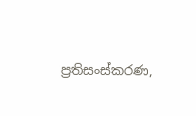ප්‍රතිසංස්කරණ,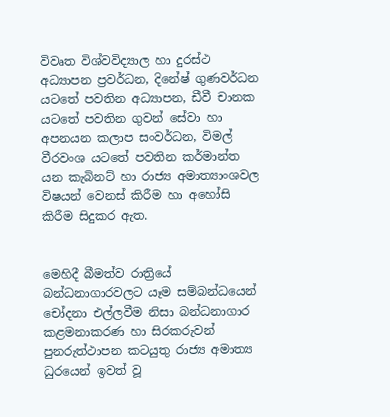විවෘත විශ්වවිද්‍යාල හා දුරස්ථ අධ්‍යාපන ප්‍රවර්ධන, දිනේෂ් ගුණවර්ධන යටතේ පවතින අධ්‍යාපන, ඩීවී චානක යටතේ පවතින ගුවන් සේවා හා අපනයන කලාප සංවර්ධන, විමල් වීරවංශ යටතේ පවතින කර්මාන්ත යන කැබිනට් හා රාජ්‍ය අමාත්‍යාංශවල විෂයන් වෙනස් කිරීම හා අහෝසි කිරීම සිදුකර ඇත.


මෙහිදී බීමත්ව රාත්‍රියේ බන්ධනාගාරවලට යෑම සම්බන්ධයෙන් චෝදනා එල්ලවීම නිසා බන්ධනාගාර කළමනාකරණ හා සිරකරුවන් පුනරුත්ථාපන කටයුතු රාජ්‍ය අමාත්‍ය ධුරයෙන් ඉවත් වූ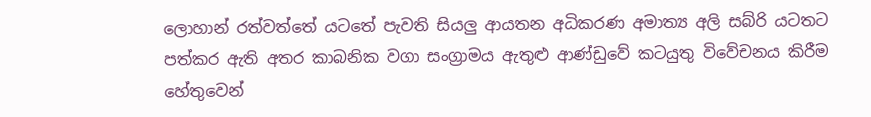ලොහාන් රත්වත්තේ යටතේ පැවති සියලු ආයතන අධිකරණ අමාත්‍ය අලි සබ්රි යටතට පත්කර ඇති අතර කාබනික වගා සංග්‍රාමය ඇතුළු ආණ්ඩුවේ කටයුතු විවේචනය කිරීම හේතුවෙන්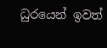ධුරයෙන් ඉවත්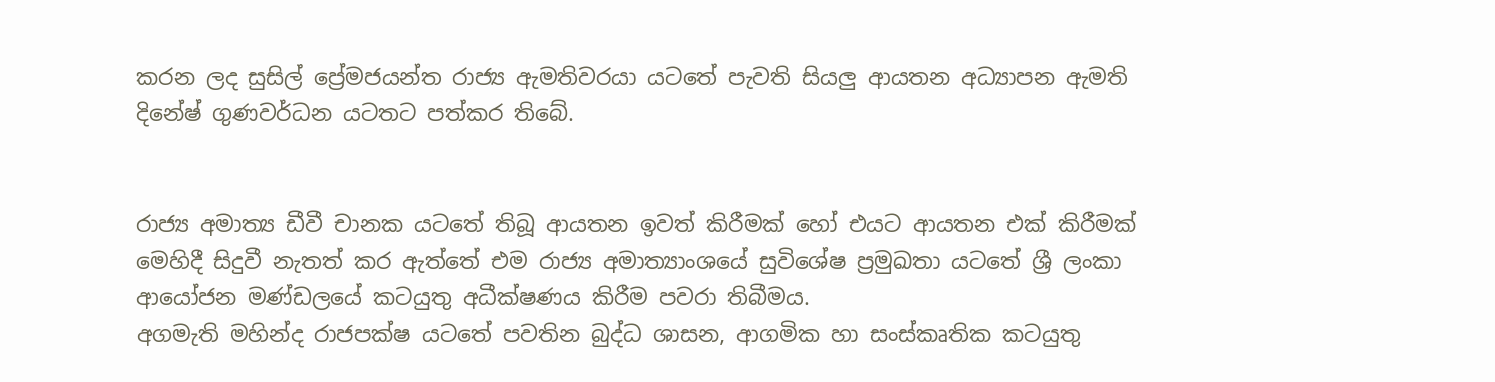කරන ලද සුසිල් ප්‍රේමජයන්ත රාජ්‍ය ඇමතිවරයා යටතේ පැවති සියලු ආයතන අධ්‍යාපන ඇමති දිනේෂ් ගුණවර්ධන යටතට පත්කර තිබේ.


රාජ්‍ය අමාත්‍ය ඩීවී චානක යටතේ තිබූ ආයතන ඉවත් කිරීමක් හෝ එයට ආයතන එක් කිරීමක් මෙහිදී සිදුවී නැතත් කර ඇත්තේ එම රාජ්‍ය අමාත්‍යාංශයේ සුවිශේෂ ප්‍රමුඛතා යටතේ ශ්‍රී ලංකා ආයෝජන මණ්ඩලයේ කටයුතු අධීක්ෂණය කිරීම පවරා තිබීමය.
අගමැති මහින්ද රාජපක්ෂ යටතේ පවතින බුද්ධ ශාසන, ආගමික හා සංස්කෘතික කටයුතු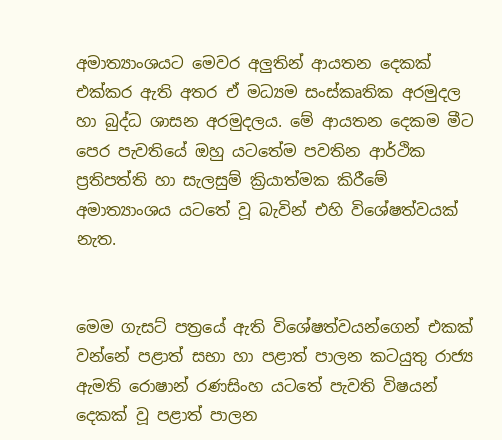අමාත්‍යාංශයට මෙවර අලුතින් ආයතන දෙකක් එක්කර ඇති අතර ඒ මධ්‍යම සංස්කෘතික අරමුදල හා බුද්ධ ශාසන අරමුදලය. මේ ආයතන දෙකම මීට පෙර පැවතියේ ඔහු යටතේම පවතින ආර්ථික ප්‍රතිපත්ති හා සැලසුම් ක්‍රියාත්මක කිරීමේ අමාත්‍යාංශය යටතේ වූ බැවින් එහි විශේෂත්වයක් නැත.


මෙම ගැසට් පත්‍රයේ ඇති විශේෂත්වයන්ගෙන් එකක් වන්නේ පළාත් සභා හා පළාත් පාලන කටයුතු රාජ්‍ය ඇමති රොෂාන් රණසිංහ යටතේ පැවති විෂයන් දෙකක් වූ පළාත් පාලන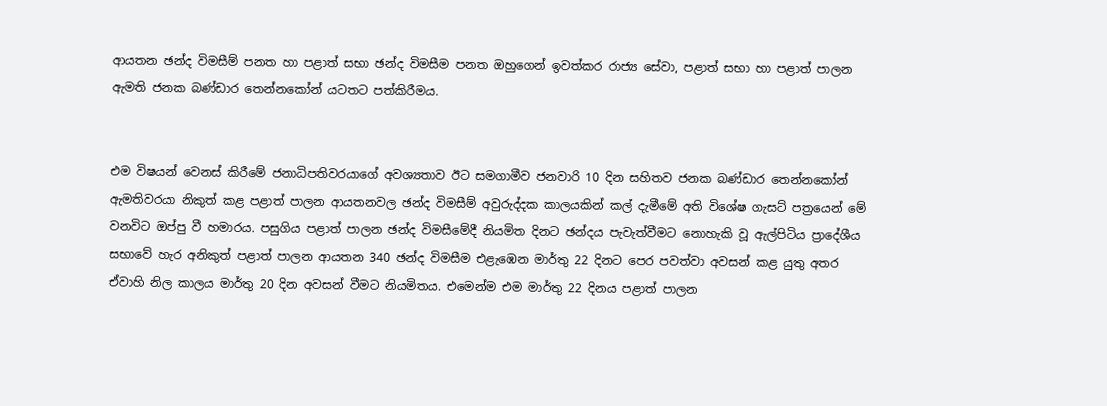ආයතන ඡන්ද විමසීම් පනත හා පළාත් සභා ඡන්ද විමසීම පනත ඔහුගෙන් ඉවත්කර රාජ්‍ය සේවා, පළාත් සභා හා පළාත් පාලන ඇමති ජනක බණ්ඩාර තෙන්නකෝන් යටතට පත්කිරීමය.


එම විෂයන් වෙනස් කිරීමේ ජනාධිපතිවරයාගේ අවශ්‍යතාව ඊට සමගාමීව ජනවාරි 10 දින සහිතව ජනක බණ්ඩාර තෙන්නකෝන් ඇමතිවරයා නිකුත් කළ පළාත් පාලන ආයතනවල ඡන්ද විමසීම් අවුරුද්දක කාලයකින් කල් දැමීමේ අති විශේෂ ගැසට් පත්‍රයෙන් මේ වනවිට ඔප්පු වී හමාරය. පසුගිය පළාත් පාලන ඡන්ද විමසීමේදී නියමිත දිනට ඡන්දය පැවැත්වීමට නොහැකි වූ ඇල්පිටිය ප්‍රාදේශීය සභාවේ හැර අනිකුත් පළාත් පාලන ආයතන 340 ඡන්ද විමසීම එළැඹෙන මාර්තු 22 දිනට පෙර පවත්වා අවසන් කළ යුතු අතර ඒවාහි නිල කාලය මාර්තු 20 දින අවසන් වීමට නියමිතය. එමෙන්ම එම මාර්තු 22 දිනය පළාත් පාලන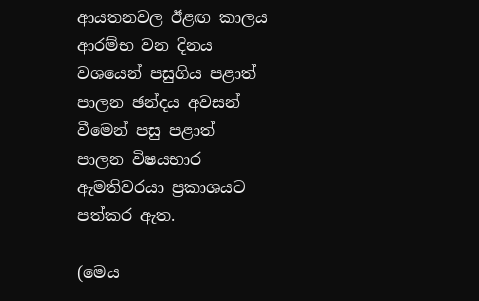ආයතනවල ඊළඟ කාලය ආරම්භ වන දිනය වශයෙන් පසුගිය පළාත් පාලන ඡන්දය අවසන් වීමෙන් පසු පළාත් පාලන විෂයභාර ඇමතිවරයා ප්‍රකාශයට පත්කර ඇත.

(මෙය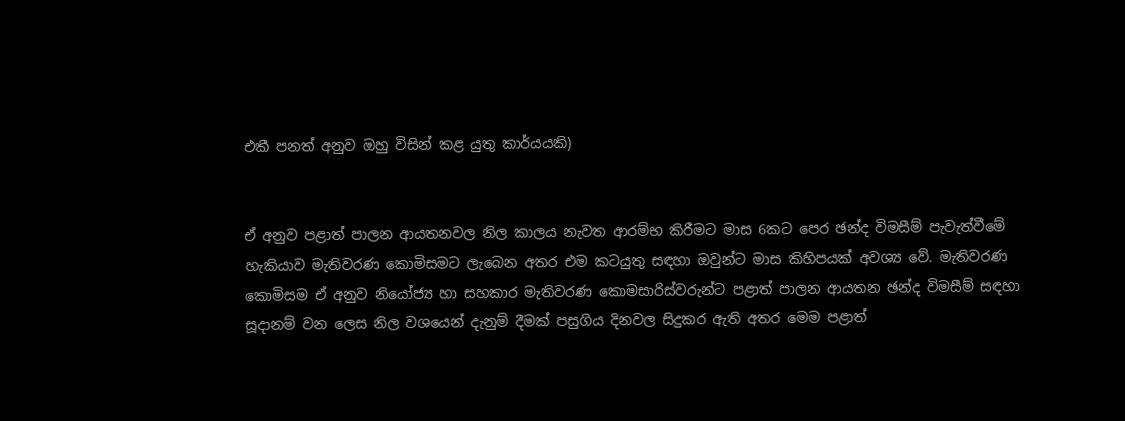එකී පනත් අනුව ඔහු විසින් කළ යුතු කාර්යයකි)


ඒ අනුව පළාත් පාලන ආයතනවල නිල කාලය නැවත ආරම්භ කිරීමට මාස 6කට පෙර ඡන්ද විමසීම් පැවැත්වීමේ හැකියාව මැතිවරණ කොමිසමට ලැබෙන අතර එම කටයුතු සඳහා ඔවුන්ට මාස කිහිපයක් අවශ්‍ය වේ. මැතිවරණ කොමිසම ඒ අනුව නියෝජ්‍ය හා සහකාර මැතිවරණ කොමසාරිස්වරුන්ට පළාත් පාලන ආයතන ඡන්ද විමසීම් සඳහා සූදානම් වන ලෙස නිල වශයෙන් දැනුම් දීමක් පසුගිය දිනවල සිදුකර ඇති අතර මෙම පළාත්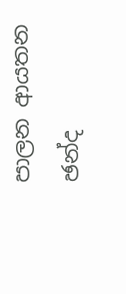පාලන ආයතන ඡන්ද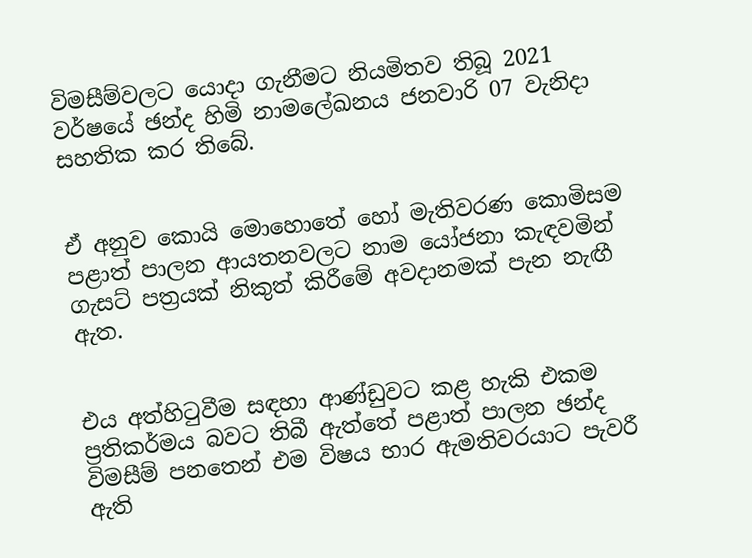විමසීම්වලට යොදා ගැනීමට නියමිතව තිබූ 2021 වර්ෂයේ ඡන්ද හිමි නාමලේඛනය ජනවාරි 07 වැනිදා සහතික කර තිබේ.


ඒ අනුව කොයි මොහොතේ හෝ මැතිවරණ කොමිසම පළාත් පාලන ආයතනවලට නාම යෝජනා කැඳවමින් ගැසට් පත්‍රයක් නිකුත් කිරීමේ අවදානමක් පැන නැඟී ඇත.


එය අත්හිටුවීම සඳහා ආණ්ඩුවට කළ හැකි එකම ප්‍රතිකර්මය බවට තිබී ඇත්තේ පළාත් පාලන ඡන්ද විමසීම් පනතෙන් එම විෂය භාර ඇමතිවරයාට පැවරී ඇති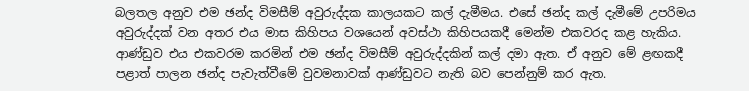බලතල අනුව එම ඡන්ද විමසීම් අවුරුද්දක කාලයකට කල් දැමීමය. එසේ ඡන්ද කල් දැමීමේ උපරිමය අවුරුද්දක් වන අතර එය මාස කිහිපය වශයෙන් අවස්ථා කිහිපයකදී මෙන්ම එකවරද කළ හැකිය. ආණ්ඩුව එය එකවරම කරමින් එම ඡන්ද විමසීම් අවුරුද්දකින් කල් දමා ඇත. ඒ අනුව මේ ළඟකදී පළාත් පාලන ඡන්ද පැවැත්වීමේ වුවමනාවක් ආණ්ඩුවට නැති බව පෙන්නුම් කර ඇත.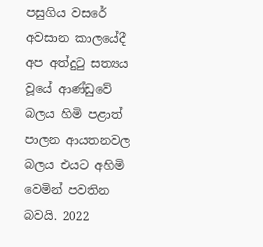පසුගිය වසරේ අවසාන කාලයේදී අප අත්දුටු සත්‍යය වූයේ ආණ්ඩුවේ බලය හිමි පළාත් පාලන ආයතනවල බලය එයට අහිමි වෙමින් පවතින බවයි. 2022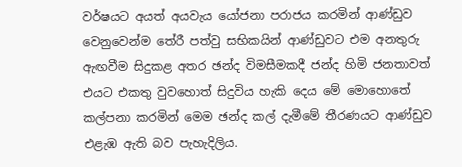වර්ෂයට අයත් අයවැය යෝජනා පරාජය කරමින් ආණ්ඩුව වෙනුවෙන්ම තේරී පත්වු සභිකයින් ආණ්ඩුවට එම අනතුරු ඇඟවීම සිදුකළ අතර ඡන්ද විමසීමකදී ජන්ද හිමි ජනතාවත් එයට එකතු වුවහොත් සිදුවිය හැකි දෙය මේ මොහොතේ කල්පනා කරමින් මෙම ඡන්ද කල් දැමීමේ තීරණයට ආණ්ඩුව එළැඹ ඇති බව පැහැදිලිය.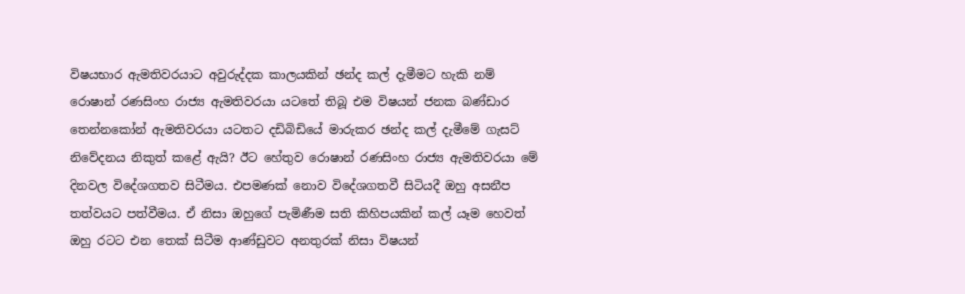විෂයභාර ඇමතිවරයාට අවුරුද්දක කාලයකින් ඡන්ද කල් දැමීමට හැකි නම් රොෂාන් රණසිංහ රාජ්‍ය ඇමතිවරයා යටතේ තිබූ එම විෂයන් ජනක බණ්ඩාර තෙන්නකෝන් ඇමතිවරයා යටතට දඩිබිඩියේ මාරුකර ඡන්ද කල් දැමීමේ ගැසට් නිවේදනය නිකුත් කළේ ඇයි? ඊට හේතුව රොෂාන් රණසිංහ රාජ්‍ය ඇමතිවරයා මේ දිනවල විදේශගතව සිටීමය. එපමණක් නොව විදේශගතවී සිටියදී ඔහු අසනීප තත්වයට පත්වීමය. ඒ නිසා ඔහුගේ පැමිණීම සති කිහිපයකින් කල් යෑම හෙවත් ඔහු රටට එන තෙක් සිටීම ආණ්ඩුවට අනතුරක් නිසා විෂයන්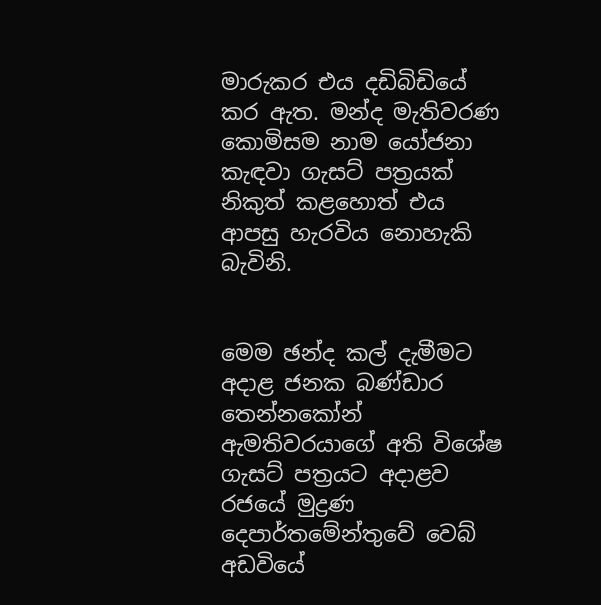මාරුකර එය දඩිබිඩියේ කර ඇත. මන්ද මැතිවරණ කොමිසම නාම යෝජනා කැඳවා ගැසට් පත්‍රයක් නිකුත් කළහොත් එය ආපසු හැරවිය නොහැකි බැවිනි.


මෙම ඡන්ද කල් දැමීමට අදාළ ජනක බණ්ඩාර තෙන්නකෝන් ඇමතිවරයාගේ අති විශේෂ ගැසට් පත්‍රයට අදාළව රජයේ මුද්‍රණ දෙපාර්තමේන්තුවේ වෙබ් අඩවියේ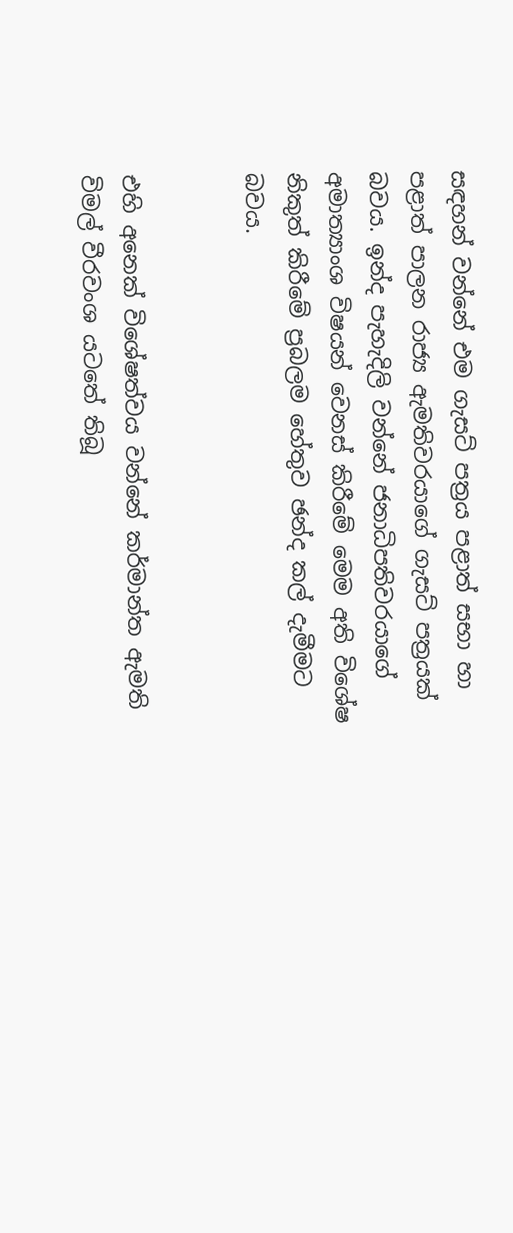සඳහන් වන්නේ එම ගැසට් පත්‍රය පළාත් සභා හා පළාත් පාලන රාජ්‍ය ඇමතිවරයාගේ ගැසට් පත්‍රයක් බවය. ඉන්ද පැහැදිලි වන්නේ ජනාධිපතිවරයාගේ අමාත්‍යාංශ විෂයන් වෙනස් කිරීමේ මෙම අති විශේෂ නිකුත් කිරීමේ ප්‍රබලම හේතුව ඡන්ද කල් දැමීමට බවය.


එහි අනෙක් විශේෂත්වය වන්නේ කර්මාන්ත ඇමති විමල් වීරවංශ යටතේ තිබූ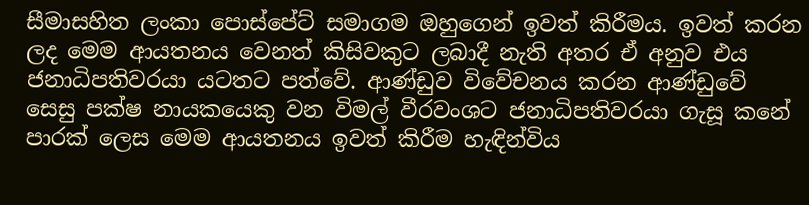සීමාසහිත ලංකා පොස්පේට් සමාගම ඔහුගෙන් ඉවත් කිරීමය. ඉවත් කරන ලද මෙම ආයතනය වෙනත් කිසිවකුට ලබාදී නැති අතර ඒ අනුව එය ජනාධිපතිවරයා යටතට පත්වේ. ආණ්ඩුව විවේචනය කරන ආණ්ඩුවේ සෙසු පක්ෂ නායකයෙකු වන විමල් වීරවංශට ජනාධිපතිවරයා ගැසූ කනේ පාරක් ලෙස මෙම ආයතනය ඉවත් කිරීම හැඳින්විය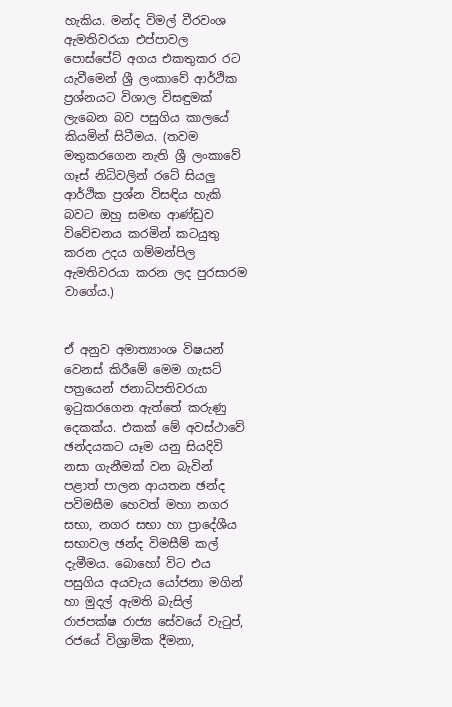හැකිය. මන්ද විමල් වීරවංශ ඇමතිවරයා එප්පාවල පොස්පේට් අගය එකතුකර රට යැවීමෙන් ශ්‍රී ලංකාවේ ආර්ථික ප්‍රශ්නයට විශාල විසඳුමක් ලැබෙන බව පසුගිය කාලයේ කියමින් සිටීමය. (තවම මතුකරගෙන නැති ශ්‍රී ලංකාවේ ගෑස් නිධිවලින් රටේ සියලු ආර්ථික ප්‍රශ්න විසඳිය හැකි බවට ඔහු සමඟ ආණ්ඩුව විවේචනය කරමින් කටයුතු කරන උදය ගම්මන්පිල ඇමතිවරයා කරන ලද පුරසාරම වාගේය.)


ඒ අනුව අමාත්‍යාංශ විෂයන් වෙනස් කිරීමේ මෙම ගැසට් පත්‍රයෙන් ජනාධිපතිවරයා ඉටුකරගෙන ඇත්තේ කරුණු දෙකක්ය. එකක් මේ අවස්ථාවේ ඡන්දයකට යෑම යනු සියදිවි නසා ගැනීමක් වන බැවින් පළාත් පාලන ආයතන ඡන්ද පවිමසීම හෙවත් මහා නගර සභා, නගර සභා හා ප්‍රාදේශීය සභාවල ඡන්ද විමසීම් කල් දැමීමය. බොහෝ විට එය පසුගිය අයවැය යෝජනා මගින් හා මුදල් ඇමති බැසිල් රාජපක්ෂ රාජ්‍ය සේවයේ වැටුප්, රජයේ විශ්‍රාමික දීමනා,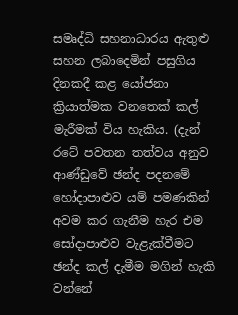සමෘද්ධි සහනාධාරය ඇතුළු සහන ලබාදෙමින් පසුගිය දිනකදී කළ යෝජනා ක්‍රියාත්මක වනතෙක් කල් මැරීමක් විය හැකිය. (දැන් රටේ පවතන තත්වය අනුව ආණ්ඩුවේ ඡන්ද පදනමේ හෝදාපාළුව යම් පමණකින් අවම කර ගැනීම හැර එම සෝදාපාළුව වැළැක්වීමට ඡන්ද කල් දැමීම මගින් හැකි වන්නේ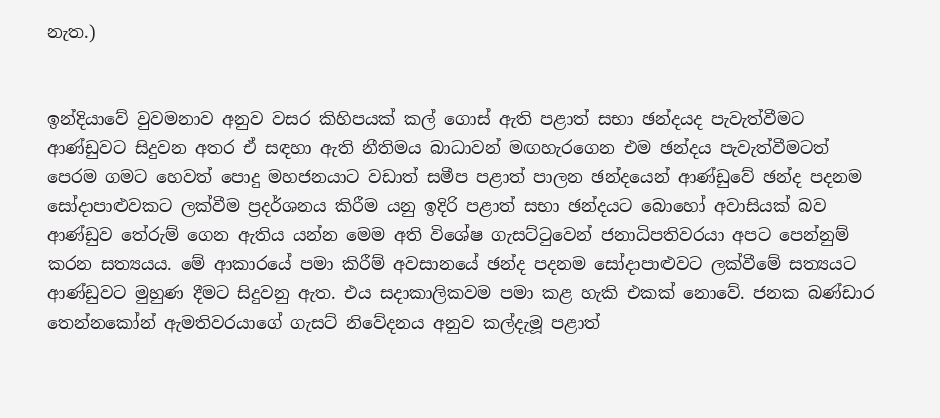නැත.)


ඉන්දියාවේ වුවමනාව අනුව වසර කිහිපයක් කල් ගොස් ඇති පළාත් සභා ඡන්දයද පැවැත්වීමට ආණ්ඩුවට සිදුවන අතර ඒ සඳහා ඇති නීතිමය බාධාවන් මඟහැරගෙන එම ඡන්දය පැවැත්වීමටත් පෙරම ගමට හෙවත් පොදු මහජනයාට වඩාත් සමීප පළාත් පාලන ඡන්දයෙන් ආණ්ඩුවේ ඡන්ද පදනම සෝදාපාළුවකට ලක්වීම ප්‍රදර්ශනය කිරීම යනු ඉදිරි පළාත් සභා ඡන්දයට බොහෝ අවාසියක් බව ආණ්ඩුව තේරුම් ගෙන ඇතිය යන්න මෙම අති විශේෂ ගැසට්ටුවෙන් ජනාධිපතිවරයා අපට පෙන්නුම් කරන සත්‍යයය. මේ ආකාරයේ පමා කිරීම් අවසානයේ ඡන්ද පදනම සෝදාපාළුවට ලක්වීමේ සත්‍යයට ආණ්ඩුවට මුහුණ දීමට සිදුවනු ඇත. එය සදාකාලිකවම පමා කළ හැකි එකක් නොවේ. ජනක බණ්ඩාර තෙන්නකෝන් ඇමතිවරයාගේ ගැසට් නිවේදනය අනුව කල්දැමූ පළාත්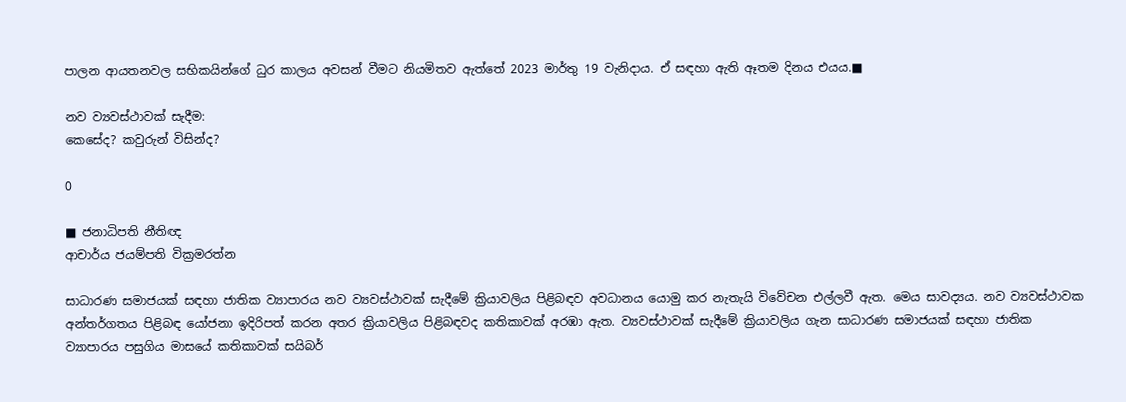පාලන ආයතනවල සභිකයින්ගේ ධුර කාලය අවසන් වීමට නියමිතව ඇත්තේ 2023 මාර්තු 19 වැනිදාය. ඒ සඳහා ඇති ඈතම දිනය එයය.■

නව ව්‍යවස්ථාවක් සැදීම:
කෙසේද? කවුරුන් විසින්ද?

0

■ ජනාධිපති නීතිඥ
ආචාර්ය ජයම්පති වික්‍රමරත්න

සාධාරණ සමාජයක් සඳහා ජාතික ව්‍යාපාරය නව ව්‍යවස්ථාවක් සැදීමේ ක්‍රියාවලිය පිළිබඳව අවධානය යොමු කර නැතැයි විවේචන එල්ලවී ඇත. මෙය සාවද්‍යය. නව ව්‍යවස්ථාවක අන්තර්ගතය පිළිබඳ යෝජනා ඉදිරිපත් කරන අතර ක්‍රියාවලිය පිළිබඳවද කතිකාවක් අරඹා ඇත. ව්‍යවස්ථාවක් සැදීමේ ක්‍රියාවලිය ගැන සාධාරණ සමාජයක් සඳහා ජාතික ව්‍යාපාරය පසුගිය මාසයේ කතිකාවක් සයිබර්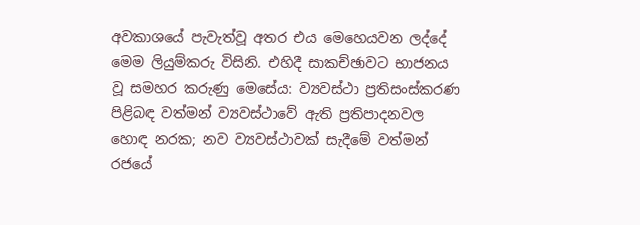අවකාශයේ පැවැත්වූ අතර එය මෙහෙයවන ලද්දේ මෙම ලියුම්කරු විසිනි. එහිදී සාකච්ඡාවට භාජනය වූ සමහර කරුණු මෙසේය: ව්‍යවස්ථා ප්‍රතිසංස්කරණ පිළිබඳ වත්මන් ව්‍යවස්ථාවේ ඇති ප්‍රතිපාදනවල හොඳ නරක; නව ව්‍යවස්ථාවක් සැදීමේ වත්මන් රජයේ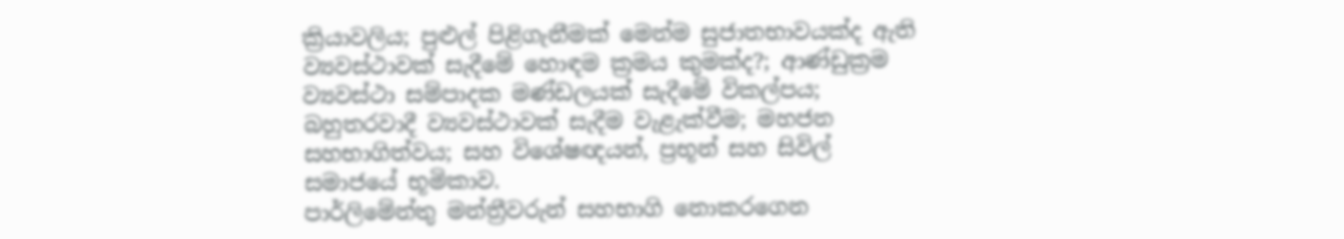ක්‍රියාවලිය; පුළුල් පිළිගැනීමක් මෙන්ම සුජාතභාවයක්ද ඇති ව්‍යවස්ථාවක් සැදීමේ හොඳම ක්‍රමය කුමක්ද?; ආණ්ඩුක්‍රම ව්‍යවස්ථා සම්පාදක මණ්ඩලයක් සැදීමේ විකල්පය; බහුතරවාදී ව්‍යවස්ථාවක් සැදීම වැළැක්වීම; මහජන සහභාගිත්වය; සහ විශේෂඥයන්, ප්‍රභූන් සහ සිවිල් සමාජයේ භූමිකාව.
පාර්ලිමේන්තු මන්ත්‍රීවරුන් සහභාගි නොකරගෙන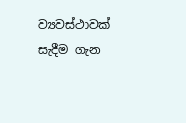ව්‍යවස්ථාවක් සැදීම ගැන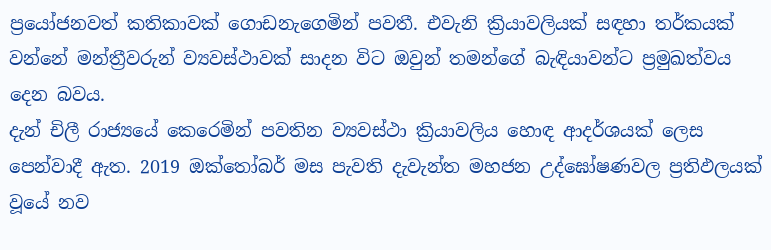ප්‍රයෝජනවත් කතිකාවක් ගොඩනැගෙමින් පවතී. එවැනි ක්‍රියාවලියක් සඳහා තර්කයක් වන්නේ මන්ත්‍රීවරුන් ව්‍යවස්ථාවක් සාදන විට ඔවුන් තමන්ගේ බැඳියාවන්ට ප්‍රමුඛත්වය දෙන බවය.
දැන් චිලී රාජ්‍යයේ කෙරෙමින් පවතින ව්‍යවස්ථා ක්‍රියාවලිය හොඳ ආදර්ශයක් ලෙස පෙන්වාදී ඇත. 2019 ඔක්තෝබර් මස පැවති දැවැන්ත මහජන උද්ඝෝෂණවල ප්‍රතිඵලයක් වූයේ නව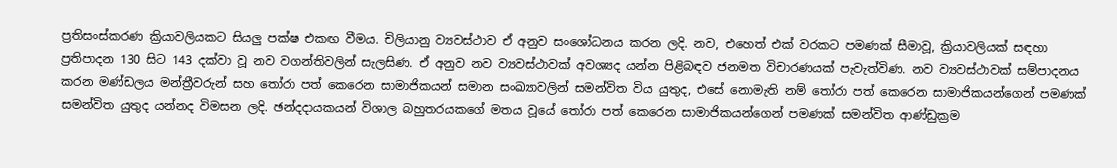ප්‍රතිසංස්කරණ ක්‍රියාවලියකට සියලු‍ පක්ෂ එකඟ වීමය. චිලියානු ව්‍යවස්ථාව ඒ අනුව සංශෝධනය කරන ලදි. නව, එහෙත් එක් වරකට පමණක් සීමාවූ, ක්‍රියාවලියක් සඳහා ප්‍රතිපාදන 130 සිට 143 දක්වා වූ නව වගන්තිවලින් සැලසිණ. ඒ අනුව නව ව්‍යවස්ථාවක් අවශ්‍යද යන්න පිළිබඳව ජනමත විචාරණයක් පැවැත්විණ. නව ව්‍යවස්ථාවක් සම්පාදනය කරන මණ්ඩලය මන්ත්‍රීවරුන් සහ තෝරා පත් කෙරෙන සාමාජිකයන් සමාන සංඛ්‍යාවලින් සමන්විත විය යුතුද, එසේ නොමැති නම් තෝරා පත් කෙරෙන සාමාජිකයන්ගෙන් පමණක් සමන්විත යුතුද යන්නද විමසන ලදි. ඡන්දදායකයන් විශාල බහුතරයකගේ මතය වූයේ තෝරා පත් කෙරෙන සාමාජිකයන්ගෙන් පමණක් සමන්විත ආණ්ඩුක්‍රම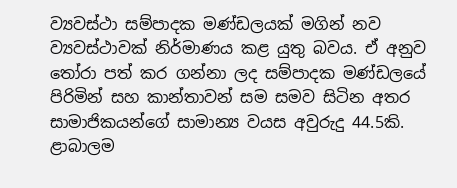ව්‍යවස්ථා සම්පාදක මණ්ඩලයක් මගින් නව ව්‍යවස්ථාවක් නිර්මාණය කළ යුතු බවය. ඒ අනුව තෝරා පත් කර ගන්නා ලද සම්පාදක මණ්ඩලයේ පිරිමින් සහ කාන්තාවන් සම සමව සිටින අතර සාමාජිකයන්ගේ සාමාන්‍ය වයස අවුරුදු 44.5කි. ළාබාලම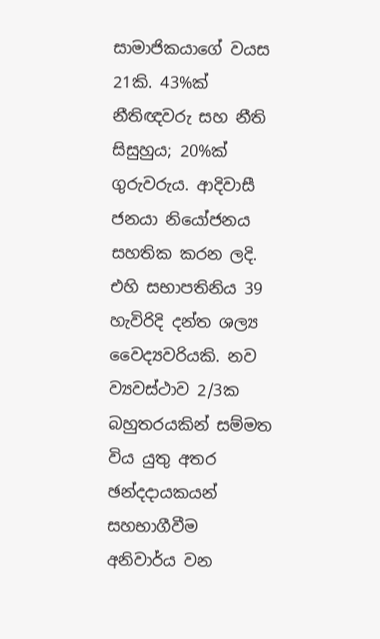සාමාජිකයාගේ වයස 21කි. 43%ක් නීතිඥවරු සහ නීති සිසුහුය; 20%ක් ගුරුවරුය. ආදිවාසී ජනයා නියෝජනය සහතික කරන ලදි. එහි සභාපතිනිය 39 හැවිරිදි දන්ත ශල්‍ය වෛද්‍යවරියකි. නව ව්‍යවස්ථාව 2/3ක බහුතරයකින් සම්මත විය යුතු අතර ඡන්දදායකයන් සහභාගීවීම අනිවාර්ය වන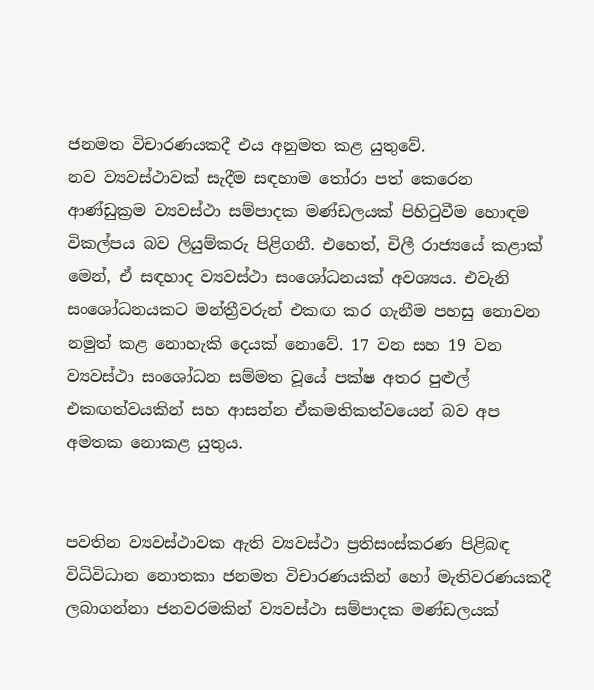ජනමත විචාරණයකදී එය අනුමත කළ යුතුවේ.
නව ව්‍යවස්ථාවක් සැදීම සඳහාම තෝරා පත් කෙරෙන ආණ්ඩුක්‍රම ව්‍යවස්ථා සම්පාදක මණ්ඩලයක් පිහිටුවීම හොඳම විකල්පය බව ලියුම්කරු පිළිගනී. එහෙත්, චිලී රාජ්‍යයේ කළාක් මෙන්, ඒ සඳහාද ව්‍යවස්ථා සංශෝධනයක් අවශ්‍යය. එවැනි සංශෝධනයකට මන්ත්‍රීවරුන් එකඟ කර ගැනීම පහසු නොවන නමුත් කළ නොහැකි දෙයක් නොවේ. 17 වන සහ 19 වන ව්‍යවස්ථා සංශෝධන සම්මත වූයේ පක්ෂ අතර පුළුල් එකඟත්වයකින් සහ ආසන්න ඒකමතිකත්වයෙන් බව අප අමතක නොකළ යුතුය.


පවතින ව්‍යවස්ථාවක ඇති ව්‍යවස්ථා ප්‍රතිසංස්කරණ පිළිබඳ විධිවිධාන නොතකා ජනමත විචාරණයකින් හෝ මැතිවරණයකදී ලබාගන්නා ජනවරමකින් ව්‍යවස්ථා සම්පාදක මණ්ඩලයක්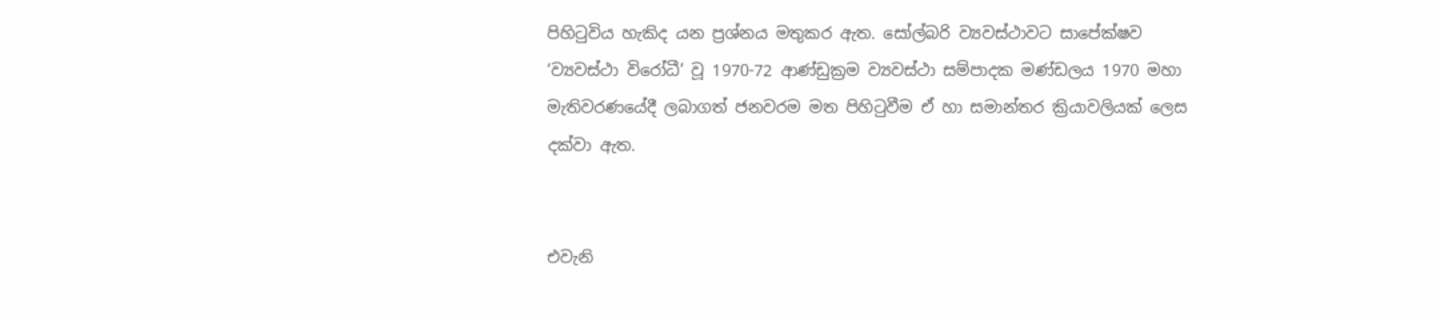පිහිටුවිය හැකිද යන ප්‍රශ්නය මතුකර ඇත. සෝල්බරි ව්‍යවස්ථාවට සාපේක්ෂව ‘ව්‍යවස්ථා විරෝධී’ වූ 1970-72 ආණ්ඩුක්‍රම ව්‍යවස්ථා සම්පාදක මණ්ඩලය 1970 මහා මැතිවරණයේදී ලබාගත් ජනවරම මත පිහිටුවීම ඒ හා සමාන්තර ක්‍රියාවලියක් ලෙස දක්වා ඇත.


එවැනි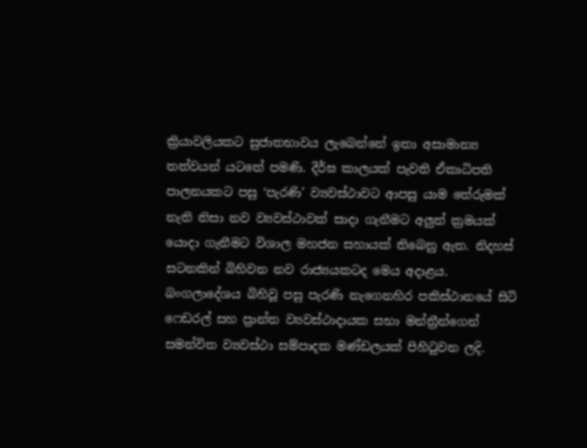ක්‍රියාවලියකට සුජාතභාවය ලැබෙන්නේ ඉතා අසාමාන්‍ය තත්වයන් යටතේ පමණි. දීර්ඝ කාලයක් පැවති ඒකාධිපති පාලනයකට පසු ‘පැරණි’ ව්‍යවස්ථාවට ආපසු යාම තේරුමක් නැති නිසා නව ව්‍යවස්ථාවක් සාදා ගැනීමට අලු‍ත් ක්‍රමයක් යොදා ගැනීමට විශාල මහජන සහායක් තිබෙනු ඇත. නිදහස් සටනකින් බිහිවන නව රාජ්‍යයකටද මෙය අදාළය. බංගලාදේශය බිහිවූ පසු පැරණි නැගෙනහිර පකිස්ථානයේ සිටි ෆෙඩරල් සහ ප්‍රාන්ත ව්‍යවස්ථාදායක සභා මන්ත්‍රීන්ගෙන් සමන්විත ව්‍යවස්ථා සම්පාදක මණ්ඩලයක් පිහිටුවන ලදි.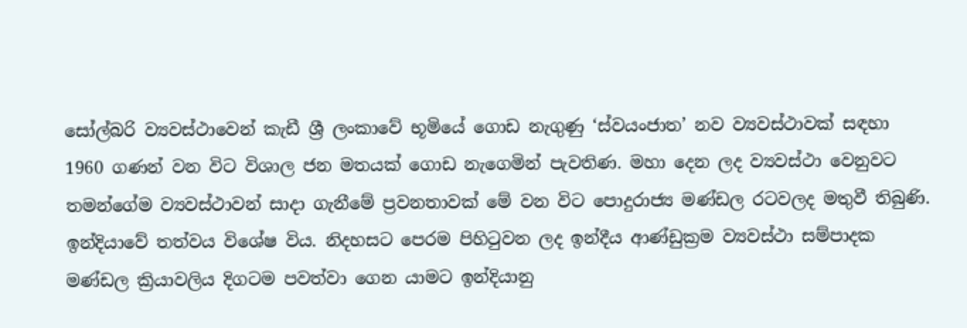සෝල්බරි ව්‍යවස්ථාවෙන් කැඩී ශ්‍රී ලංකාවේ භූමියේ ගොඩ නැගුණු ‘ස්වයංජාත’ නව ව්‍යවස්ථාවක් සඳහා 1960 ගණන් වන විට විශාල ජන මතයක් ගොඩ නැගෙමින් පැවතිණ. මහා දෙන ලද ව්‍යවස්ථා වෙනුවට තමන්ගේම ව්‍යවස්ථාවන් සාදා ගැනීමේ ප්‍රවනතාවක් මේ වන විට පොදුරාජ්‍ය මණ්ඩල රටවලද මතුවී තිබුණි. ඉන්දියාවේ තත්වය විශේෂ විය. නිදහසට පෙරම පිහිටුවන ලද ඉන්දීය ආණ්ඩුක්‍රම ව්‍යවස්ථා සම්පාදක මණ්ඩල ක්‍රියාවලිය දිගටම පවත්වා ගෙන යාමට ඉන්දියානු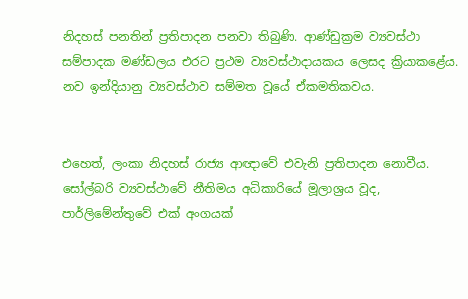නිදහස් පනතින් ප්‍රතිපාදන පනවා තිබුණි. ආණ්ඩුක්‍රම ව්‍යවස්ථා සම්පාදක මණ්ඩලය එරට ප්‍රථම ව්‍යවස්ථාදායකය ලෙසද ක්‍රියාකළේය. නව ඉන්දියානු ව්‍යවස්ථාව සම්මත වූයේ ඒකමතිකවය.


එහෙත්, ලංකා නිදහස් රාජ්‍ය ආඥාවේ එවැනි ප්‍රතිපාදන නොවීය. සෝල්බරි ව්‍යවස්ථාවේ නීතිමය අධිකාරියේ මූලාශ්‍රය වූද, පාර්ලිමේන්තුවේ එක් අංගයක්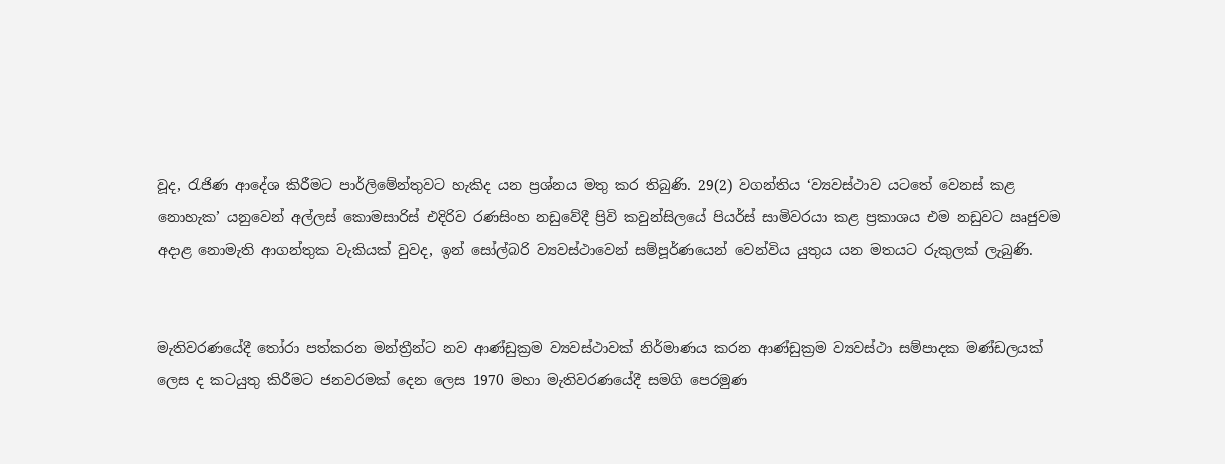වූද, රැජිණ ආදේශ කිරීමට පාර්ලිමේන්තුවට හැකිද යන ප්‍රශ්නය මතු කර තිබුණි. 29(2) වගන්තිය ‘ව්‍යවස්ථාව යටතේ වෙනස් කළ නොහැක’ යනුවෙන් අල්ලස් කොමසාරිස් එදිරිව රණසිංහ නඩුවේදී ප්‍රිවි කවුන්සිලයේ පියර්ස් සාමිවරයා කළ ප්‍රකාශය එම නඩුවට ඍජුවම අදාළ නොමැති ආගන්තුක වැකියක් වුවද, ඉන් සෝල්බරි ව්‍යවස්ථාවෙන් සම්පූර්ණයෙන් වෙන්විය යුතුය යන මතයට රුකුලක් ලැබුණි.


මැතිවරණයේදී තෝරා පත්කරන මන්ත්‍රීන්ට නව ආණ්ඩුක්‍රම ව්‍යවස්ථාවක් නිර්මාණය කරන ආණ්ඩුක්‍රම ව්‍යවස්ථා සම්පාදක මණ්ඩලයක් ලෙස ද කටයුතු කිරීමට ජනවරමක් දෙන ලෙස 1970 මහා මැතිවරණයේදී සමගි පෙරමුණ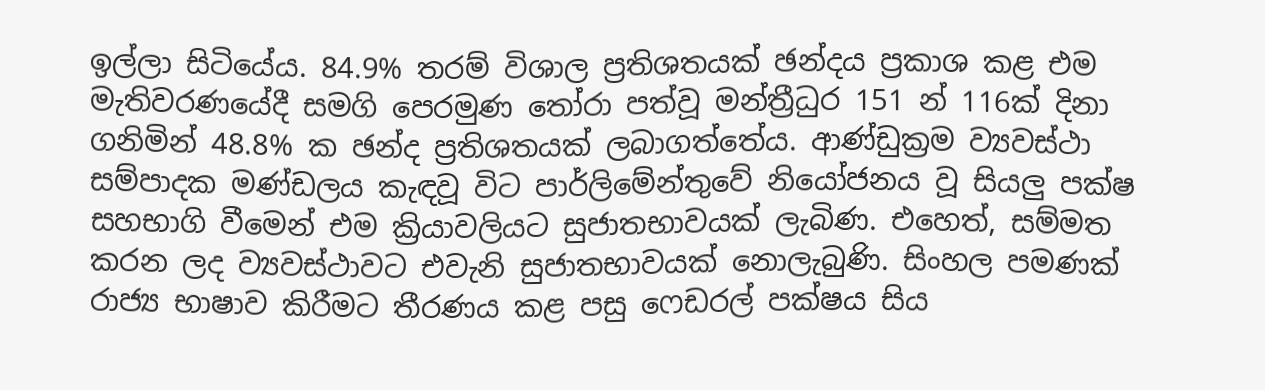ඉල්ලා සිටියේය. 84.9% තරම් විශාල ප්‍රතිශතයක් ඡන්දය ප්‍රකාශ කළ එම මැතිවරණයේදී සමගි පෙරමුණ තෝරා පත්වූ මන්ත්‍රීධුර 151 න් 116ක් දිනා ගනිමින් 48.8% ක ඡන්ද ප්‍රතිශතයක් ලබාගත්තේය. ආණ්ඩුක්‍රම ව්‍යවස්ථා සම්පාදක මණ්ඩලය කැඳවූ විට පාර්ලිමේන්තුවේ නියෝජනය වූ සියලු‍ පක්ෂ සහභාගි වීමෙන් එම ක්‍රියාවලියට සුජාතභාවයක් ලැබිණ. එහෙත්, සම්මත කරන ලද ව්‍යවස්ථාවට එවැනි සුජාතභාවයක් නොලැබුණි. සිංහල පමණක් රාජ්‍ය භාෂාව කිරීමට තීරණය කළ පසු ෆෙඩරල් පක්ෂය සිය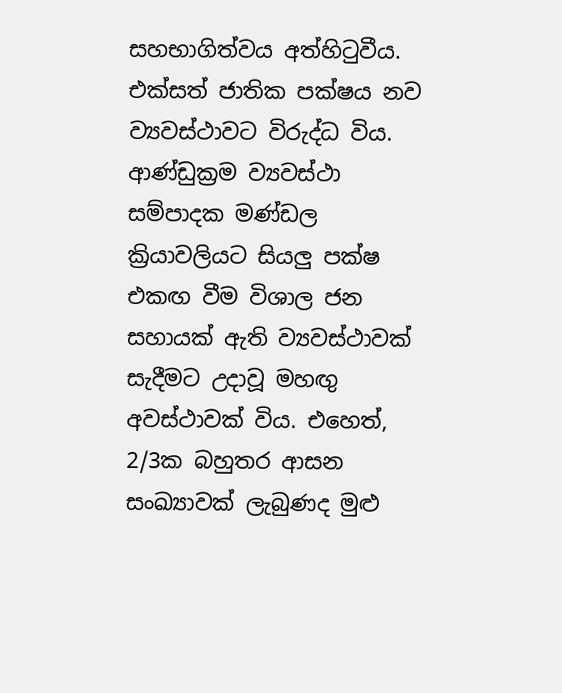සහභාගිත්වය අත්හිටුවීය. එක්සත් ජාතික පක්ෂය නව ව්‍යවස්ථාවට විරුද්ධ විය. ආණ්ඩුක්‍රම ව්‍යවස්ථා සම්පාදක මණ්ඩල ක්‍රියාවලියට සියලු‍ පක්ෂ එකඟ වීම විශාල ජන සහායක් ඇති ව්‍යවස්ථාවක් සැදීමට උදාවූ මහඟු‍ අවස්ථාවක් විය. එහෙත්, 2/3ක බහුතර ආසන සංඛ්‍යාවක් ලැබුණද මුළු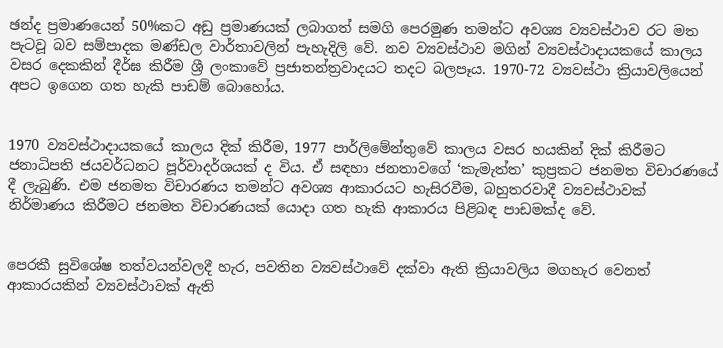ඡන්ද ප්‍රමාණයෙන් 50%කට අඩු ප්‍රමාණයක් ලබාගත් සමගි පෙරමුණ තමන්ට අවශ්‍ය ව්‍යවස්ථාව රට මත පැටවූ බව සම්පාදක මණ්ඩල වාර්තාවලින් පැහැදිලි වේ. නව ව්‍යවස්ථාව මගින් ව්‍යවස්ථාදායකයේ කාලය වසර දෙකකින් දීර්ඝ කිරීම ශ්‍රී ලංකාවේ ප්‍රජාතන්ත්‍රවාදයට තදට බලපෑය. 1970-72 ව්‍යවස්ථා ක්‍රියාවලියෙන් අපට ඉගෙන ගත හැකි පාඩම් බොහෝය.


1970 ව්‍යවස්ථාදායකයේ කාලය දික් කිරීම, 1977 පාර්ලිමේන්තුවේ කාලය වසර හයකින් දික් කිරීමට ජනාධිපති ජයවර්ධනට පූර්වාදර්ශයක් ද විය. ඒ සඳහා ජනතාවගේ ‘කැමැත්ත’ කුප්‍රකට ජනමත විචාරණයේ දී ලැබුණි. එම ජනමත විචාරණය තමන්ට අවශ්‍ය ආකාරයට හැසිරවීම, බහුතරවාදී ව්‍යවස්ථාවක් නිර්මාණය කිරීමට ජනමත විචාරණයක් යොදා ගත හැකි ආකාරය පිළිබඳ පාඩමක්ද වේ.


පෙරකී සුවිශේෂ තත්වයන්වලදී හැර, පවතින ව්‍යවස්ථාවේ දක්වා ඇති ක්‍රියාවලිය මගහැර වෙනත් ආකාරයකින් ව්‍යවස්ථාවක් ඇති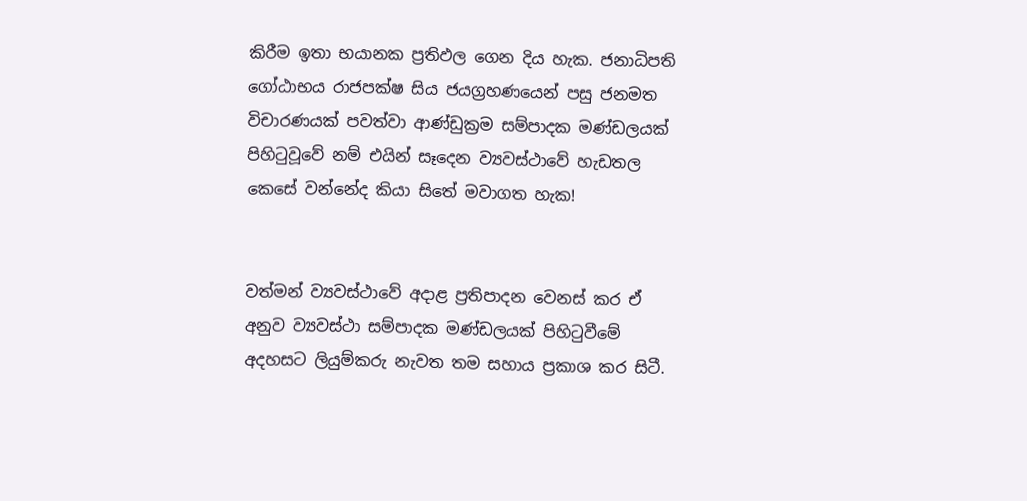කිරීම ඉතා භයානක ප්‍රතිඵල ගෙන දිය හැක. ජනාධිපති ගෝඨාභය රාජපක්ෂ සිය ජයග්‍රහණයෙන් පසු ජනමත විචාරණයක් පවත්වා ආණ්ඩුක්‍රම සම්පාදක මණ්ඩලයක් පිහිටුවූවේ නම් එයින් සෑදෙන ව්‍යවස්ථාවේ හැඩතල කෙසේ වන්නේද කියා සිතේ මවාගත හැක!


වත්මන් ව්‍යවස්ථාවේ අදාළ ප්‍රතිපාදන වෙනස් කර ඒ අනුව ව්‍යවස්ථා සම්පාදක මණ්ඩලයක් පිහිටුවීමේ අදහසට ලියුම්කරු නැවත තම සහාය ප්‍රකාශ කර සිටී.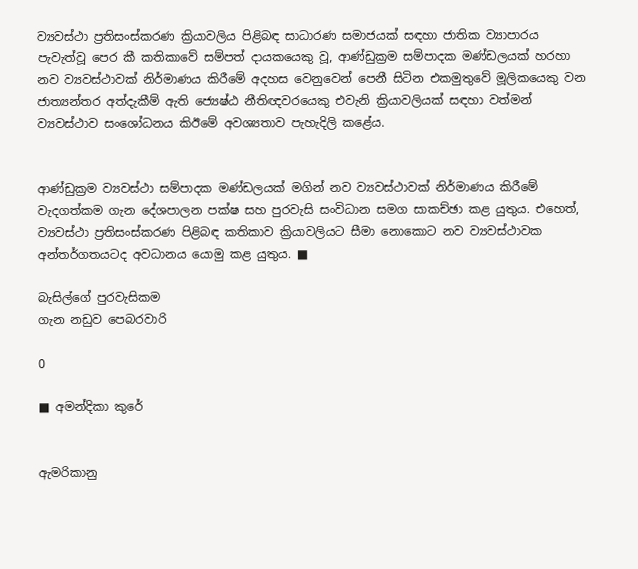ව්‍යවස්ථා ප්‍රතිසංස්කරණ ක්‍රියාවලිය පිළිබඳ සාධාරණ සමාජයක් සඳහා ජාතික ව්‍යාපාරය පැවැත්වූ පෙර කී කතිකාවේ සම්පත් දායකයෙකු වූ, ආණ්ඩුක්‍රම සම්පාදක මණ්ඩලයක් හරහා නව ව්‍යවස්ථාවක් නිර්මාණය කිරීමේ අදහස වෙනුවෙන් පෙනී සිටින එකමුතුවේ මූලිකයෙකු වන ජාත්‍යන්තර අත්දැකීම් ඇති ජ්‍යෙෂ්ඨ නීතිඥවරයෙකු එවැනි ක්‍රියාවලියක් සඳහා වත්මන් ව්‍යවස්ථාව සංශෝධනය කිඊමේ අවශ්‍යතාව පැහැදිලි කළේය.


ආණ්ඩුක්‍රම ව්‍යවස්ථා සම්පාදක මණ්ඩලයක් මගින් නව ව්‍යවස්ථාවක් නිර්මාණය කිරීමේ වැදගත්කම ගැන දේශපාලන පක්ෂ සහ පුරවැසි සංවිධාන සමග සාකච්ඡා කළ යුතුය. එහෙත්, ව්‍යවස්ථා ප්‍රතිසංස්කරණ පිළිබඳ කතිකාව ක්‍රියාවලියට සීමා නොකොට නව ව්‍යවස්ථාවක අන්තර්ගතයටද අවධානය යොමු කළ යුතුය. ■

බැසිල්ගේ පුරවැසිකම
ගැන නඩුව පෙබරවාරි

0

■ අමන්දිකා කුරේ


ඇමරිකානු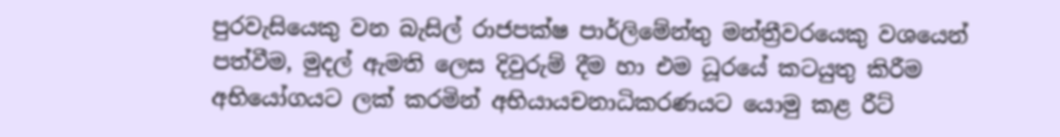පුරවැසියෙකු වන බැසිල් රාජපක්ෂ පාර්ලිමේන්තු මන්ත්‍රීවරයෙකු වශයෙන් පත්වීම, මුදල් ඇමති ලෙස දිවුරුම් දීම හා එම ධූරයේ කටයුතු කිරීම අභියෝගයට ලක් කරමින් අභියායචනාධිකරණයට යොමු කළ රීට්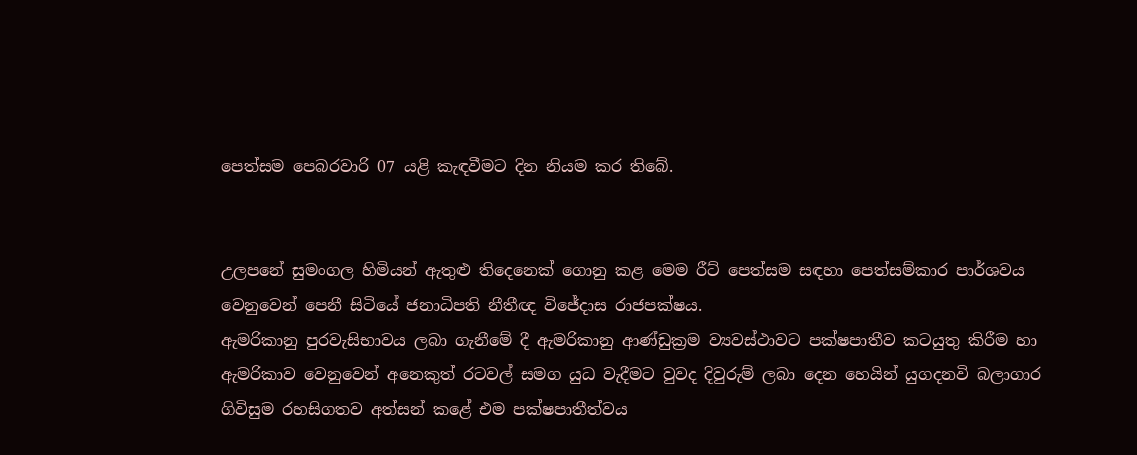පෙත්සම පෙබරවාරි 07 යළි කැඳවීමට දින නියම කර තිබේ.


උලපනේ සුමංගල හිමියන් ඇතුළු තිදෙනෙක් ගොනු කළ මෙම රීට් පෙත්සම සඳහා පෙත්සම්කාර පාර්ශවය වෙනුවෙන් පෙනී සිටියේ ජනාධිපති නීතීඥ විජේදාස රාජපක්ෂය.
ඇමරිකානු පුරවැසිභාවය ලබා ගැනීමේ දී ඇමරිකානු ආණ්ඩුක්‍රම ව්‍යවස්ථාවට පක්ෂපාතීව කටයුතු කිරීම හා ඇමරිකාව වෙනුවෙන් අනෙකුත් රටවල් සමග යුධ වැදීමට වුවද දිවුරුම් ලබා දෙන හෙයින් යුගදනවි බලාගාර ගිවිසුම රහසිගතව අත්සන් කළේ එම පක්ෂපාතීත්වය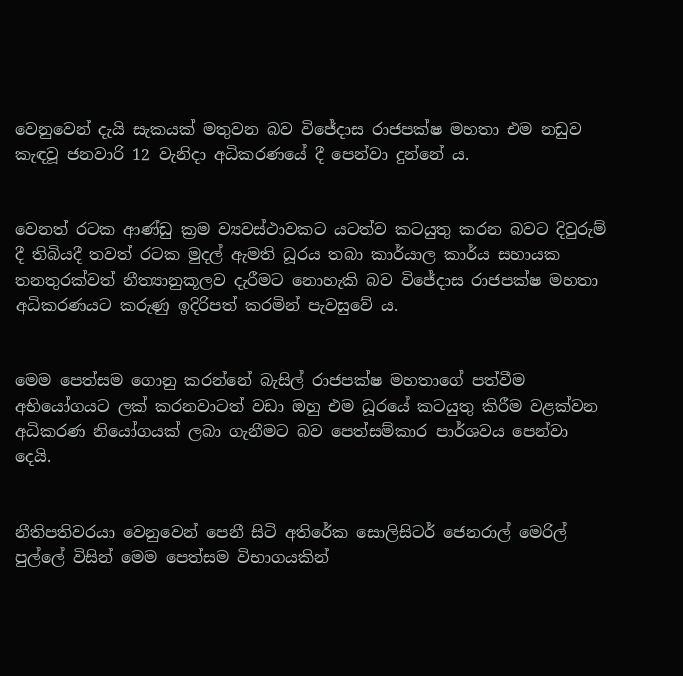වෙනුවෙන් දැයි සැකයක් මතුවන බව විජේදාස රාජපක්ෂ මහතා එම නඩුව කැඳවූ ජනවාරි 12 වැනිදා අධිකරණයේ දී පෙන්වා දුන්නේ ය.


වෙනත් රටක ආණ්ඩු ක්‍රම ව්‍යවස්ථාවකට යටත්ව කටයුතු කරන බවට දිවුරුම් දී තිබියදී තවත් රටක මුදල් ඇමති ධූරය තබා කාර්යාල කාර්ය සහායක තනතුරක්වත් නීත්‍යානුකූලව දැරීමට නොහැකි බව විජේදාස රාජපක්ෂ මහතා අධිකරණයට කරුණු ඉදිරිපත් කරමින් පැවසුවේ ය.


මෙම පෙත්සම ගොනු කරන්නේ බැසිල් රාජපක්ෂ මහතාගේ පත්වීම අභියෝගයට ලක් කරනවාටත් වඩා ඔහු එම ධූරයේ කටයුතු කිරීම වළක්වන අධිකරණ නියෝගයක් ලබා ගැනීමට බව පෙත්සම්කාර පාර්ශවය පෙන්වා දෙයි.


නීතිපතිවරයා වෙනුවෙන් පෙනී සිටි අතිරේක සොලිසිටර් ජෙනරාල් මෙරිල් පුල්ලේ විසින් මෙම පෙත්සම විභාගයකින්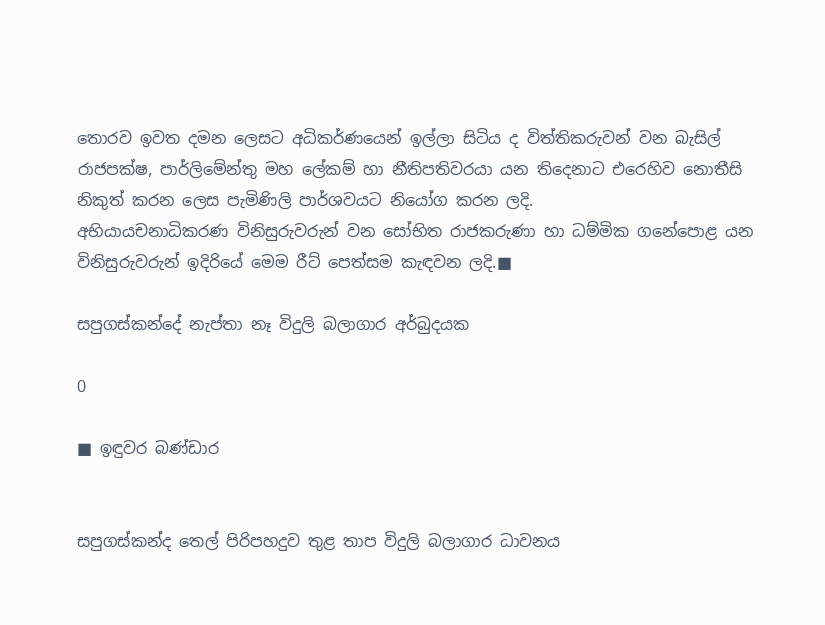තොරව ඉවත දමන ලෙසට අධිකර්ණයෙන් ඉල්ලා සිටිය ද විත්තිකරුවන් වන බැසිල් රාජපක්ෂ, පාර්ලිමේන්තු මහ ලේකම් හා නීතිපතිවරයා යන තිදෙනාට එරෙහිව නොතීසි නිකුත් කරන ලෙස පැමිණිලි පාර්ශවයට නියෝග කරන ලදි.
අභියායචනාධිකරණ විනිසුරුවරුන් වන සෝභිත රාජකරුණා හා ධම්මික ගනේපොළ යන විනිසුරුවරුන් ඉදිරියේ මෙම රීට් පෙත්සම කැඳවන ලදි.■

සපුගස්කන්දේ නැප්තා නෑ විදුලි බලාගාර අර්බුදයක

0

■ ඉඳුවර බණ්ඩාර


සපුගස්කන්ද තෙල් පිරිපහදුව තුළ තාප විදුලි බලාගාර ධාවනය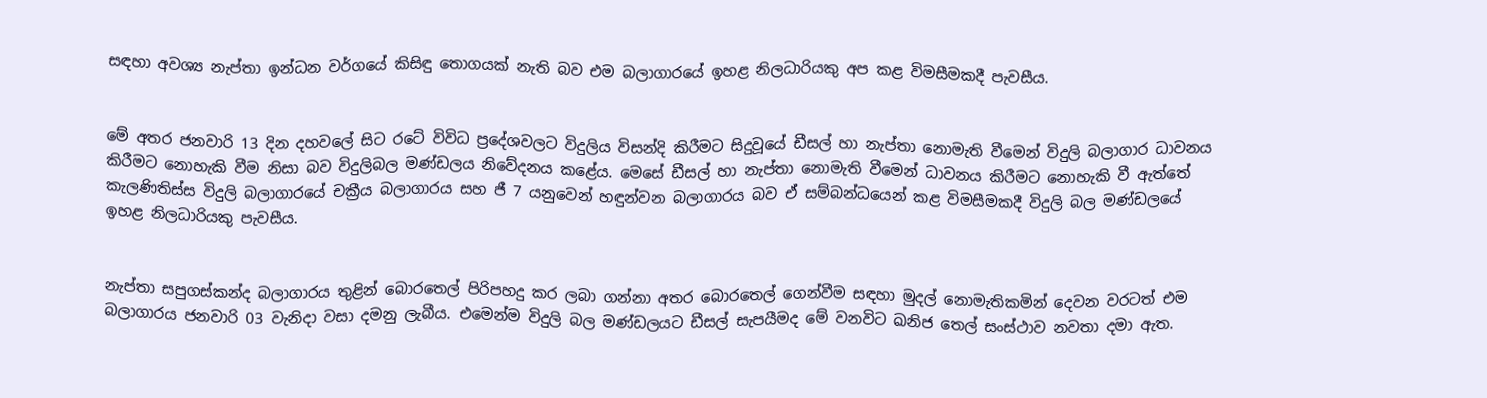සඳහා අවශ්‍ය නැප්තා ඉන්ධන වර්ගයේ කිසිඳු තොගයක් නැති බව එම බලාගාරයේ ඉහළ නිලධාරියකු අප කළ විමසීමකදී පැවසීය.


මේ අතර ජනවාරි 13 දින දහවලේ සිට රටේ විවිධ ප්‍රදේශවලට විදුලිය විසන්දි කිරීමට සිදුවූයේ ඩීසල් හා නැප්තා නොමැති වීමෙන් විදුලි බලාගාර ධාවනය කිරීමට නොහැකි වීම නිසා බව විදුලිබල මණ්ඩලය නිවේදනය කළේය. මෙසේ ඩීසල් හා නැප්තා නොමැති වීමෙන් ධාවනය කිරීමට නොහැකි වී ඇත්තේ කැලණිතිස්ස විදුලි බලාගාරයේ චක්‍රීය බලාගාරය සහ ජී 7 යනුවෙන් හඳුන්වන බලාගාරය බව ඒ සම්බන්ධයෙන් කළ විමසීමකදී විදුලි බල මණ්ඩලයේ ඉහළ නිලධාරියකු පැවසීය.


නැප්තා සපුගස්කන්ද බලාගාරය තුළින් බොරතෙල් පිරිපහදු කර ලබා ගන්නා අතර බොරතෙල් ගෙන්වීම සඳහා මුදල් නොමැතිකමින් දෙවන වරටත් එම බලාගාරය ජනවාරි 03 වැනිදා වසා දමනු ලැබීය. එමෙන්ම විදුලි බල මණ්ඩලයට ඩීසල් සැපයීමද මේ වනවිට ඛනිජ තෙල් සංස්ථාව නවතා දමා ඇත.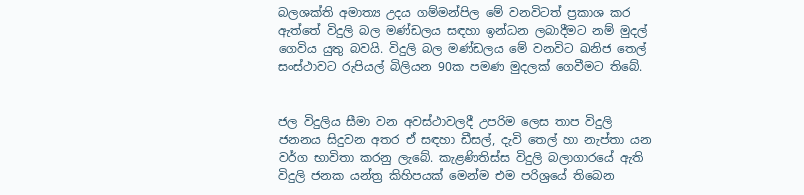බලශක්ති අමාත්‍ය උදය ගම්මන්පිල මේ වනවිටත් ප්‍රකාශ කර ඇත්තේ විදුලි බල මණ්ඩලය සඳහා ඉන්ධන ලබාදීමට නම් මුදල් ගෙවිය යුතු බවයි. විදුලි බල මණ්ඩලය මේ වනවිට ඛනිජ තෙල් සංස්ථාවට රුපියල් බිලියන 90ක පමණ මුදලක් ගෙවීමට තිබේ.


ජල විදුලිය සීමා වන අවස්ථාවලදී උපරිම ලෙස තාප විදුලි ජනනය සිදුවන අතර ඒ සඳහා ඩීසල්, දැවි තෙල් හා නැප්තා යන වර්ග භාවිතා කරනු ලැබේ. කැළණිතිස්ස විදුලි බලාගාරයේ ඇති විදුලි ජනක යන්ත්‍ර කිහිපයක් මෙන්ම එම පරිශ්‍රයේ තිබෙන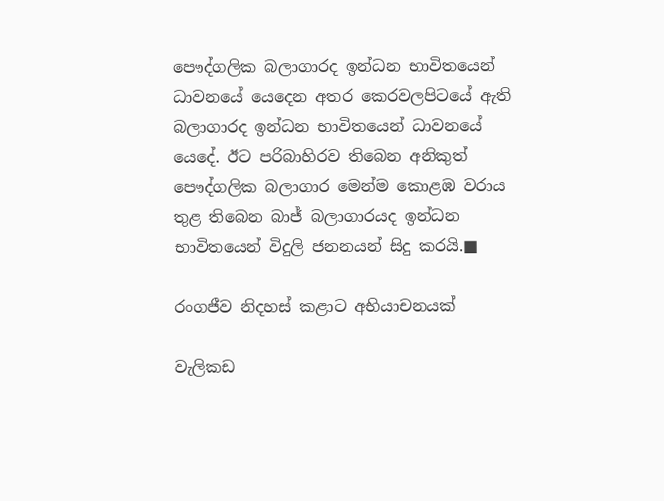පෞද්ගලික බලාගාරද ඉන්ධන භාවිතයෙන් ධාවනයේ යෙදෙන අතර කෙරවලපිටයේ ඇති බලාගාරද ඉන්ධන භාවිතයෙන් ධාවනයේ යෙදේ. ඊට පරිබාහිරව තිබෙන අනිකුත් පෞද්ගලික බලාගාර මෙන්ම කොළඹ වරාය තුළ තිබෙන බාජ් බලාගාරයද ඉන්ධන භාවිතයෙන් විදුලි ජනනයන් සිදු කරයි.■

රංගජීව නිදහස් කළාට අභියාචනයක්

වැලිකඩ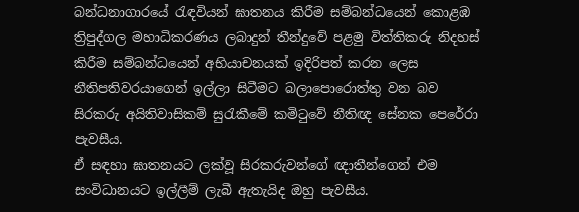බන්ධනාගාරයේ රැඳවියන් ඝාතනය කිරීම සම්බන්ධයෙන් කොළඹ ත්‍රිපුද්ගල මහාධිකරණය ලබාදුන් තීන්දුවේ පළමු විත්තිකරු නිදහස් කිරීම සම්බන්ධයෙන් අභියාචනයක් ඉදිරිපත් කරන ලෙස නීතිපතිවරයාගෙන් ඉල්ලා සිටීමට බලාපොරොත්තු වන බව සිරකරු අයිතිවාසිකම් සුරැකීමේ කමිටුවේ නීතිඥ සේනක පෙරේරා පැවසීය.
ඒ සඳහා ඝාතනයට ලක්වූ සිරකරුවන්ගේ ඥාතීන්ගෙන් එම සංවිධානයට ඉල්ලීම් ලැබී ඇතැයිද ඔහු පැවසීය.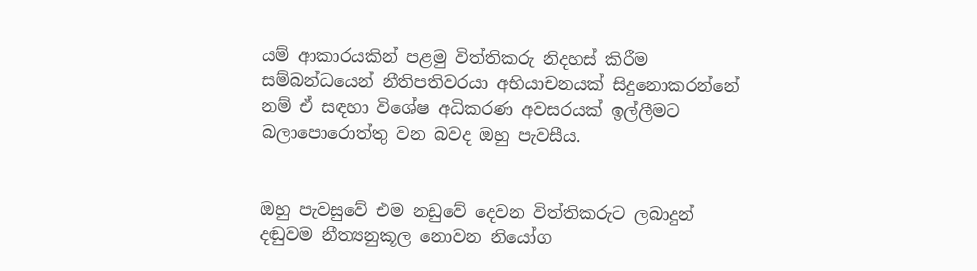යම් ආකාරයකින් පළමු විත්තිකරු නිදහස් කිරීම සම්බන්ධයෙන් නීතිපතිවරයා අභියාචනයක් සිදුනොකරන්නේ නම් ඒ සඳහා විශේෂ අධිකරණ අවසරයක් ඉල්ලීමට බලාපොරොත්තු වන බවද ඔහු පැවසීය.


ඔහු පැවසුවේ එම නඩුවේ දෙවන විත්තිකරුට ලබාදුන් දඬුවම නීත්‍යනුකූල නොවන නියෝග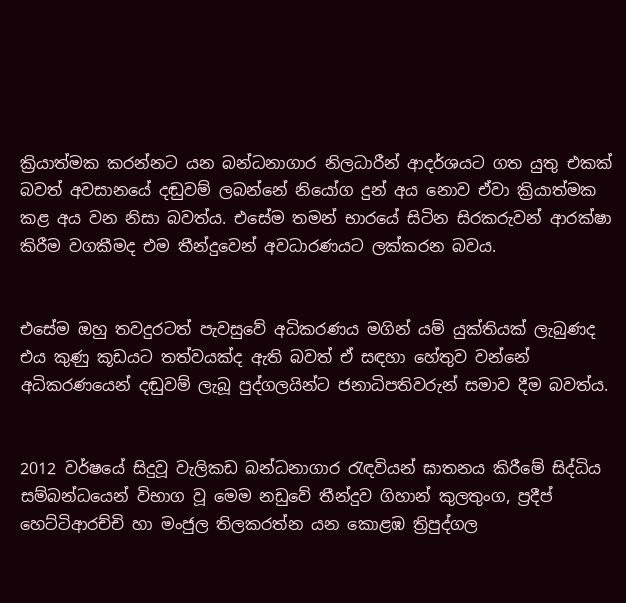ක්‍රියාත්මක කරන්නට යන බන්ධනාගාර නිලධාරීන් ආදර්ශයට ගත යුතු එකක් බවත් අවසානයේ දඬුවම් ලබන්නේ නියෝග දුන් අය නොව ඒවා ක්‍රියාත්මක කළ අය වන නිසා බවත්ය. එසේම තමන් භාරයේ සිටින සිරකරුවන් ආරක්ෂා කිරීම වගකීමද එම තීන්දුවෙන් අවධාරණයට ලක්කරන බවය.


එසේම ඔහු තවදුරටත් පැවසුවේ අධිකරණය මගින් යම් යුක්තියක් ලැබුණද එය කුණු කූඩයට තත්වයක්ද ඇති බවත් ඒ සඳහා හේතුව වන්නේ අධිකරණයෙන් දඬුවම් ලැබූ පුද්ගලයින්ට ජනාධිපතිවරුන් සමාව දීම බවත්ය.


2012 වර්ෂයේ සිදුවූ වැලිකඩ බන්ධනාගාර රැඳවියන් ඝාතනය කිරීමේ සිද්ධිය සම්බන්ධයෙන් විභාග වූ මෙම නඩුවේ තීන්දුව ගිහාන් කුලතුංග, ප්‍රදීප් හෙට්ටිආරච්චි හා මංජුල තිලකරත්න යන කොළඹ ත්‍රිපුද්ගල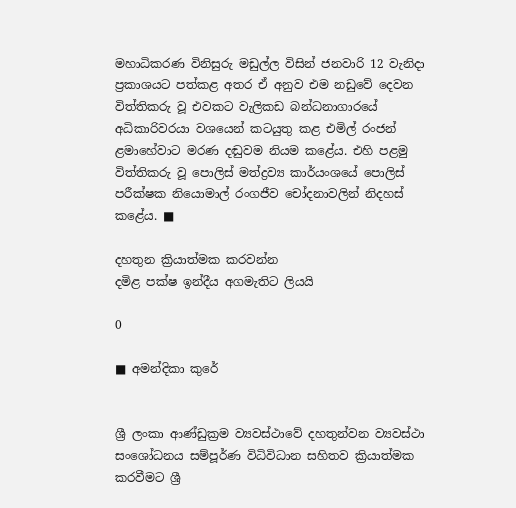මහාධිකරණ විනිසුරු මඩුල්ල විසින් ජනවාරි 12 වැනිදා ප්‍රකාශයට පත්කළ අතර ඒ අනුව එම නඩුවේ දෙවන විත්තිකරු වූ එවකට වැලිකඩ බන්ධනාගාරයේ අධිකාරිවරයා වශයෙන් කටයුතු කළ එමිල් රංජන් ළමාහේවාට මරණ දඬුවම නියම කළේය. එහි පළමු විත්තිකරු වූ පොලිස් මත්ද්‍රව්‍ය කාර්යංශයේ පොලිස් පරීක්ෂක නියොමාල් රංගජීව චෝදනාවලින් නිදහස් කළේය. ■

දහතුන ක්‍රියාත්මක කරවන්න
දමිළ පක්ෂ ඉන්දීය අගමැතිට ලියයි

0

■ අමන්දිකා කුරේ


ශ්‍රී ලංකා ආණ්ඩුක්‍රම ව්‍යවස්ථාවේ දහතුන්වන ව්‍යවස්ථා සංශෝධනය සම්පූර්ණ විධිවිධාන සහිතව ක්‍රියාත්මක කරවීමට ශ්‍රී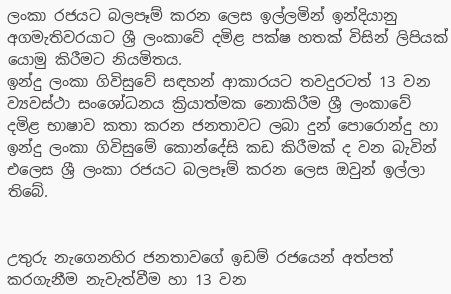ලංකා රජයට බලපෑම් කරන ලෙස ඉල්ලමින් ඉන්දියානු අගමැතිවරයාට ශ්‍රී ලංකාවේ දමිළ පක්ෂ හතක් විසින් ලිපියක් යොමු කිරීමට නියමිතය.
ඉන්දු ලංකා ගිවිසුවේ සඳහන් ආකාරයට තවදුරටත් 13 වන ව්‍යවස්ථා සංශෝධනය ක්‍රියාත්මක නොකිරීම ශ්‍රී ලංකාවේ දමිළ භාෂාව කතා කරන ජනතාවට ලබා දුන් පොරොන්දු හා ඉන්දු ලංකා ගිවිසුමේ කොන්දේසි කඩ කිරීමක් ද වන බැවින් එලෙස ශ්‍රී ලංකා රජයට බලපෑම් කරන ලෙස ඔවුන් ඉල්ලා තිබේ.


උතුරු නැගෙනහිර ජනතාවගේ ඉඩම් රජයෙන් අත්පත් කරගැනීම නැවැත්වීම හා 13 වන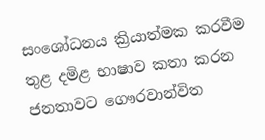සංශෝධනය ක්‍රියාත්මක කරවීම තුළ දමිළ භාෂාව කතා කරන ජනතාවට ගෞරවාන්විත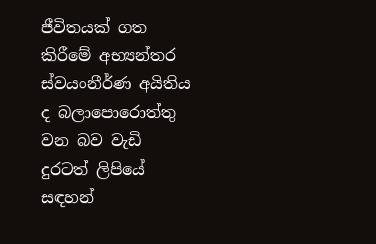ජීවිතයක් ගත කිරීමේ අභ්‍යන්තර ස්වයංනීර්ණ අයිතිය ද බලාපොරොත්තු වන බව වැඩි දුරටත් ලිපියේ සඳහන්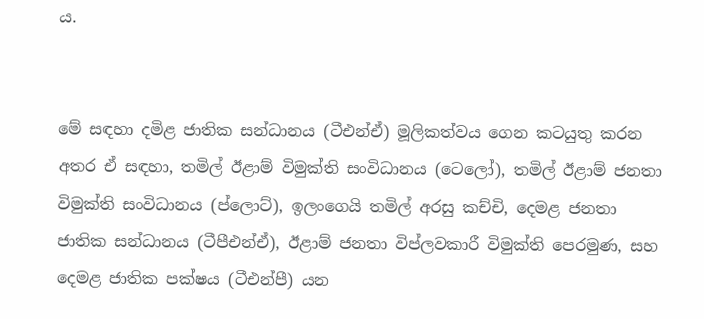ය.


මේ සඳහා දමිළ ජාතික සන්ධානය (ටීඑන්ඒ) මූලිකත්වය ගෙන කටයුතු කරන අතර ඒ සඳහා, තමිල් ඊළාම් විමුක්ති සංවිධානය (ටෙලෝ), තමිල් ඊළාම් ජනතා විමුක්ති සංවිධානය (ප්ලොට්), ඉලංගෙයි තමිල් අරසු කච්චි, දෙමළ ජනතා ජාතික සන්ධානය (ටීපීඑන්ඒ), ඊළාම් ජනතා විප්ලවකාරී විමුක්ති පෙරමුණ, සහ දෙමළ ජාතික පක්ෂය (ටීඑන්පී) යන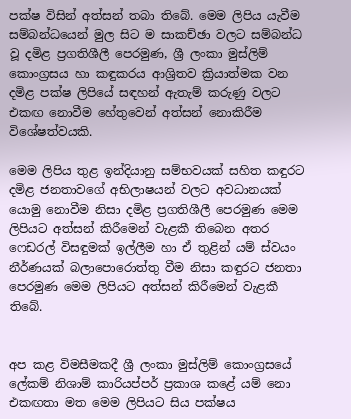පක්ෂ විසින් අත්සන් තබා තිබේ. මෙම ලිපිය යැවීම සම්බන්ධයෙන් මුල සිට ම සාකච්ඡා වලට සම්බන්ධ වූ දමිළ ප්‍රගතිශීලී පෙරමුණ, ශ්‍රී ලංකා මුස්ලිම් කොංග්‍රසය හා කඳුකරය ආශ්‍රිතව ක්‍රියාත්මක වන දමිළ පක්ෂ ලිපියේ සඳහන් ඇතැම් කරුණු වලට එකඟ නොවීම හේතුවෙන් අත්සන් නොකිරීම විශේෂත්වයකි.

මෙම ලිපිය තුළ ඉන්දියානු සම්භවයක් සහිත කඳුරට දමිළ ජනතාවගේ අභිලාෂයන් වලට අවධානයක් යොමු නොවීම නිසා දමිළ ප්‍රගතිශීලී පෙරමුණ මෙම ලිපියට අත්සන් කිරීමෙන් වැළකී තිබෙන අතර ෆෙඩරල් විසඳුමක් ඉල්ලීම හා ඒ තුළින් යම් ස්වයං නීර්ණයක් බලාපොරොත්තු වීම නිසා කඳුරට ජනතා පෙරමුණ මෙම ලිපියට අත්සන් කිරීමෙන් වැළකී තිබේ.


අප කළ විමසීමකදී ශ්‍රී ලංකා මුස්ලිම් කොංග්‍රසයේ ලේකම් නිශාම් කාරියප්පර් ප්‍රකාශ කළේ යම් නො එකඟතා මත මෙම ලිපියට සිය පක්ෂය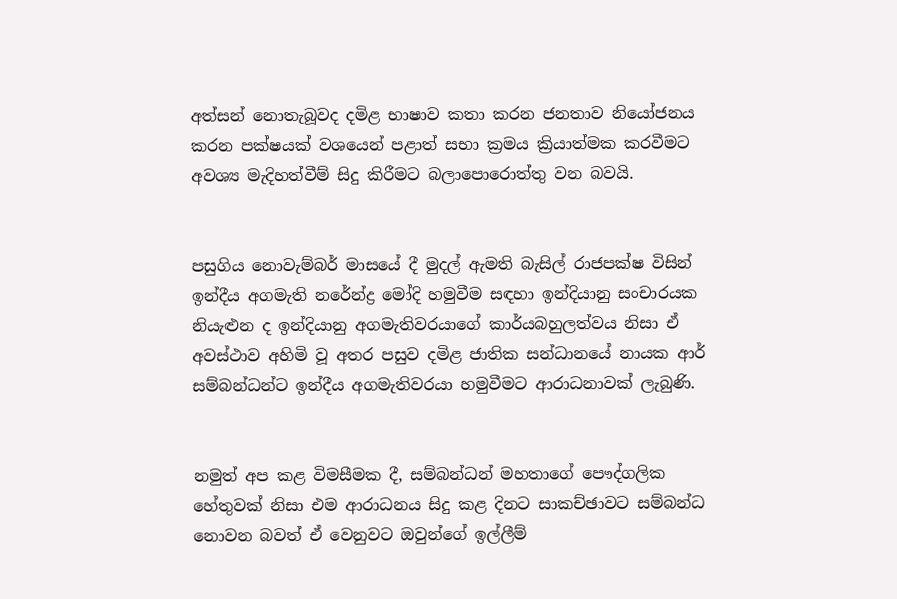අත්සන් නොතැබූවද දමිළ භාෂාව කතා කරන ජනතාව නියෝජනය කරන පක්ෂයක් වශයෙන් පළාත් සභා ක්‍රමය ක්‍රියාත්මක කරවීමට අවශ්‍ය මැදිහත්වීම් සිදු කිරීමට බලාපොරොත්තු වන බවයි.


පසුගිය නොවැම්බර් මාසයේ දී මුදල් ඇමති බැසිල් රාජපක්ෂ විසින් ඉන්දීය අගමැති නරේන්ද්‍ර මෝදි හමුවීම සඳහා ඉන්දියානු සංචාරයක නියැළුන ද ඉන්දියානු අගමැතිවරයාගේ කාර්යබහුලත්වය නිසා ඒ අවස්ථාව අහිමි වූ අතර පසුව දමිළ ජාතික සන්ධානයේ නායක ආර් සම්බන්ධන්ට ඉන්දීය අගමැතිවරයා හමුවීමට ආරාධනාවක් ලැබුණි.


නමුත් අප කළ විමසීමක දී, සම්බන්ධන් මහතාගේ පෞද්ගලික හේතුවක් නිසා එම ආරාධනය සිදු කළ දිනට සාකච්ඡාවට සම්බන්ධ නොවන බවත් ඒ වෙනුවට ඔවුන්ගේ ඉල්ලීම්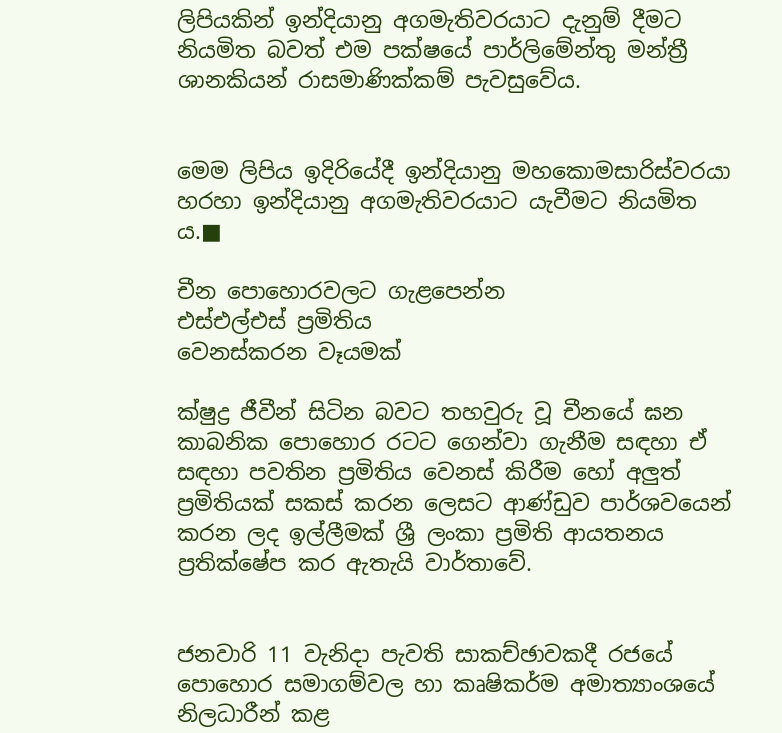ලිපියකින් ඉන්දියානු අගමැතිවරයාට දැනුම් දීමට නියමිත බවත් එම පක්ෂයේ පාර්ලිමේන්තු මන්ත්‍රී ශානකියන් රාසමාණික්කම් පැවසුවේය.


මෙම ලිපිය ඉදිරියේදී ඉන්දියානු මහකොමසාරිස්වරයා හරහා ඉන්දියානු අගමැතිවරයාට යැවීමට නියමිත ය.■

චීන පොහොරවලට ගැළපෙන්න
එස්එල්එස් ප්‍රමිතිය
වෙනස්කරන වෑයමක්

ක්ෂුද්‍ර ජීවීන් සිටින බවට තහවුරු වූ චීනයේ ඝන කාබනික පොහොර රටට ගෙන්වා ගැනීම සඳහා ඒ සඳහා පවතින ප්‍රමිතිය වෙනස් කිරීම හෝ අලුත් ප්‍රමිතියක් සකස් කරන ලෙසට ආණ්ඩුව පාර්ශවයෙන් කරන ලද ඉල්ලීමක් ශ්‍රී ලංකා ප්‍රමිති ආයතනය ප්‍රතික්ෂේප කර ඇතැයි වාර්තාවේ.


ජනවාරි 11 වැනිදා පැවති සාකච්ඡාවකදී රජයේ පොහොර සමාගම්වල හා කෘෂිකර්ම අමාත්‍යාංශයේ නිලධාරීන් කළ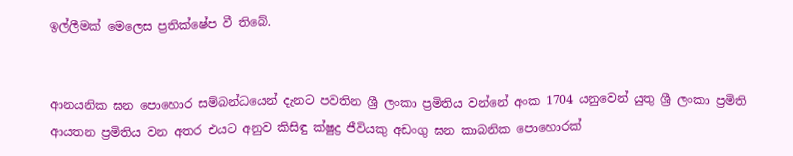ඉල්ලීමක් මෙලෙස ප්‍රතික්ෂේප වී තිබේ.


ආනයනික ඝන පොහොර සම්බන්ධයෙන් දැනට පවතින ශ්‍රී ලංකා ප්‍රමිතිය වන්නේ අංක 1704 යනුවෙන් යුතු ශ්‍රී ලංකා ප්‍රමිති ආයතන ප්‍රමිතිය වන අතර එයට අනුව කිසිඳු ක්ෂුද්‍ර ජීවියකු අඩංගු ඝන කාබනික පොහොරක්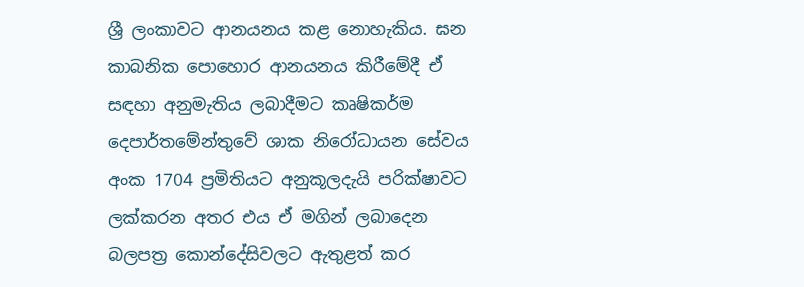ශ්‍රී ලංකාවට ආනයනය කළ නොහැකිය. ඝන කාබනික පොහොර ආනයනය කිරීමේදී ඒ සඳහා අනුමැතිය ලබාදීමට කෘෂිකර්ම දෙපාර්තමේන්තුවේ ශාක නිරෝධායන සේවය අංක 1704 ප්‍රමිතියට අනුකූලදැයි පරික්ෂාවට ලක්කරන අතර එය ඒ මගින් ලබාදෙන බලපත්‍ර කොන්දේසිවලට ඇතුළත් කර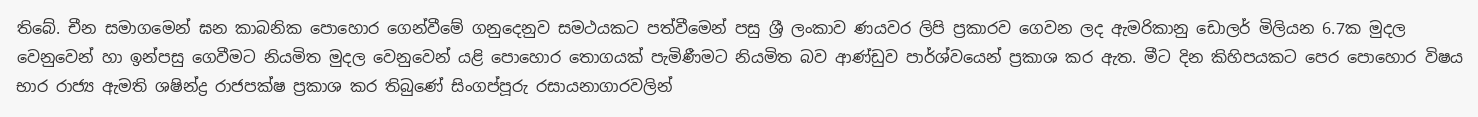තිබේ. චීන සමාගමෙන් ඝන කාබනික පොහොර ගෙන්වීමේ ගනුදෙනුව සමථයකට පත්වීමෙන් පසු ශ්‍රී ලංකාව ණයවර ලිපි ප්‍රකාරව ගෙවන ලද ඇමරිකානු ඩොලර් මිලියන 6.7ක මුදල වෙනුවෙන් හා ඉන්පසු ගෙවීමට නියමිත මුදල වෙනුවෙන් යළි පොහොර තොගයක් පැමිණීමට නියමිත බව ආණ්ඩුව පාර්ශ්වයෙන් ප්‍රකාශ කර ඇත. මීට දින කිහිපයකට පෙර පොහොර විෂය භාර රාජ්‍ය ඇමති ශෂින්ද්‍ර රාජපක්ෂ ප්‍රකාශ කර තිබුණේ සිංගප්පූරු රසායනාගාරවලින්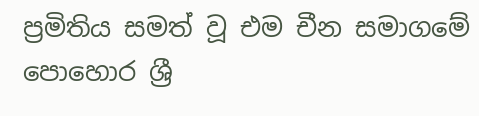ප්‍රමිතිය සමත් වූ එම චීන සමාගමේ පොහොර ශ්‍රී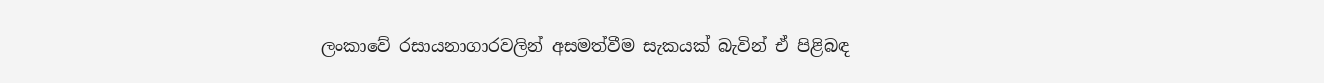ලංකාවේ රසායනාගාරවලින් අසමත්වීම සැකයක් බැවින් ඒ පිළිබඳ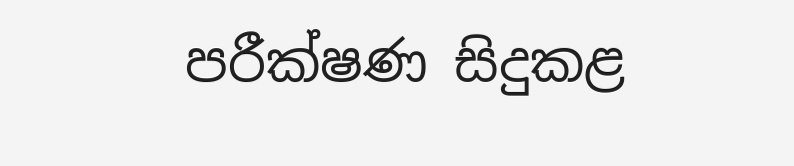පරීක්ෂණ සිදුකළ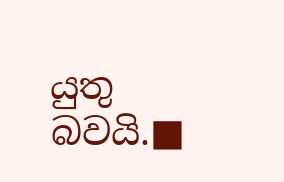යුතු බවයි.■